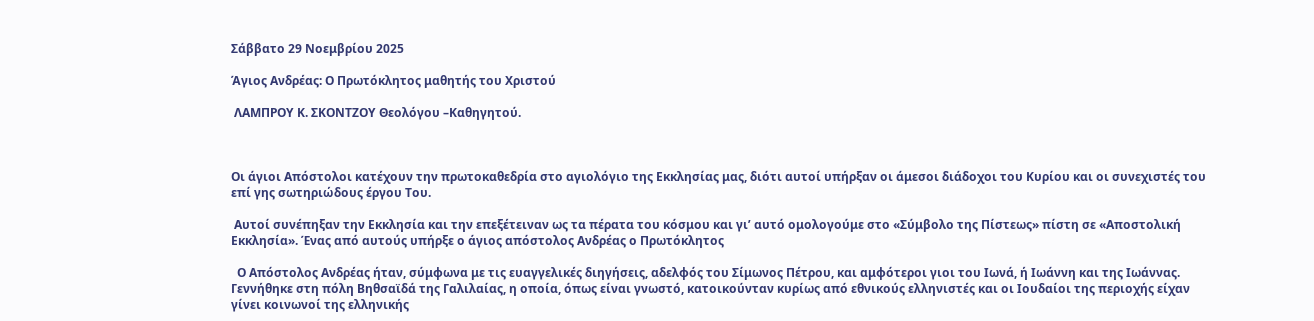Σάββατο 29 Νοεμβρίου 2025

Άγιος Ανδρέας: Ο Πρωτόκλητος μαθητής του Χριστού

 ΛΑΜΠΡΟΥ Κ. ΣΚΟΝΤΖΟΥ Θεολόγου –Καθηγητού.



Οι άγιοι Απόστολοι κατέχουν την πρωτοκαθεδρία στο αγιολόγιο της Εκκλησίας μας, διότι αυτοί υπήρξαν οι άμεσοι διάδοχοι του Κυρίου και οι συνεχιστές του επί γης σωτηριώδους έργου Του.

 Αυτοί συνέπηξαν την Εκκλησία και την επεξέτειναν ως τα πέρατα του κόσμου και γι’ αυτό ομολογούμε στο «Σύμβολο της Πίστεως» πίστη σε «Αποστολική Εκκλησία». Ένας από αυτούς υπήρξε ο άγιος απόστολος Ανδρέας ο Πρωτόκλητος

  O Απόστολος Ανδρέας ήταν, σύμφωνα με τις ευαγγελικές διηγήσεις, αδελφός του Σίμωνος Πέτρου, και αμφότεροι γιοι του Ιωνά, ή Ιωάννη και της Ιωάννας. Γεννήθηκε στη πόλη Βηθσαϊδά της Γαλιλαίας, η οποία, όπως είναι γνωστό, κατοικούνταν κυρίως από εθνικούς ελληνιστές και οι Ιουδαίοι της περιοχής είχαν γίνει κοινωνοί της ελληνικής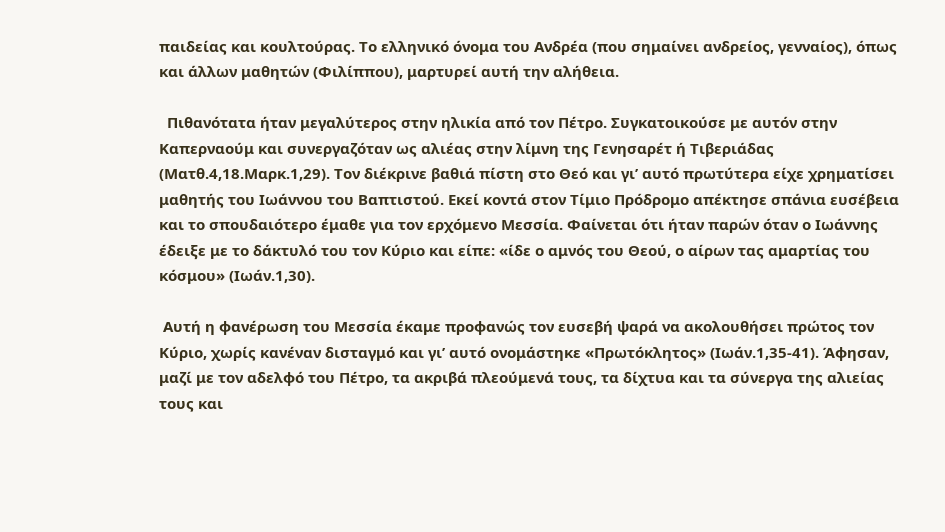παιδείας και κουλτούρας. Το ελληνικό όνομα του Ανδρέα (που σημαίνει ανδρείος, γενναίος), όπως και άλλων μαθητών (Φιλίππου), μαρτυρεί αυτή την αλήθεια.

  Πιθανότατα ήταν μεγαλύτερος στην ηλικία από τον Πέτρο. Συγκατοικούσε με αυτόν στην Καπερναούμ και συνεργαζόταν ως αλιέας στην λίμνη της Γενησαρέτ ή Τιβεριάδας (Ματθ.4,18.Μαρκ.1,29). Τον διέκρινε βαθιά πίστη στο Θεό και γι’ αυτό πρωτύτερα είχε χρηματίσει μαθητής του Ιωάννου του Βαπτιστού. Εκεί κοντά στον Τίμιο Πρόδρομο απέκτησε σπάνια ευσέβεια και το σπουδαιότερο έμαθε για τον ερχόμενο Μεσσία. Φαίνεται ότι ήταν παρών όταν ο Ιωάννης έδειξε με το δάκτυλό του τον Κύριο και είπε: «ίδε ο αμνός του Θεού, ο αίρων τας αμαρτίας του κόσμου» (Ιωάν.1,30).

 Αυτή η φανέρωση του Μεσσία έκαμε προφανώς τον ευσεβή ψαρά να ακολουθήσει πρώτος τον Κύριο, χωρίς κανέναν δισταγμό και γι’ αυτό ονομάστηκε «Πρωτόκλητος» (Ιωάν.1,35-41). Άφησαν, μαζί με τον αδελφό του Πέτρο, τα ακριβά πλεούμενά τους, τα δίχτυα και τα σύνεργα της αλιείας τους και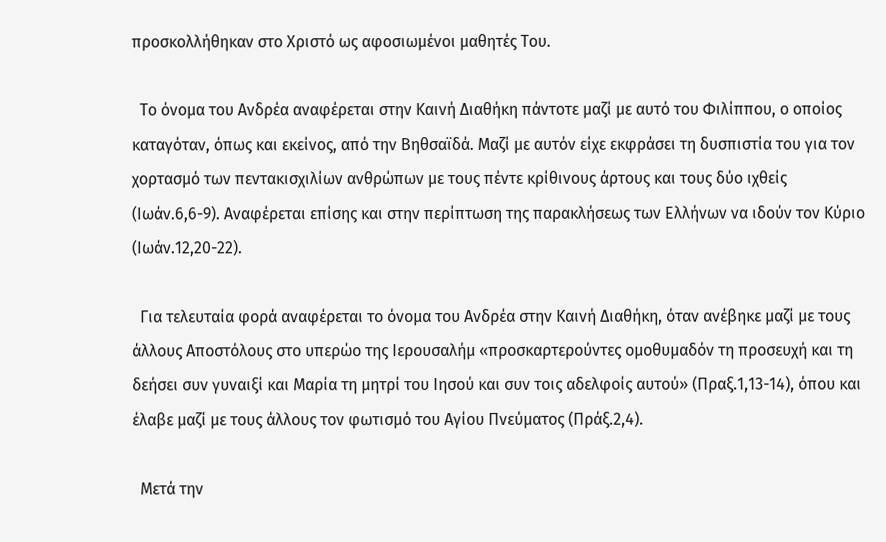προσκολλήθηκαν στο Χριστό ως αφοσιωμένοι μαθητές Του.

  Το όνομα του Ανδρέα αναφέρεται στην Καινή Διαθήκη πάντοτε μαζί με αυτό του Φιλίππου, ο οποίος καταγόταν, όπως και εκείνος, από την Βηθσαϊδά. Μαζί με αυτόν είχε εκφράσει τη δυσπιστία του για τον χορτασμό των πεντακισχιλίων ανθρώπων με τους πέντε κρίθινους άρτους και τους δύο ιχθείς (Ιωάν.6,6-9). Αναφέρεται επίσης και στην περίπτωση της παρακλήσεως των Ελλήνων να ιδούν τον Κύριο (Ιωάν.12,20-22).

  Για τελευταία φορά αναφέρεται το όνομα του Ανδρέα στην Καινή Διαθήκη, όταν ανέβηκε μαζί με τους άλλους Αποστόλους στο υπερώο της Ιερουσαλήμ «προσκαρτερούντες ομοθυμαδόν τη προσευχή και τη δεήσει συν γυναιξί και Μαρία τη μητρί του Ιησού και συν τοις αδελφοίς αυτού» (Πραξ.1,13-14), όπου και έλαβε μαζί με τους άλλους τον φωτισμό του Αγίου Πνεύματος (Πράξ.2,4).

  Μετά την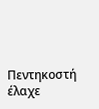Πεντηκοστή έλαχε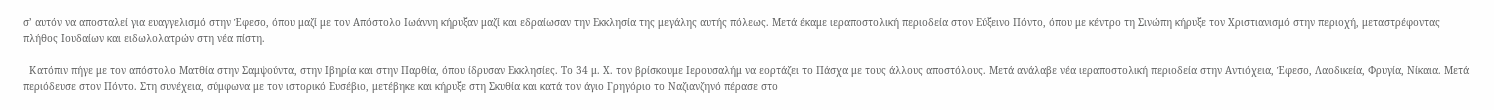σ’ αυτόν να αποσταλεί για ευαγγελισμό στην Έφεσο, όπου μαζί με τον Απόστολο Ιωάννη κήρυξαν μαζί και εδραίωσαν την Εκκλησία της μεγάλης αυτής πόλεως. Μετά έκαμε ιεραποστολική περιοδεία στον Εύξεινο Πόντο, όπου με κέντρο τη Σινώπη κήρυξε τον Χριστιανισμό στην περιοχή, μεταστρέφοντας πλήθος Ιουδαίων και ειδωλολατρών στη νέα πίστη.

  Κατόπιν πήγε με τον απόστολο Ματθία στην Σαμψούντα, στην Ιβηρία και στην Παρθία, όπου ίδρυσαν Εκκλησίες. Το 34 μ. Χ. τον βρίσκουμε Ιερουσαλήμ να εορτάζει το Πάσχα με τους άλλους αποστόλους. Μετά ανάλαβε νέα ιεραποστολική περιοδεία στην Αντιόχεια, Έφεσο, Λαοδικεία, Φρυγία, Νίκαια. Μετά περιόδευσε στον Πόντο. Στη συνέχεια, σύμφωνα με τον ιστορικό Ευσέβιο, μετέβηκε και κήρυξε στη Σκυθία και κατά τον άγιο Γρηγόριο το Ναζιανζηνό πέρασε στο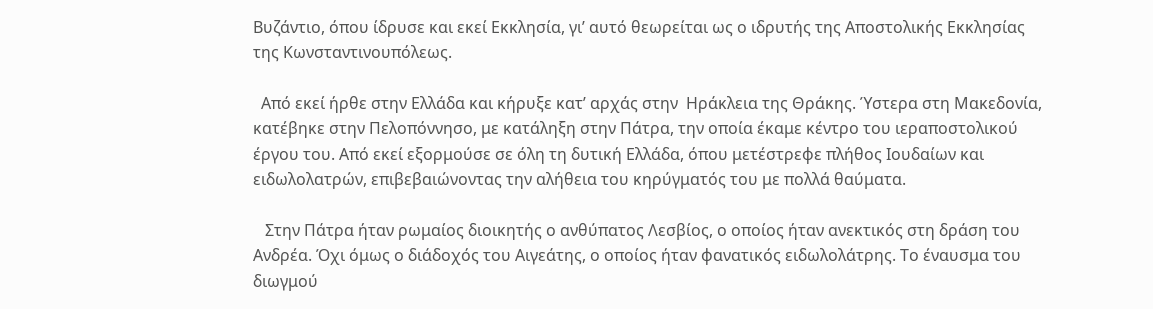Βυζάντιο, όπου ίδρυσε και εκεί Εκκλησία, γι’ αυτό θεωρείται ως ο ιδρυτής της Αποστολικής Εκκλησίας της Κωνσταντινουπόλεως.

  Από εκεί ήρθε στην Ελλάδα και κήρυξε κατ’ αρχάς στην  Ηράκλεια της Θράκης. Ύστερα στη Μακεδονία, κατέβηκε στην Πελοπόννησο, με κατάληξη στην Πάτρα, την οποία έκαμε κέντρο του ιεραποστολικού έργου του. Από εκεί εξορμούσε σε όλη τη δυτική Ελλάδα, όπου μετέστρεφε πλήθος Ιουδαίων και ειδωλολατρών, επιβεβαιώνοντας την αλήθεια του κηρύγματός του με πολλά θαύματα.

   Στην Πάτρα ήταν ρωμαίος διοικητής ο ανθύπατος Λεσβίος, ο οποίος ήταν ανεκτικός στη δράση του Ανδρέα. Όχι όμως ο διάδοχός του Αιγεάτης, ο οποίος ήταν φανατικός ειδωλολάτρης. Το έναυσμα του διωγμού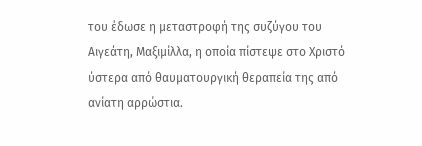του έδωσε η μεταστροφή της συζύγου του Αιγεάτη, Μαξιμίλλα, η οποία πίστεψε στο Χριστό ύστερα από θαυματουργική θεραπεία της από ανίατη αρρώστια.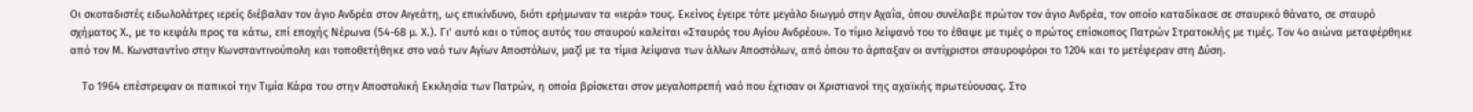Οι σκοταδιστές ειδωλολάτρες ιερείς διέβαλαν τον άγιο Ανδρέα στον Αιγεάτη, ως επικίνδυνο, διότι ερήμωναν τα «ιερά» τους. Εκείνος έγειρε τότε μεγάλο διωγμό στην Αχαΐα, όπου συνέλαβε πρώτον τον άγιο Ανδρέα, τον οποίο καταδίκασε σε σταυρικό θάνατο, σε σταυρό σχήματος Χ., με το κεφάλι προς τα κάτω, επί εποχής Νέρωνα (54-68 μ. Χ.). Γι’ αυτό και ο τύπος αυτός του σταυρού καλείται «Σταυρός του Αγίου Ανδρέου». Το τίμιο λείψανό του το έθαψε με τιμές ο πρώτος επίσκοπος Πατρών Στρατοκλής με τιμές. Τον 4ο αιώνα μεταφέρθηκε από τον Μ. Κωνσταντίνο στην Κωνσταντινούπολη και τοποθετήθηκε στο ναό των Αγίων Αποστόλων, μαζί με τα τίμια λείψανα των άλλων Αποστόλων, από όπου το άρπαξαν οι αντίχριστοι σταυροφόροι το 1204 και το μετέφεραν στη Δύση.

    Το 1964 επέστρεψαν οι παπικοί την Τιμία Κάρα του στην Αποστολική Εκκλησία των Πατρών, η οποία βρίσκεται στον μεγαλοπρεπή ναό που έχτισαν οι Χριστιανοί της αχαϊκής πρωτεύουσας. Στο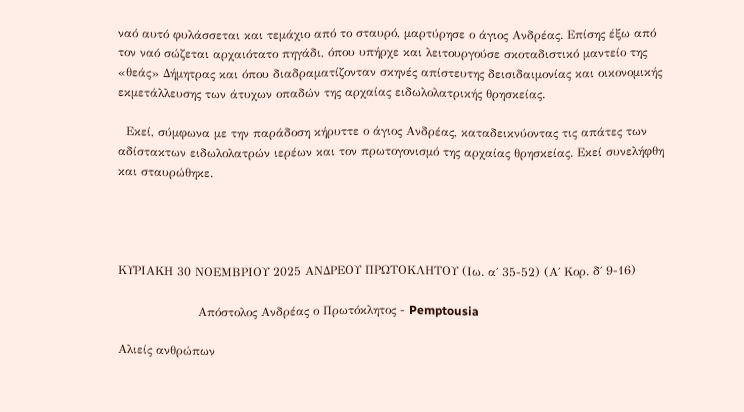ναό αυτό φυλάσσεται και τεμάχιο από το σταυρό, μαρτύρησε ο άγιος Ανδρέας. Επίσης έξω από τον ναό σώζεται αρχαιότατο πηγάδι, όπου υπήρχε και λειτουργούσε σκοταδιστικό μαντείο της «θεάς» Δήμητρας και όπου διαδραματίζονταν σκηνές απίστευτης δεισιδαιμονίας και οικονομικής εκμετάλλευσης των άτυχων οπαδών της αρχαίας ειδωλολατρικής θρησκείας.

  Εκεί, σύμφωνα με την παράδοση κήρυττε ο άγιος Ανδρέας, καταδεικνύοντας τις απάτες των αδίστακτων ειδωλολατρών ιερέων και τον πρωτογονισμό της αρχαίας θρησκείας. Εκεί συνελήφθη και σταυρώθηκε.




ΚΥΡΙΑΚΗ 30 ΝΟΕΜΒΡΙΟΥ 2025 ΑΝΔΡΕΟΥ ΠΡΩΤΟΚΛΗΤΟΥ (Ιω. α΄ 35-52) (Α΄ Κορ. δ΄ 9-16)

                    Απόστολος Ανδρέας ο Πρωτόκλητος - Pemptousia

Αλιείς ανθρώπων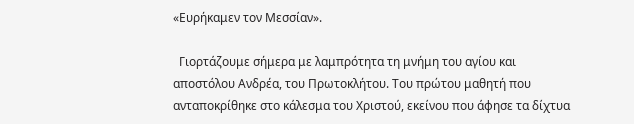«Ευρήκαμεν τον Μεσσίαν».

  Γιορτάζουμε σήμερα με λαμπρότητα τη μνήμη του αγίου και αποστόλου Ανδρέα, του Πρωτοκλήτου. Του πρώτου μαθητή που ανταποκρίθηκε στο κάλεσμα του Χριστού, εκείνου που άφησε τα δίχτυα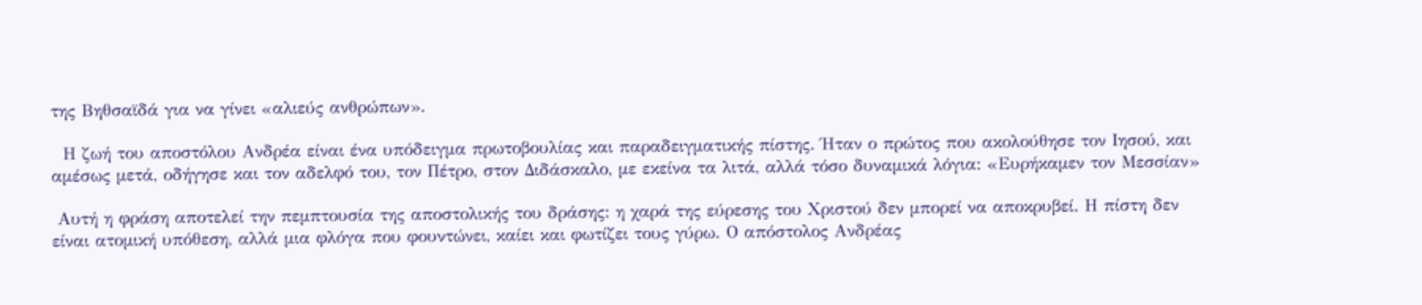της Βηθσαϊδά για να γίνει «αλιεύς ανθρώπων».

  Η ζωή του αποστόλου Ανδρέα είναι ένα υπόδειγμα πρωτοβουλίας και παραδειγματικής πίστης. Ήταν ο πρώτος που ακολούθησε τον Ιησού, και αμέσως μετά, οδήγησε και τον αδελφό του, τον Πέτρο, στον Διδάσκαλο, με εκείνα τα λιτά, αλλά τόσο δυναμικά λόγια: «Ευρήκαμεν τον Μεσσίαν»

 Αυτή η φράση αποτελεί την πεμπτουσία της αποστολικής του δράσης: η χαρά της εύρεσης του Χριστού δεν μπορεί να αποκρυβεί. Η πίστη δεν είναι ατομική υπόθεση, αλλά μια φλόγα που φουντώνει, καίει και φωτίζει τους γύρω. Ο απόστολος Ανδρέας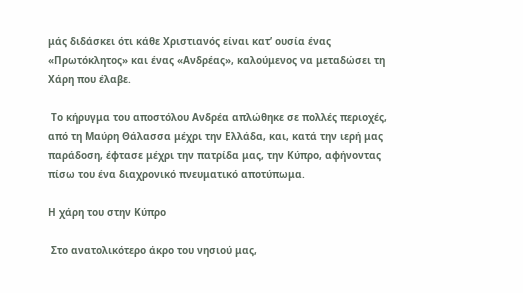μάς διδάσκει ότι κάθε Χριστιανός είναι κατ’ ουσία ένας «Πρωτόκλητος» και ένας «Ανδρέας», καλούμενος να μεταδώσει τη Χάρη που έλαβε.

 Το κήρυγμα του αποστόλου Ανδρέα απλώθηκε σε πολλές περιοχές, από τη Μαύρη Θάλασσα μέχρι την Ελλάδα, και, κατά την ιερή μας παράδοση, έφτασε μέχρι την πατρίδα μας, την Κύπρο, αφήνοντας πίσω του ένα διαχρονικό πνευματικό αποτύπωμα.

Η χάρη του στην Κύπρο

 Στο ανατολικότερο άκρο του νησιού μας,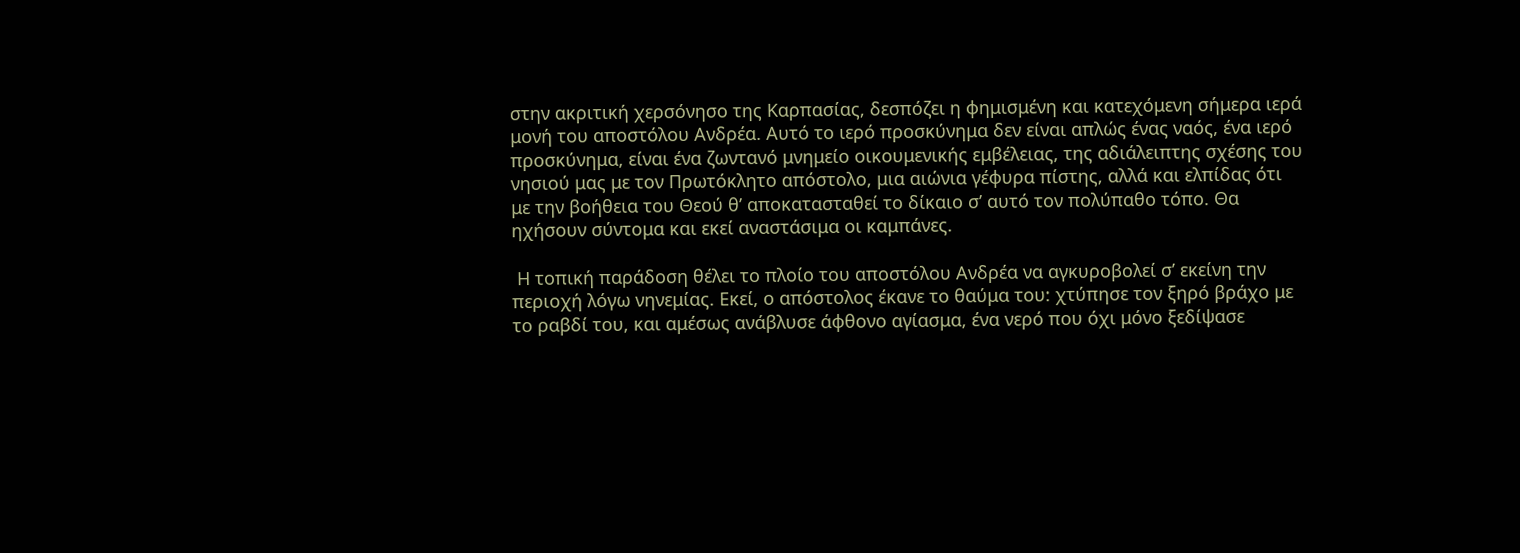στην ακριτική χερσόνησο της Καρπασίας, δεσπόζει η φημισμένη και κατεχόμενη σήμερα ιερά μονή του αποστόλου Ανδρέα. Αυτό το ιερό προσκύνημα δεν είναι απλώς ένας ναός, ένα ιερό προσκύνημα, είναι ένα ζωντανό μνημείο οικουμενικής εμβέλειας, της αδιάλειπτης σχέσης του νησιού μας με τον Πρωτόκλητο απόστολο, μια αιώνια γέφυρα πίστης, αλλά και ελπίδας ότι με την βοήθεια του Θεού θ’ αποκατασταθεί το δίκαιο σ’ αυτό τον πολύπαθο τόπο. Θα ηχήσουν σύντομα και εκεί αναστάσιμα οι καμπάνες.

 Η τοπική παράδοση θέλει το πλοίο του αποστόλου Ανδρέα να αγκυροβολεί σ’ εκείνη την περιοχή λόγω νηνεμίας. Εκεί, ο απόστολος έκανε το θαύμα του: χτύπησε τον ξηρό βράχο με το ραβδί του, και αμέσως ανάβλυσε άφθονο αγίασμα, ένα νερό που όχι μόνο ξεδίψασε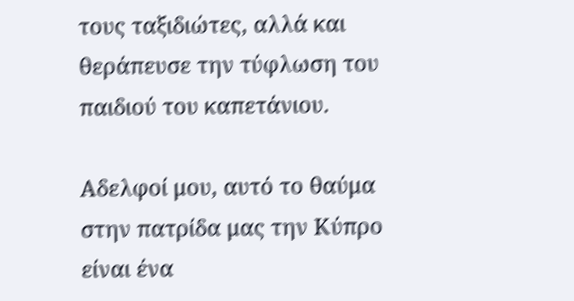τους ταξιδιώτες, αλλά και θεράπευσε την τύφλωση του παιδιού του καπετάνιου.

Αδελφοί μου, αυτό το θαύμα στην πατρίδα μας την Κύπρο είναι ένα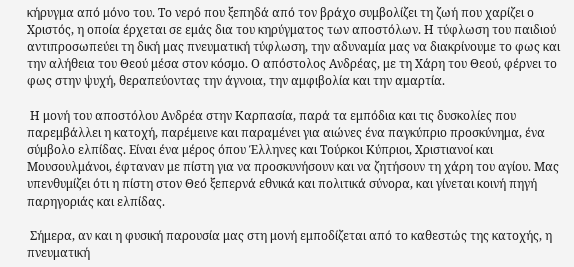κήρυγμα από μόνο του. Το νερό που ξεπηδά από τον βράχο συμβολίζει τη ζωή που χαρίζει ο Χριστός, η οποία έρχεται σε εμάς δια του κηρύγματος των αποστόλων. Η τύφλωση του παιδιού αντιπροσωπεύει τη δική μας πνευματική τύφλωση, την αδυναμία μας να διακρίνουμε το φως και την αλήθεια του Θεού μέσα στον κόσμο. Ο απόστολος Ανδρέας, με τη Χάρη του Θεού, φέρνει το φως στην ψυχή, θεραπεύοντας την άγνοια, την αμφιβολία και την αμαρτία.

 Η μονή του αποστόλου Ανδρέα στην Καρπασία, παρά τα εμπόδια και τις δυσκολίες που παρεμβάλλει η κατοχή, παρέμεινε και παραμένει για αιώνες ένα παγκύπριο προσκύνημα, ένα σύμβολο ελπίδας. Είναι ένα μέρος όπου Έλληνες και Τούρκοι Κύπριοι, Χριστιανοί και Μουσουλμάνοι, έφταναν με πίστη για να προσκυνήσουν και να ζητήσουν τη χάρη του αγίου. Μας υπενθυμίζει ότι η πίστη στον Θεό ξεπερνά εθνικά και πολιτικά σύνορα, και γίνεται κοινή πηγή παρηγοριάς και ελπίδας.

 Σήμερα, αν και η φυσική παρουσία μας στη μονή εμποδίζεται από το καθεστώς της κατοχής, η πνευματική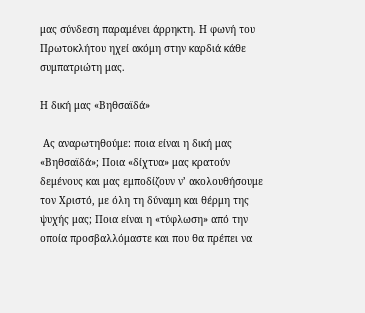μας σύνδεση παραμένει άρρηκτη. Η φωνή του Πρωτοκλήτου ηχεί ακόμη στην καρδιά κάθε συμπατριώτη μας.

Η δική μας «Βηθσαϊδά»

 Ας αναρωτηθούμε: ποια είναι η δική μας «Βηθσαϊδά»; Ποια «δίχτυα» μας κρατούν δεμένους και μας εμποδίζουν ν’ ακολουθήσουμε τον Χριστό, με όλη τη δύναμη και θέρμη της ψυχής μας; Ποια είναι η «τύφλωση» από την οποία προσβαλλόμαστε και που θα πρέπει να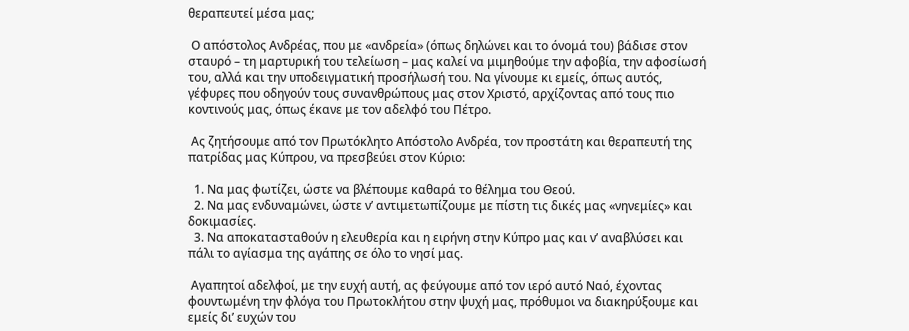θεραπευτεί μέσα μας;

 Ο απόστολος Ανδρέας, που με «ανδρεία» (όπως δηλώνει και το όνομά του) βάδισε στον σταυρό – τη μαρτυρική του τελείωση – μας καλεί να μιμηθούμε την αφοβία, την αφοσίωσή του, αλλά και την υποδειγματική προσήλωσή του. Να γίνουμε κι εμείς, όπως αυτός, γέφυρες που οδηγούν τους συνανθρώπους μας στον Χριστό, αρχίζοντας από τους πιο κοντινούς μας, όπως έκανε με τον αδελφό του Πέτρο.

 Ας ζητήσουμε από τον Πρωτόκλητο Απόστολο Ανδρέα, τον προστάτη και θεραπευτή της πατρίδας μας Κύπρου, να πρεσβεύει στον Κύριο:

  1. Να μας φωτίζει, ώστε να βλέπουμε καθαρά το θέλημα του Θεού.
  2. Να μας ενδυναμώνει, ώστε ν’ αντιμετωπίζουμε με πίστη τις δικές μας «νηνεμίες» και δοκιμασίες.
  3. Να αποκατασταθούν η ελευθερία και η ειρήνη στην Κύπρο μας και ν’ αναβλύσει και πάλι το αγίασμα της αγάπης σε όλο το νησί μας.

 Αγαπητοί αδελφοί, με την ευχή αυτή, ας φεύγουμε από τον ιερό αυτό Ναό, έχοντας φουντωμένη την φλόγα του Πρωτοκλήτου στην ψυχή μας, πρόθυμοι να διακηρύξουμε και εμείς δι’ ευχών του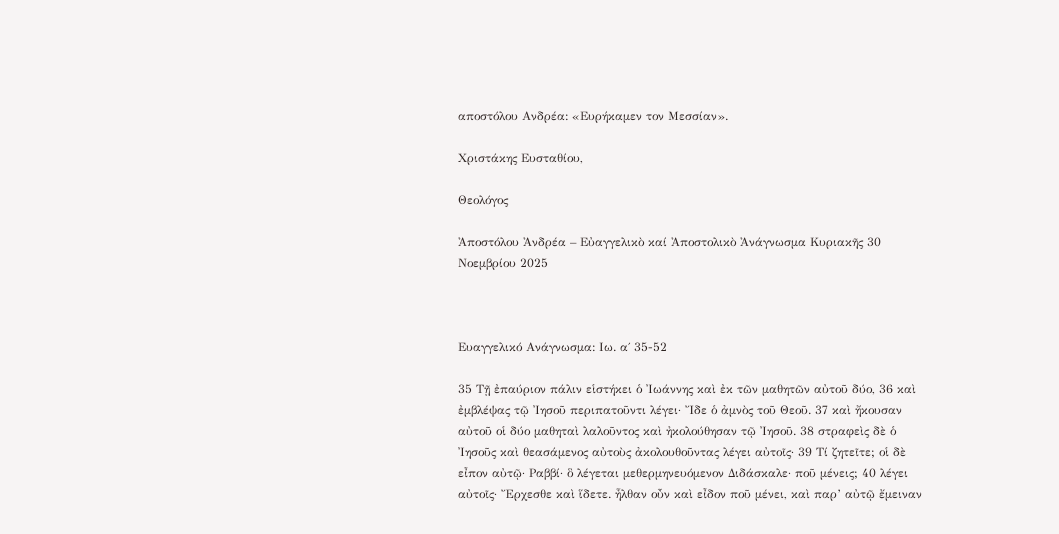αποστόλου Ανδρέα: «Ευρήκαμεν τον Μεσσίαν».

Χριστάκης Ευσταθίου,

Θεολόγος

Ἀποστόλου Ἀνδρέα – Εὐαγγελικὸ καί Ἀποστολικὸ Ἀνάγνωσμα Κυριακῆς 30 Νοεμβρίου 2025



Ευαγγελικό Ανάγνωσμα: Ιω. α΄ 35-52

35 Τῇ ἐπαύριον πάλιν εἱστήκει ὁ Ἰωάννης καὶ ἐκ τῶν μαθητῶν αὐτοῦ δύο, 36 καὶ ἐμβλέψας τῷ Ἰησοῦ περιπατοῦντι λέγει· Ἴδε ὁ ἀμνὸς τοῦ Θεοῦ. 37 καὶ ἤκουσαν αὐτοῦ οἱ δύο μαθηταὶ λαλοῦντος καὶ ἠκολούθησαν τῷ Ἰησοῦ. 38 στραφεὶς δὲ ὁ Ἰησοῦς καὶ θεασάμενος αὐτοὺς ἀκολουθοῦντας λέγει αὐτοῖς· 39 Τί ζητεῖτε; οἱ δὲ εἶπον αὐτῷ· Ραββί· ὃ λέγεται μεθερμηνευόμενον Διδάσκαλε· ποῦ μένεις; 40 λέγει αὐτοῖς· Ἔρχεσθε καὶ ἵδετε. ἦλθαν οὖν καὶ εἶδον ποῦ μένει, καὶ παρ’ αὐτῷ ἔμειναν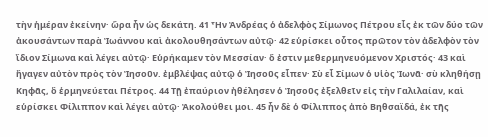τὴν ἡμέραν ἐκείνην· ὥρα ἦν ὡς δεκάτη. 41 Ἦν Ἀνδρέας ὁ ἀδελφὸς Σίμωνος Πέτρου εἷς ἐκ τῶν δύο τῶν ἀκουσάντων παρὰ Ἰωάννου καὶ ἀκολουθησάντων αὐτῷ· 42 εὑρίσκει οὗτος πρῶτον τὸν ἀδελφὸν τὸν ἴδιον Σίμωνα καὶ λέγει αὐτῷ· Εὑρήκαμεν τὸν Μεσσίαν· ὅ ἐστιν μεθερμηνευόμενον Χριστός· 43 καὶ ἤγαγεν αὐτὸν πρὸς τὸν Ἰησοῦν. ἐμβλέψας αὐτῷ ὁ Ἰησοῦς εἶπεν· Σὺ εἶ Σίμων ὁ υἱὸς Ἰωνᾶ· σὺ κληθήσῃ Κηφᾶς, ὃ ἑρμηνεύεται Πέτρος. 44 Τῇ ἐπαύριον ἠθέλησεν ὁ Ἰησοῦς ἐξελθεῖν εἰς τὴν Γαλιλαίαν, καὶ εὑρίσκει Φίλιππον καὶ λέγει αὐτῷ· Ἀκολούθει μοι. 45 ἦν δὲ ὁ Φίλιππος ἀπὸ Βηθσαϊδά, ἐκ τῆς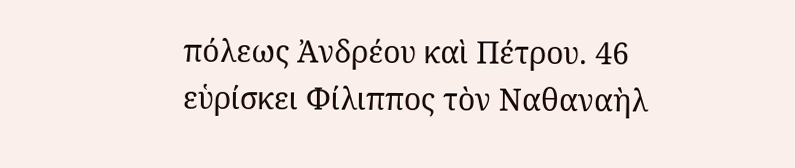πόλεως Ἀνδρέου καὶ Πέτρου. 46 εὑρίσκει Φίλιππος τὸν Ναθαναὴλ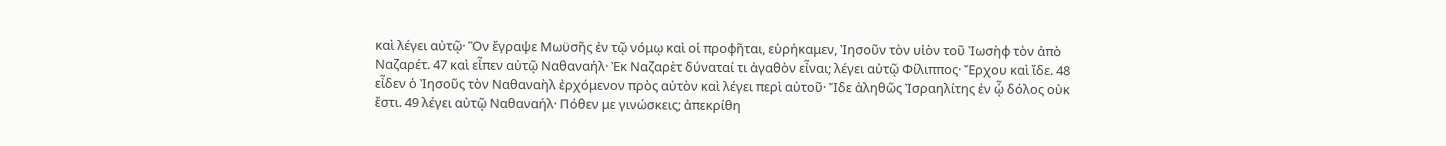καὶ λέγει αὐτῷ· Ὃν ἔγραψε Μωϋσῆς ἐν τῷ νόμῳ καὶ οἱ προφῆται, εὑρήκαμεν, Ἰησοῦν τὸν υἱὸν τοῦ Ἰωσὴφ τὸν ἀπὸ Ναζαρέτ. 47 καὶ εἶπεν αὐτῷ Ναθαναήλ· Ἐκ Ναζαρὲτ δύναταί τι ἀγαθὸν εἶναι; λέγει αὐτῷ Φίλιππος· Ἔρχου καὶ ἴδε. 48 εἶδεν ὁ Ἰησοῦς τὸν Ναθαναὴλ ἐρχόμενον πρὸς αὐτὸν καὶ λέγει περὶ αὐτοῦ· Ἴδε ἀληθῶς Ἰσραηλίτης ἐν ᾧ δόλος οὐκ ἔστι. 49 λέγει αὐτῷ Ναθαναήλ· Πόθεν με γινώσκεις; ἀπεκρίθη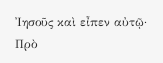Ἰησοῦς καὶ εἶπεν αὐτῷ· Πρὸ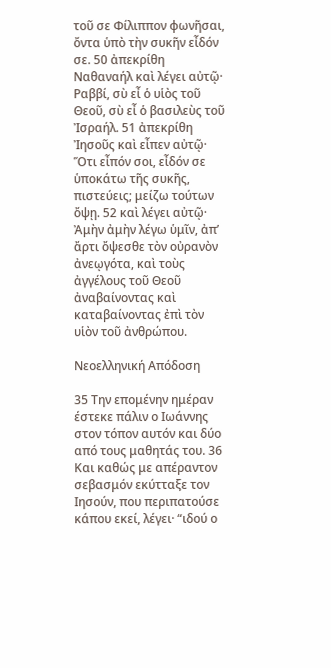τοῦ σε Φίλιππον φωνῆσαι, ὄντα ὑπὸ τὴν συκῆν εἶδόν σε. 50 ἀπεκρίθη Ναθαναήλ καὶ λέγει αὐτῷ· Ραββί, σὺ εἶ ὁ υἱὸς τοῦ Θεοῦ, σὺ εἶ ὁ βασιλεὺς τοῦ Ἰσραήλ. 51 ἀπεκρίθη Ἰησοῦς καὶ εἶπεν αὐτῷ· Ὅτι εἶπόν σοι, εἶδόν σε ὑποκάτω τῆς συκῆς, πιστεύεις; μείζω τούτων ὄψῃ. 52 καὶ λέγει αὐτῷ· Ἀμὴν ἀμὴν λέγω ὑμῖν, ἀπ’ ἄρτι ὄψεσθε τὸν οὐρανὸν ἀνεῳγότα, καὶ τοὺς ἀγγέλους τοῦ Θεοῦ ἀναβαίνοντας καὶ καταβαίνοντας ἐπὶ τὸν υἱὸν τοῦ ἀνθρώπου.

Νεοελληνική Απόδοση

35 Την επομένην ημέραν έστεκε πάλιν ο Ιωάννης στον τόπον αυτόν και δύο από τους μαθητάς του. 36 Και καθώς με απέραντον σεβασμόν εκύτταξε τον Ιησούν, που περιπατούσε κάπου εκεί, λέγει· “ιδού ο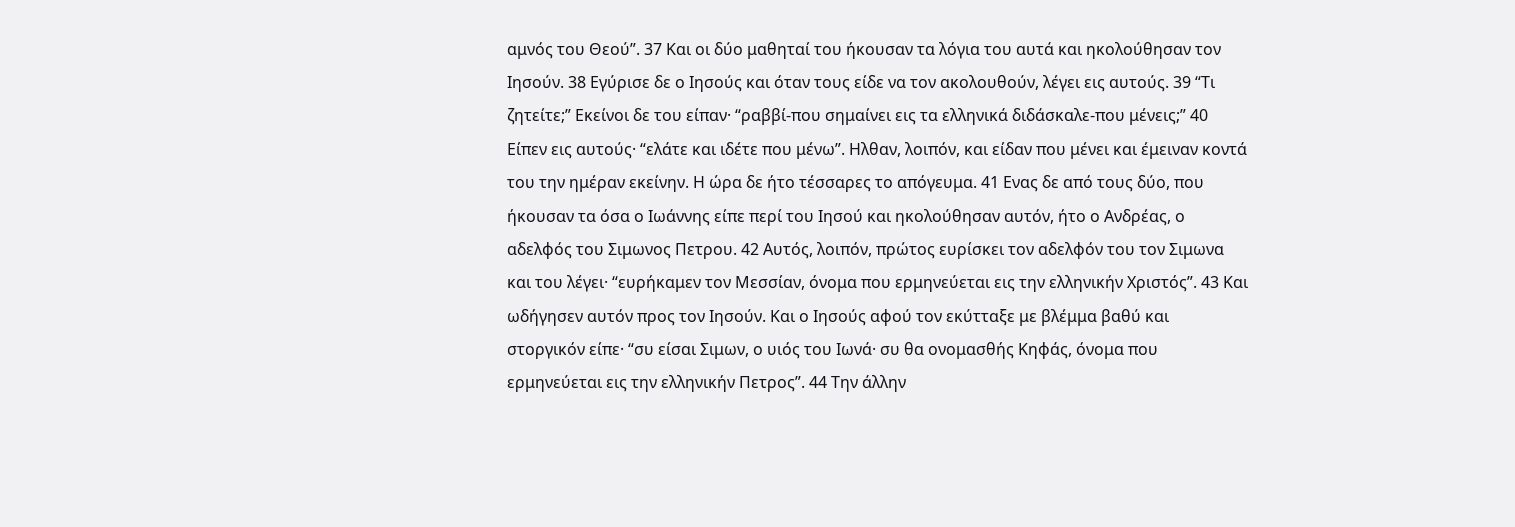αμνός του Θεού”. 37 Και οι δύο μαθηταί του ήκουσαν τα λόγια του αυτά και ηκολούθησαν τον Ιησούν. 38 Εγύρισε δε ο Ιησούς και όταν τους είδε να τον ακολουθούν, λέγει εις αυτούς. 39 “Τι ζητείτε;” Εκείνοι δε του είπαν· “ραββί-που σημαίνει εις τα ελληνικά διδάσκαλε-που μένεις;” 40 Είπεν εις αυτούς· “ελάτε και ιδέτε που μένω”. Ηλθαν, λοιπόν, και είδαν που μένει και έμειναν κοντά του την ημέραν εκείνην. Η ώρα δε ήτο τέσσαρες το απόγευμα. 41 Ενας δε από τους δύο, που ήκουσαν τα όσα ο Ιωάννης είπε περί του Ιησού και ηκολούθησαν αυτόν, ήτο ο Ανδρέας, ο αδελφός του Σιμωνος Πετρου. 42 Αυτός, λοιπόν, πρώτος ευρίσκει τον αδελφόν του τον Σιμωνα και του λέγει· “ευρήκαμεν τον Μεσσίαν, όνομα που ερμηνεύεται εις την ελληνικήν Χριστός”. 43 Και ωδήγησεν αυτόν προς τον Ιησούν. Και ο Ιησούς αφού τον εκύτταξε με βλέμμα βαθύ και στοργικόν είπε· “συ είσαι Σιμων, ο υιός του Ιωνά· συ θα ονομασθής Κηφάς, όνομα που ερμηνεύεται εις την ελληνικήν Πετρος”. 44 Την άλλην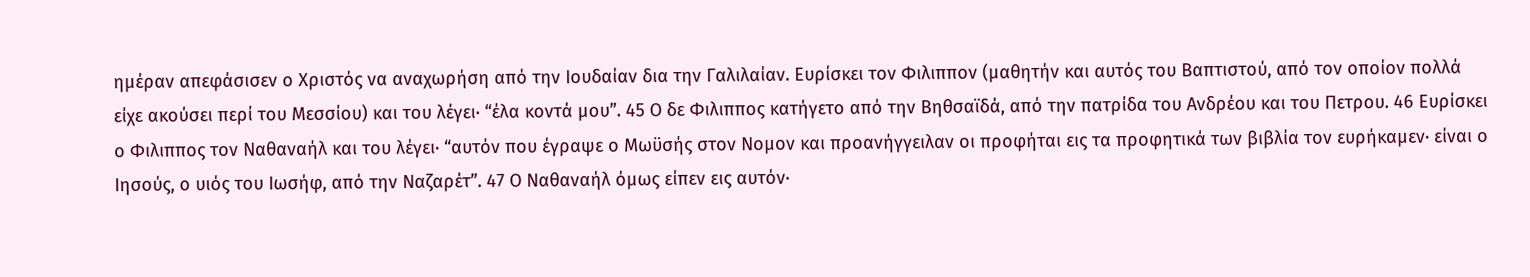ημέραν απεφάσισεν ο Χριστός να αναχωρήση από την Ιουδαίαν δια την Γαλιλαίαν. Ευρίσκει τον Φιλιππον (μαθητήν και αυτός του Βαπτιστού, από τον οποίον πολλά είχε ακούσει περί του Μεσσίου) και του λέγει· “έλα κοντά μου”. 45 Ο δε Φιλιππος κατήγετο από την Βηθσαϊδά, από την πατρίδα του Ανδρέου και του Πετρου. 46 Ευρίσκει ο Φιλιππος τον Ναθαναήλ και του λέγει· “αυτόν που έγραψε ο Μωϋσής στον Νομον και προανήγγειλαν οι προφήται εις τα προφητικά των βιβλία τον ευρήκαμεν· είναι ο Ιησούς, ο υιός του Ιωσήφ, από την Ναζαρέτ”. 47 Ο Ναθαναήλ όμως είπεν εις αυτόν·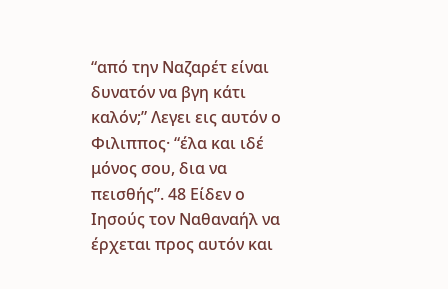“από την Ναζαρέτ είναι δυνατόν να βγη κάτι καλόν;” Λεγει εις αυτόν ο Φιλιππος· “έλα και ιδέ μόνος σου, δια να πεισθής”. 48 Είδεν ο Ιησούς τον Ναθαναήλ να έρχεται προς αυτόν και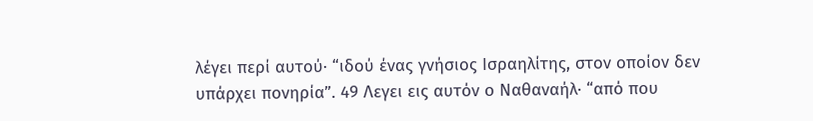λέγει περί αυτού· “ιδού ένας γνήσιος Ισραηλίτης, στον οποίον δεν υπάρχει πονηρία”. 49 Λεγει εις αυτόν ο Ναθαναήλ· “από που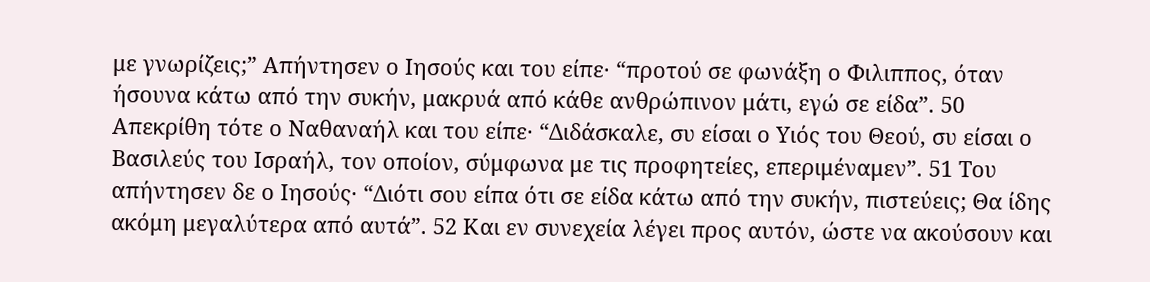με γνωρίζεις;” Απήντησεν ο Ιησούς και του είπε· “προτού σε φωνάξη ο Φιλιππος, όταν ήσουνα κάτω από την συκήν, μακρυά από κάθε ανθρώπινον μάτι, εγώ σε είδα”. 50 Απεκρίθη τότε ο Ναθαναήλ και του είπε· “Διδάσκαλε, συ είσαι ο Υιός του Θεού, συ είσαι ο Βασιλεύς του Ισραήλ, τον οποίον, σύμφωνα με τις προφητείες, επεριμέναμεν”. 51 Του απήντησεν δε ο Ιησούς· “Διότι σου είπα ότι σε είδα κάτω από την συκήν, πιστεύεις; Θα ίδης ακόμη μεγαλύτερα από αυτά”. 52 Και εν συνεχεία λέγει προς αυτόν, ώστε να ακούσουν και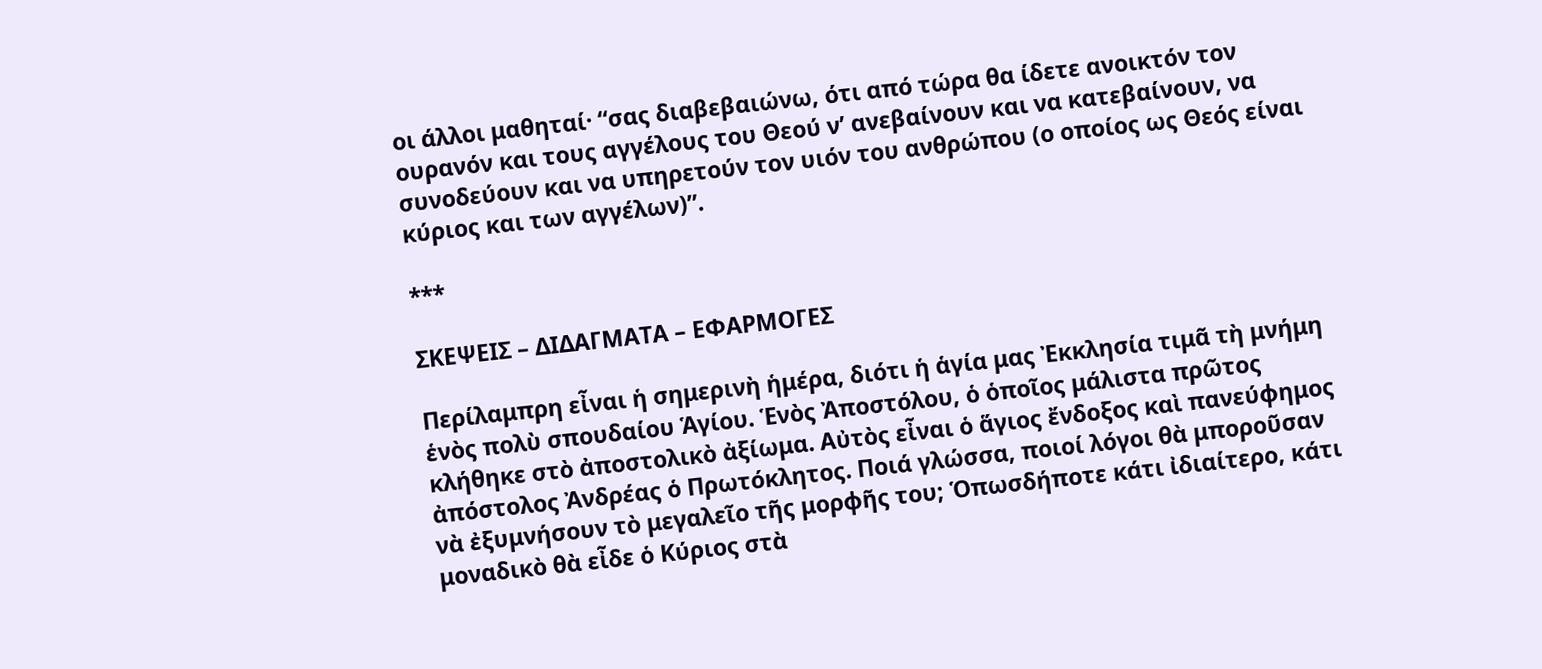οι άλλοι μαθηταί· “σας διαβεβαιώνω, ότι από τώρα θα ίδετε ανοικτόν τον ουρανόν και τους αγγέλους του Θεού ν’ ανεβαίνουν και να κατεβαίνουν, να συνοδεύουν και να υπηρετούν τον υιόν του ανθρώπου (ο οποίος ως Θεός είναι κύριος και των αγγέλων)”.

***

ΣΚΕΨΕΙΣ – ΔΙΔΑΓΜΑΤΑ – ΕΦΑΡΜΟΓΕΣ

Περίλαμπρη εἶναι ἡ σημερινὴ ἡμέρα, διότι ἡ ἁγία μας Ἐκκλησία τιμᾶ τὴ μνήμη ἑνὸς πολὺ σπουδαίου Ἁγίου. Ἑνὸς Ἀποστόλου, ὁ ὁποῖος μάλιστα πρῶτος κλήθηκε στὸ ἀποστολικὸ ἀξίωμα. Αὐτὸς εἶναι ὁ ἅγιος ἔνδοξος καὶ πανεύφημος ἀπόστολος Ἀνδρέας ὁ Πρωτόκλητος. Ποιά γλώσσα, ποιοί λόγοι θὰ μποροῦσαν νὰ ἐξυμνήσουν τὸ μεγαλεῖο τῆς μορφῆς του; Ὁπωσδήποτε κάτι ἰδιαίτερο, κάτι μοναδικὸ θὰ εἶδε ὁ Κύριος στὰ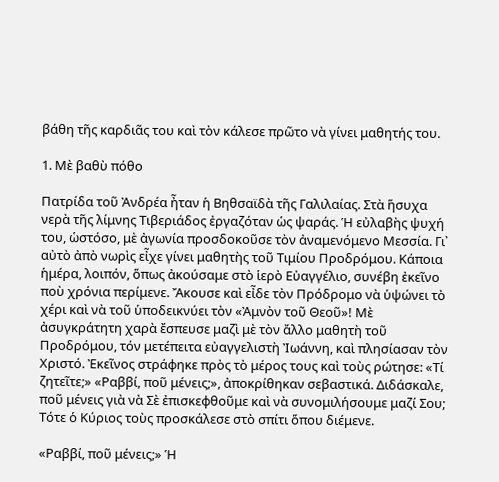βάθη τῆς καρδιᾶς του καὶ τὸν κάλεσε πρῶτο νὰ γίνει μαθητής του.

1. Μὲ βαθὺ πόθο

Πατρίδα τοῦ Ἀνδρέα ἦταν ἡ Βηθσαϊδὰ τῆς Γαλιλαίας. Στὰ ἥσυχα νερὰ τῆς λίμνης Τιβεριάδος ἐργαζόταν ὡς ψαράς. Ἡ εὐλαβὴς ψυχή του, ὡστόσο, μὲ ἀγωνία προσδοκοῦσε τὸν ἀναμενόμενο Μεσσία. Γι᾿ αὐτὸ ἀπὸ νωρὶς εἶχε γίνει μαθητὴς τοῦ Τιμίου Προδρόμου. Κάποια ἡμέρα, λοιπόν, ὅπως ἀκούσαμε στὸ ἱερὸ Εὐαγγέλιο, συνέβη ἐκεῖνο ποὺ χρόνια περίμενε. Ἄκουσε καὶ εἶδε τὸν Πρόδρομο νὰ ὑψώνει τὸ χέρι καὶ νὰ τοῦ ὑποδεικνύει τὸν «Ἀμνὸν τοῦ Θεοῦ»! Μὲ ἀσυγκράτητη χαρὰ ἔσπευσε μαζὶ μὲ τὸν ἄλλο μαθητὴ τοῦ Προδρόμου, τόν μετέπειτα εὐαγγελιστὴ Ἰωάννη, καὶ πλησίασαν τὸν Χριστό. Ἐκεῖνος στράφηκε πρὸς τὸ μέρος τους καὶ τοὺς ρώτησε: «Τί ζητεῖτε;» «Ραββί, ποῦ μένεις;», ἀποκρίθηκαν σεβαστικά. Διδάσκαλε, ποῦ μένεις γιὰ νὰ Σὲ ἐπισκεφθοῦμε καὶ νὰ συνομιλήσουμε μαζί Σου; Τότε ὁ Κύριος τοὺς προσκάλεσε στὸ σπίτι ὅπου διέμενε.

«Ραββί, ποῦ μένεις;» Ἡ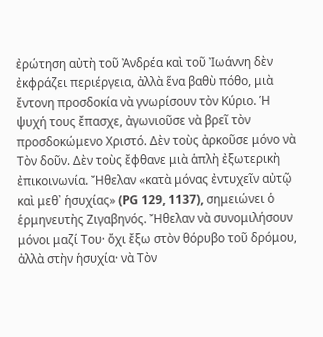ἐρώτηση αὐτὴ τοῦ Ἀνδρέα καὶ τοῦ Ἰωάννη δὲν ἐκφράζει περιέργεια, ἀλλὰ ἕνα βαθὺ πόθο, μιὰ ἔντονη προσδοκία νὰ γνωρίσουν τὸν Κύριο. Ἡ ψυχή τους ἔπασχε, ἀγωνιοῦσε νὰ βρεῖ τὸν προσδοκώμενο Χριστό. Δὲν τοὺς ἀρκοῦσε μόνο νὰ Τὸν δοῦν. Δὲν τοὺς ἔφθανε μιὰ ἁπλὴ ἐξωτερικὴ ἐπικοινωνία. Ἤθελαν «κατὰ μόνας ἐντυχεῖν αὐτῷ καὶ μεθ᾿ ἡσυχίας» (PG 129, 1137), σημειώνει ὁ ἑρμηνευτὴς Ζιγαβηνός. Ἤθελαν νὰ συνομιλήσουν μόνοι μαζί Του· ὄχι ἔξω στὸν θόρυβο τοῦ δρόμου, ἀλλὰ στὴν ἡσυχία· νὰ Τὸν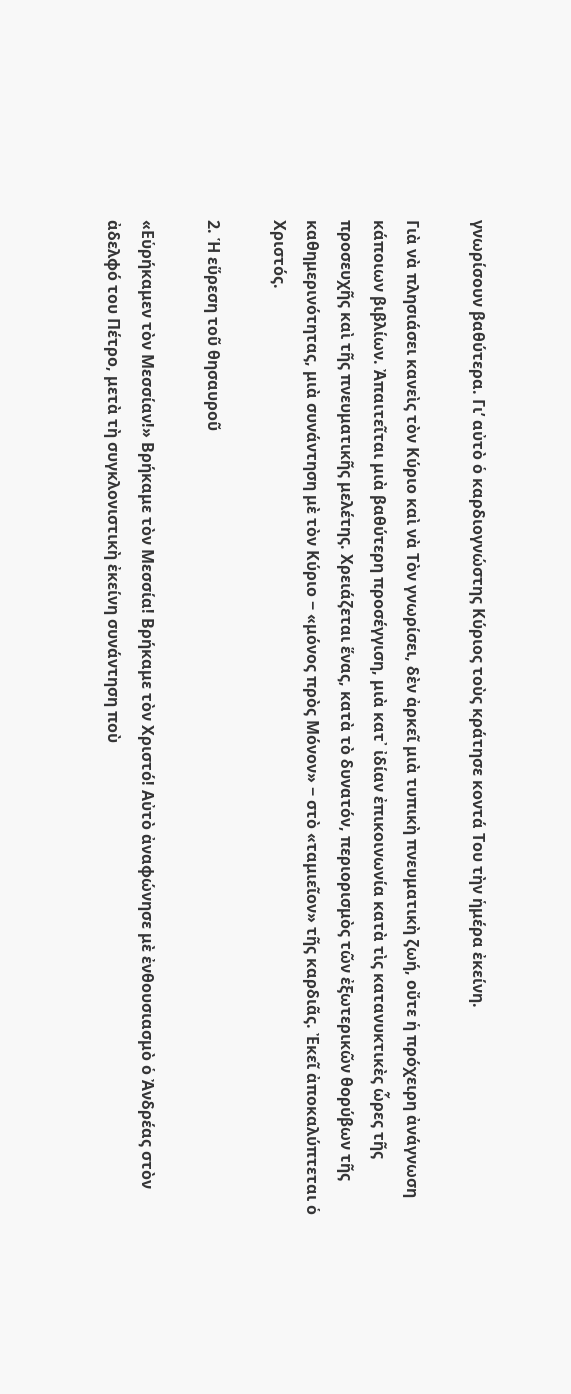γνωρίσουν βαθύτερα. Γι’ αὐτὸ ὁ καρδιογνώστης Κύριος τοὺς κράτησε κοντά Του τὴν ἡμέρα ἐκείνη.

Γιὰ νὰ πλησιάσει κανεὶς τὸν Κύριο καὶ νὰ Τὸν γνωρίσει, δὲν ἀρκεῖ μιὰ τυπικὴ πνευματικὴ ζωή, οὔτε ἡ πρόχειρη ἀνάγνωση κάποιων βιβλίων. Ἀπαιτεῖται μιὰ βαθύτερη προσέγγιση, μιὰ κατ᾿ ἰδίαν ἐπικοινωνία κατὰ τὶς κατανυκτικὲς ὧρες τῆς προσευχῆς καὶ τῆς πνευματικῆς μελέτης. Χρειάζεται ἕνας, κατὰ τὸ δυνατόν, περιορισμὸς τῶν ἐξωτερικῶν θορύβων τῆς καθημερινότητας, μιὰ συνάντηση μὲ τὸν Κύριο − «μόνος πρὸς Μόνον» − στὸ «ταμιεῖον» τῆς καρδιᾶς. Ἐκεῖ ἀποκαλύπτεται ὁ Χριστός.

2. Ἡ εὕρεση τοῦ θησαυροῦ

«Εὑρήκαμεν τὸν Μεσσίαν!» Βρήκαμε τὸν Μεσσία! Βρήκαμε τὸν Χριστό! Αὐτὸ ἀναφώνησε μὲ ἐνθουσιασμὸ ὁ Ἀνδρέας στὸν ἀδελφό του Πέτρο, μετὰ τὴ συγκλονιστικὴ ἐκείνη συνάντηση ποὺ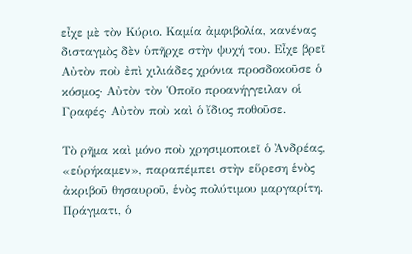εἶχε μὲ τὸν Κύριο. Καμία ἀμφιβολία, κανένας δισταγμὸς δὲν ὑπῆρχε στὴν ψυχή του. Εἶχε βρεῖ Αὐτὸν ποὺ ἐπὶ χιλιάδες χρόνια προσδοκοῦσε ὁ κόσμος· Αὐτὸν τὸν Ὁποῖο προανήγγειλαν οἱ Γραφές· Αὐτὸν ποὺ καὶ ὁ ἴδιος ποθοῦσε.

Τὸ ρῆμα καὶ μόνο ποὺ χρησιμοποιεῖ ὁ Ἀνδρέας, «εὑρήκαμεν», παραπέμπει στὴν εὕρεση ἑνὸς ἀκριβοῦ θησαυροῦ, ἑνὸς πολύτιμου μαργαρίτη. Πράγματι, ὁ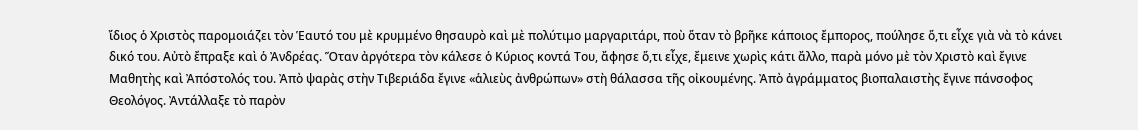ἴδιος ὁ Χριστὸς παρομοιάζει τὸν Ἑαυτό του μὲ κρυμμένο θησαυρὸ καὶ μὲ πολύτιμο μαργαριτάρι, ποὺ ὅταν τὸ βρῆκε κάποιος ἔμπορος, πούλησε ὅ,τι εἶχε γιὰ νὰ τὸ κάνει δικό του. Αὐτὸ ἔπραξε καὶ ὁ Ἀνδρέας. Ὅταν ἀργότερα τὸν κάλεσε ὁ Κύριος κοντά Του, ἄφησε ὅ,τι εἶχε, ἔμεινε χωρὶς κάτι ἄλλο, παρὰ μόνο μὲ τὸν Χριστὸ καὶ ἔγινε Μαθητὴς καὶ Ἀπόστολός του. Ἀπὸ ψαρὰς στὴν Τιβεριάδα ἔγινε «ἁλιεὺς ἀνθρώπων» στὴ θάλασσα τῆς οἰκουμένης. Ἀπὸ ἀγράμματος βιοπαλαιστὴς ἔγινε πάνσοφος Θεολόγος. Ἀντάλλαξε τὸ παρὸν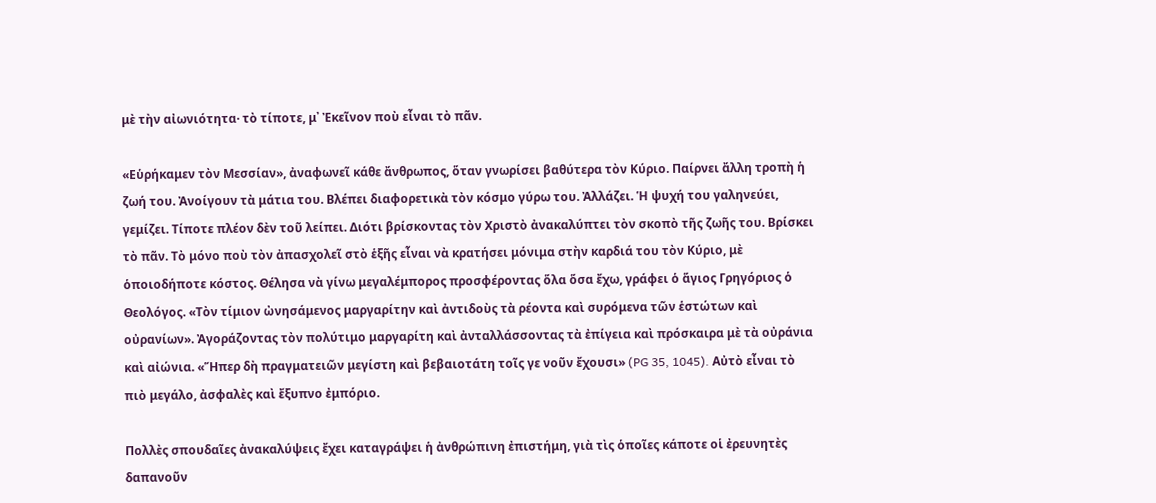μὲ τὴν αἰωνιότητα· τὸ τίποτε, μ᾿ Ἐκεῖνον ποὺ εἶναι τὸ πᾶν.

«Εὑρήκαμεν τὸν Μεσσίαν», ἀναφωνεῖ κάθε ἄνθρωπος, ὅταν γνωρίσει βαθύτερα τὸν Κύριο. Παίρνει ἄλλη τροπὴ ἡ ζωή του. Ἀνοίγουν τὰ μάτια του. Βλέπει διαφορετικὰ τὸν κόσμο γύρω του. Ἀλλάζει. Ἡ ψυχή του γαληνεύει, γεμίζει. Τίποτε πλέον δὲν τοῦ λείπει. Διότι βρίσκοντας τὸν Χριστὸ ἀνακαλύπτει τὸν σκοπὸ τῆς ζωῆς του. Βρίσκει τὸ πᾶν. Τὸ μόνο ποὺ τὸν ἀπασχολεῖ στὸ ἑξῆς εἶναι νὰ κρατήσει μόνιμα στὴν καρδιά του τὸν Κύριο, μὲ ὁποιοδήποτε κόστος. Θέλησα νὰ γίνω μεγαλέμπορος προσφέροντας ὅλα ὅσα ἔχω, γράφει ὁ ἅγιος Γρηγόριος ὁ Θεολόγος. «Τὸν τίμιον ὠνησάμενος μαργαρίτην καὶ ἀντιδοὺς τὰ ρέοντα καὶ συρόμενα τῶν ἑστώτων καὶ οὐρανίων». Ἀγοράζοντας τὸν πολύτιμο μαργαρίτη καὶ ἀνταλλάσσοντας τὰ ἐπίγεια καὶ πρόσκαιρα μὲ τὰ οὐράνια καὶ αἰώνια. «Ἥπερ δὴ πραγματειῶν μεγίστη καὶ βεβαιοτάτη τοῖς γε νοῦν ἔχουσι» (PG 35, 1045). Αὐτὸ εἶναι τὸ πιὸ μεγάλο, ἀσφαλὲς καὶ ἔξυπνο ἐμπόριο.

Πολλὲς σπουδαῖες ἀνακαλύψεις ἔχει καταγράψει ἡ ἀνθρώπινη ἐπιστήμη, γιὰ τὶς ὁποῖες κάποτε οἱ ἐρευνητὲς δαπανοῦν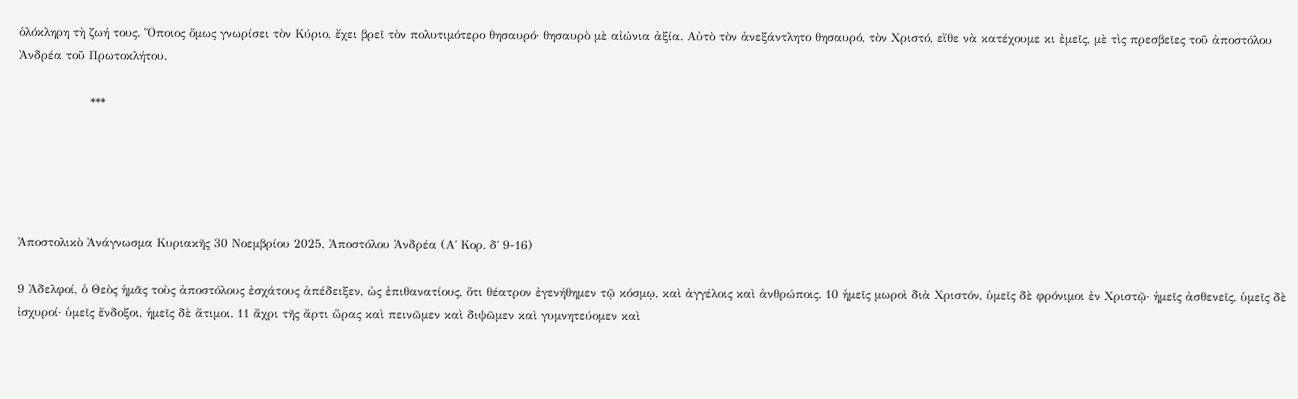ὁλόκληρη τὴ ζωή τους. Ὅποιος ὅμως γνωρίσει τὸν Κύριο, ἔχει βρεῖ τὸν πολυτιμότερο θησαυρό· θησαυρὸ μὲ αἰώνια ἀξία. Αὐτὸ τὸν ἀνεξάντλητο θησαυρό, τὸν Χριστό, εἴθε νὰ κατέχουμε κι ἐμεῖς, μὲ τὶς πρεσβεῖες τοῦ ἀποστόλου Ἀνδρέα τοῦ Πρωτοκλήτου.

                  ***





Ἀποστολικὸ Ἀνάγνωσμα Κυριακῆς 30 Νοεμβρίου 2025, Ἀποστόλου Ἀνδρέα (Α΄ Κορ. δ΄ 9-16)

9 Ἀδελφοί, ὁ Θεὸς ἡμᾶς τοὺς ἀποστόλους ἐσχάτους ἀπέδειξεν, ὡς ἐπιθανατίους, ὅτι θέατρον ἐγενήθημεν τῷ κόσμῳ, καὶ ἀγγέλοις καὶ ἀνθρώποις. 10 ἡμεῖς μωροὶ διὰ Χριστόν, ὑμεῖς δὲ φρόνιμοι ἐν Χριστῷ· ἡμεῖς ἀσθενεῖς, ὑμεῖς δὲ ἰσχυροί· ὑμεῖς ἔνδοξοι, ἡμεῖς δὲ ἄτιμοι. 11 ἄχρι τῆς ἄρτι ὥρας καὶ πεινῶμεν καὶ διψῶμεν καὶ γυμνητεύομεν καὶ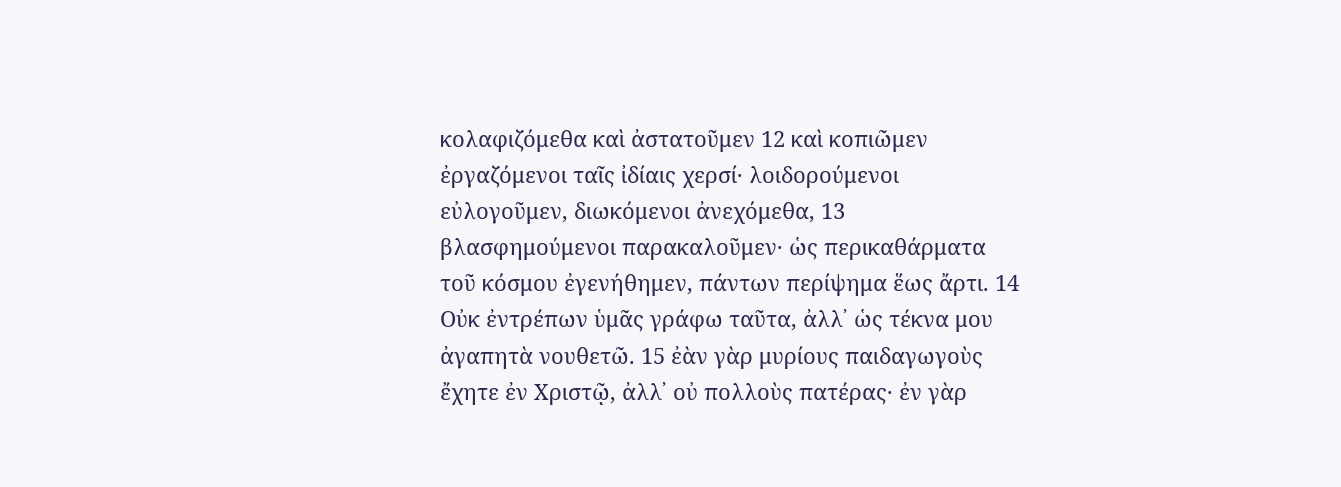κολαφιζόμεθα καὶ ἀστατοῦμεν 12 καὶ κοπιῶμεν ἐργαζόμενοι ταῖς ἰδίαις χερσί· λοιδορούμενοι εὐλογοῦμεν, διωκόμενοι ἀνεχόμεθα, 13 βλασφημούμενοι παρακαλοῦμεν· ὡς περικαθάρματα τοῦ κόσμου ἐγενήθημεν, πάντων περίψημα ἕως ἄρτι. 14 Οὐκ ἐντρέπων ὑμᾶς γράφω ταῦτα, ἀλλ᾿ ὡς τέκνα μου ἀγαπητὰ νουθετῶ. 15 ἐὰν γὰρ μυρίους παιδαγωγοὺς ἔχητε ἐν Χριστῷ, ἀλλ᾿ οὐ πολλοὺς πατέρας· ἐν γὰρ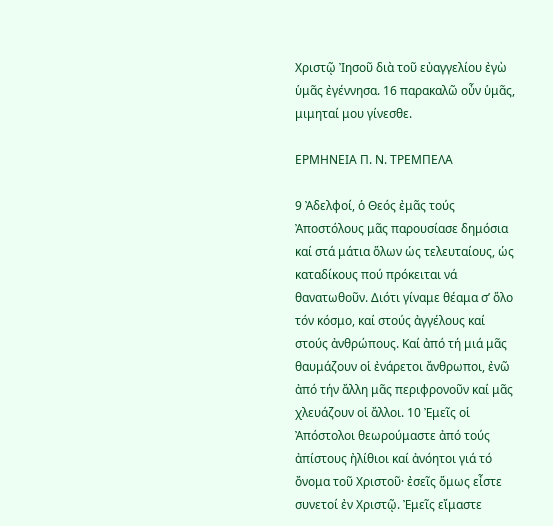Χριστῷ Ἰησοῦ διὰ τοῦ εὐαγγελίου ἐγὼ ὑμᾶς ἐγέννησα. 16 παρακαλῶ οὖν ὑμᾶς, μιμηταί μου γίνεσθε.

ΕΡΜΗΝΕΙΑ Π. Ν. ΤΡΕΜΠΕΛΑ

9 Ἀδελφοί, ὁ Θεός ἐμᾶς τούς Ἀποστόλους μᾶς παρουσίασε δημόσια καί στά μάτια ὅλων ὡς τελευταίους, ὡς καταδίκους πού πρόκειται νά θανατωθοῦν. Διότι γίναμε θέαμα σ’ ὅλο τόν κόσμο, καί στούς ἀγγέλους καί στούς ἀνθρώπους. Καί ἀπό τή μιά μᾶς θαυμάζουν οἱ ἐνάρετοι ἄνθρωποι, ἐνῶ ἀπό τήν ἄλλη μᾶς περιφρονοῦν καί μᾶς χλευάζουν οἱ ἄλλοι. 10 Ἐμεῖς οἱ Ἀπόστολοι θεωρούμαστε ἀπό τούς ἀπίστους ἠλίθιοι καί ἀνόητοι γιά τό ὄνομα τοῦ Χριστοῦ· ἐσεῖς ὅμως εἶστε συνετοί ἐν Χριστῷ. Ἐμεῖς εἴμαστε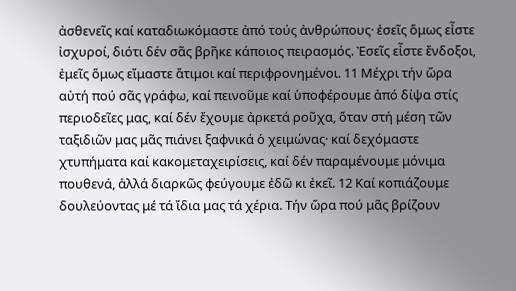ἀσθενεῖς καί καταδιωκόμαστε ἀπό τούς ἀνθρώπους· ἐσεῖς ὅμως εἶστε ἰσχυροί, διότι δέν σᾶς βρῆκε κάποιος πειρασμός. Ἐσεῖς εἶστε ἔνδοξοι, ἐμεῖς ὅμως εἴμαστε ἄτιμοι καί περιφρονημένοι. 11 Μέχρι τήν ὥρα αὐτή πού σᾶς γράφω, καί πεινοῦμε καί ὑποφέρουμε ἀπό δίψα στίς περιοδεῖες μας, καί δέν ἔχουμε ἀρκετά ροῦχα, ὅταν στή μέση τῶν ταξιδιῶν μας μᾶς πιάνει ξαφνικά ὁ χειμώνας· καί δεχόμαστε χτυπήματα καί κακομεταχειρίσεις, καί δέν παραμένουμε μόνιμα πουθενά, ἀλλά διαρκῶς φεύγουμε ἐδῶ κι ἐκεῖ. 12 Καί κοπιάζουμε δουλεύοντας μέ τά ἴδια μας τά χέρια. Τήν ὥρα πού μᾶς βρίζουν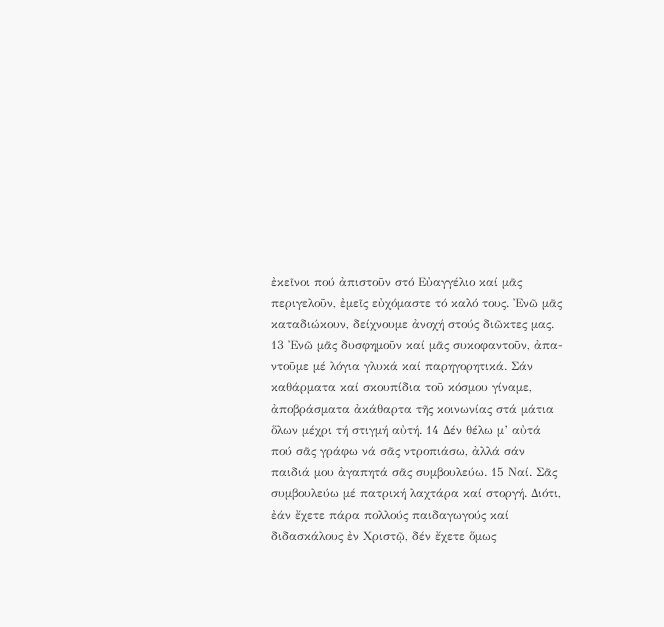ἐκεῖνοι πού ἀπιστοῦν στό Εὐαγγέλιο καί μᾶς περιγελοῦν, ἐμεῖς εὐχόμαστε τό καλό τους. Ἐνῶ μᾶς καταδιώκουν, δείχνουμε ἀνοχή στούς διῶκτες μας. 13 Ἐνῶ μᾶς δυσφημοῦν καί μᾶς συκοφαντοῦν, ἀπα-ντοῦμε μέ λόγια γλυκά καί παρηγορητικά. Σάν καθάρματα καί σκουπίδια τοῦ κόσμου γίναμε, ἀποβράσματα ἀκάθαρτα τῆς κοινωνίας στά μάτια ὅλων μέχρι τή στιγμή αὐτή. 14 Δέν θέλω μ’ αὐτά πού σᾶς γράφω νά σᾶς ντροπιάσω, ἀλλά σάν παιδιά μου ἀγαπητά σᾶς συμβουλεύω. 15 Ναί. Σᾶς συμβουλεύω μέ πατρική λαχτάρα καί στοργή. Διότι, ἐάν ἔχετε πάρα πολλούς παιδαγωγούς καί διδασκάλους ἐν Χριστῷ, δέν ἔχετε ὅμως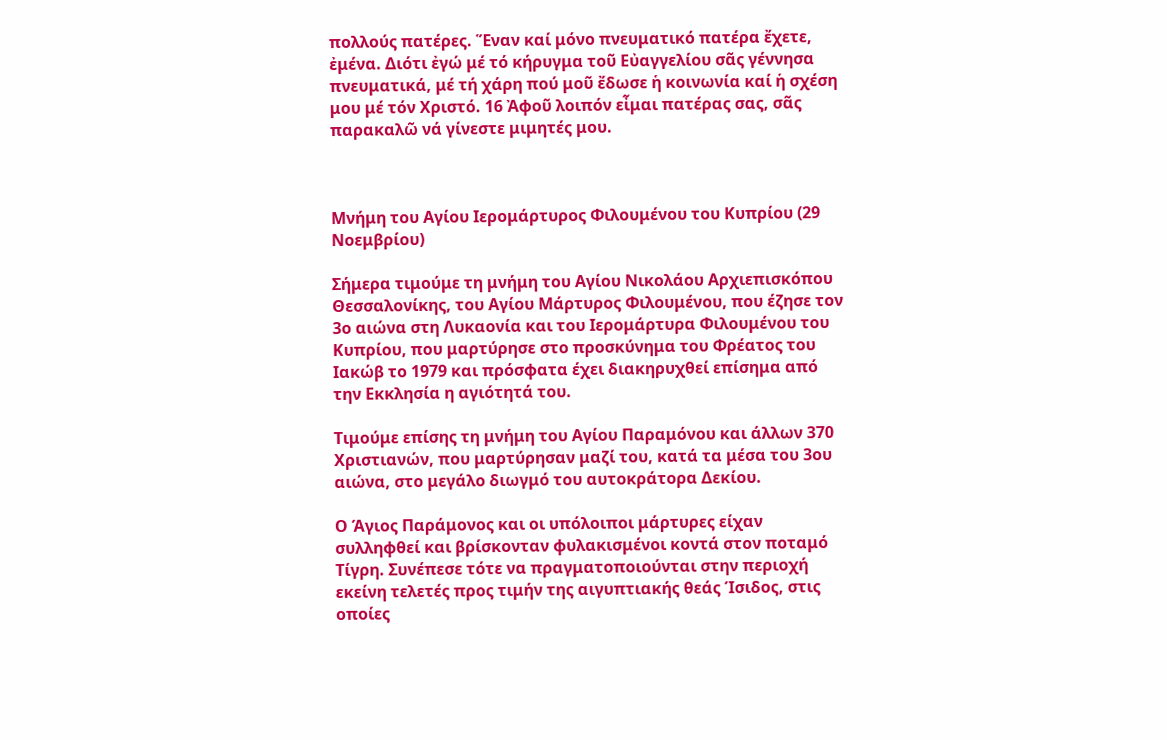πολλούς πατέρες. Ἕναν καί μόνο πνευματικό πατέρα ἔχετε, ἐμένα. Διότι ἐγώ μέ τό κήρυγμα τοῦ Εὐαγγελίου σᾶς γέννησα πνευματικά, μέ τή χάρη πού μοῦ ἔδωσε ἡ κοινωνία καί ἡ σχέση μου μέ τόν Χριστό. 16 Ἀφοῦ λοιπόν εἶμαι πατέρας σας, σᾶς παρακαλῶ νά γίνεστε μιμητές μου.



Μνήμη του Αγίου Ιερομάρτυρος Φιλουμένου του Κυπρίου (29 Νοεμβρίου)

Σήμερα τιμούμε τη μνήμη του Αγίου Νικολάου Αρχιεπισκόπου Θεσσαλονίκης, του Αγίου Μάρτυρος Φιλουμένου, που έζησε τον 3ο αιώνα στη Λυκαονία και του Ιερομάρτυρα Φιλουμένου του Κυπρίου, που μαρτύρησε στο προσκύνημα του Φρέατος του Ιακώβ το 1979 και πρόσφατα έχει διακηρυχθεί επίσημα από την Εκκλησία η αγιότητά του.

Τιμούμε επίσης τη μνήμη του Αγίου Παραμόνου και άλλων 370 Χριστιανών, που μαρτύρησαν μαζί του, κατά τα μέσα του 3ου αιώνα, στο μεγάλο διωγμό του αυτοκράτορα Δεκίου.

Ο Άγιος Παράμονος και οι υπόλοιποι μάρτυρες είχαν συλληφθεί και βρίσκονταν φυλακισμένοι κοντά στον ποταμό Τίγρη. Συνέπεσε τότε να πραγματοποιούνται στην περιοχή εκείνη τελετές προς τιμήν της αιγυπτιακής θεάς Ίσιδος, στις οποίες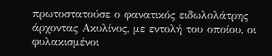πρωτοστατούσε ο φανατικός ειδωλολάτρης άρχοντας Ακυλίνος, με εντολή του οποίου, οι φυλακισμένοι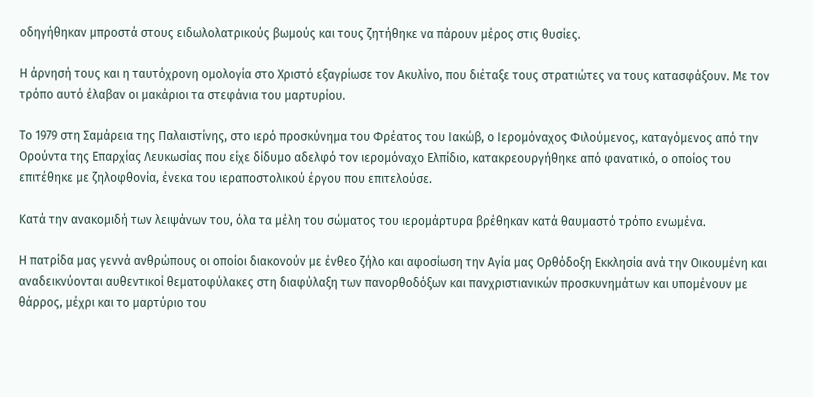οδηγήθηκαν μπροστά στους ειδωλολατρικούς βωμούς και τους ζητήθηκε να πάρουν μέρος στις θυσίες.

Η άρνησή τους και η ταυτόχρονη ομολογία στο Χριστό εξαγρίωσε τον Ακυλίνο, που διέταξε τους στρατιώτες να τους κατασφάξουν. Με τον τρόπο αυτό έλαβαν οι μακάριοι τα στεφάνια του μαρτυρίου.

Το 1979 στη Σαμάρεια της Παλαιστίνης, στο ιερό προσκύνημα του Φρέατος του Ιακώβ, ο Ιερομόναχος Φιλούμενος, καταγόμενος από την Ορούντα της Επαρχίας Λευκωσίας που είχε δίδυμο αδελφό τον ιερομόναχο Ελπίδιο, κατακρεουργήθηκε από φανατικό, ο οποίος του επιτέθηκε με ζηλοφθονία, ένεκα του ιεραποστολικού έργου που επιτελούσε.

Κατά την ανακομιδή των λειψάνων του, όλα τα μέλη του σώματος του ιερομάρτυρα βρέθηκαν κατά θαυμαστό τρόπο ενωμένα.

Η πατρίδα μας γεννά ανθρώπους οι οποίοι διακονούν με ένθεο ζήλο και αφοσίωση την Αγία μας Ορθόδοξη Εκκλησία ανά την Οικουμένη και αναδεικνύονται αυθεντικοί θεματοφύλακες στη διαφύλαξη των πανορθοδόξων και πανχριστιανικών προσκυνημάτων και υπομένουν με θάρρος, μέχρι και το μαρτύριο του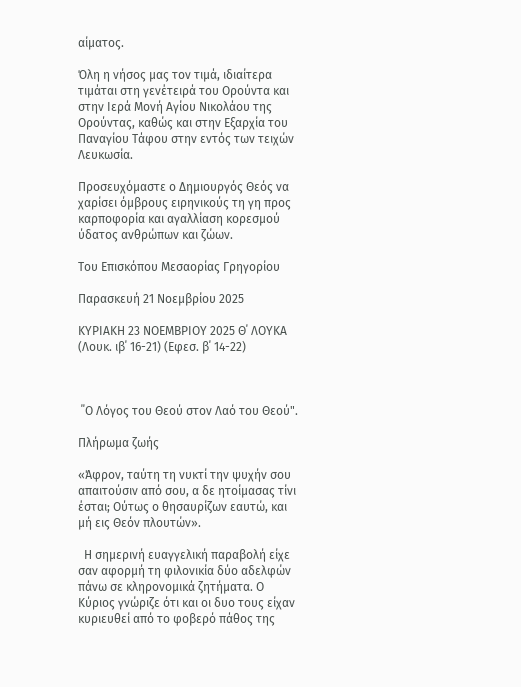αίματος.

Όλη η νήσος μας τον τιμά, ιδιαίτερα τιμάται στη γενέτειρά του Ορούντα και στην Ιερά Μονή Αγίου Νικολάου της Ορούντας, καθώς και στην Εξαρχία του Παναγίου Τάφου στην εντός των τειχών Λευκωσία.

Προσευχόμαστε ο Δημιουργός Θεός να χαρίσει όμβρους ειρηνικούς τη γη προς καρποφορία και αγαλλίαση κορεσμού ύδατος ανθρώπων και ζώων.

Του Επισκόπου Μεσαορίας Γρηγορίου

Παρασκευή 21 Νοεμβρίου 2025

ΚΥΡΙΑΚΗ 23 ΝΟΕΜΒΡΙΟΥ 2025 Θ΄ ΛΟΥΚΑ (Λουκ. ιβ΄ 16-21) (Εφεσ. β΄ 14-22)



 ΄΄Ο Λόγος του Θεού στον Λαό του Θεού".

Πλήρωμα ζωής

«Άφρον, ταύτη τη νυκτί την ψυχήν σου απαιτούσιν από σου, α δε ητοίμασας τίνι έσται; Ούτως ο θησαυρίζων εαυτώ, και μή εις Θεόν πλουτών».

  Η σημερινή ευαγγελική παραβολή είχε σαν αφορμή τη φιλονικία δύο αδελφών πάνω σε κληρονομικά ζητήματα. Ο Κύριος γνώριζε ότι και οι δυο τους είχαν κυριευθεί από το φοβερό πάθος της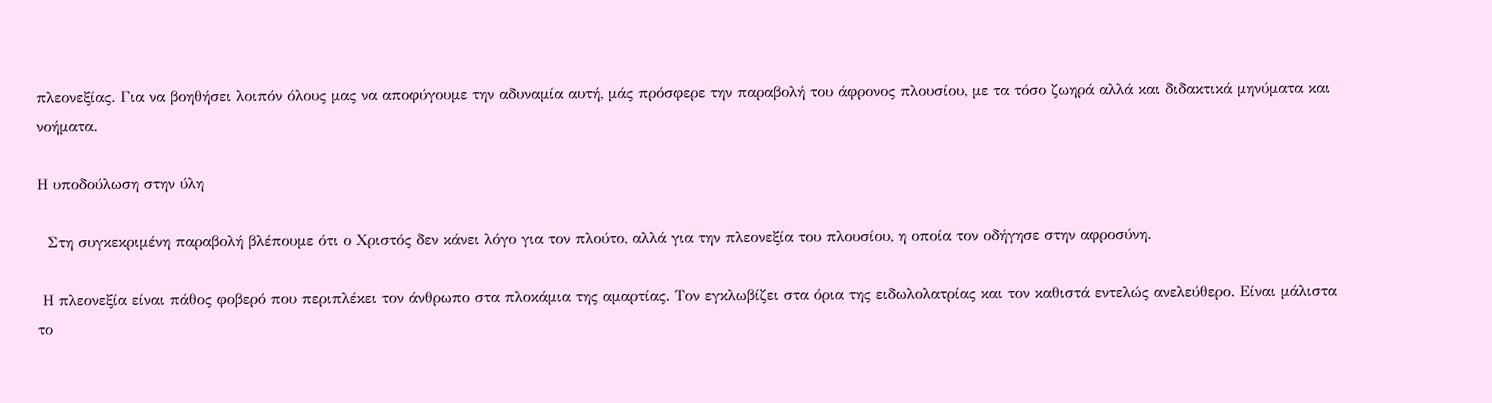πλεονεξίας. Για να βοηθήσει λοιπόν όλους μας να αποφύγουμε την αδυναμία αυτή, μάς πρόσφερε την παραβολή του άφρονος πλουσίου, με τα τόσο ζωηρά αλλά και διδακτικά μηνύματα και νοήματα.

Η υποδούλωση στην ύλη

  Στη συγκεκριμένη παραβολή βλέπουμε ότι ο Χριστός δεν κάνει λόγο για τον πλούτο, αλλά για την πλεονεξία του πλουσίου, η οποία τον οδήγησε στην αφροσύνη.

 Η πλεονεξία είναι πάθος φοβερό που περιπλέκει τον άνθρωπο στα πλοκάμια της αμαρτίας. Τον εγκλωβίζει στα όρια της ειδωλολατρίας και τον καθιστά εντελώς ανελεύθερο. Είναι μάλιστα το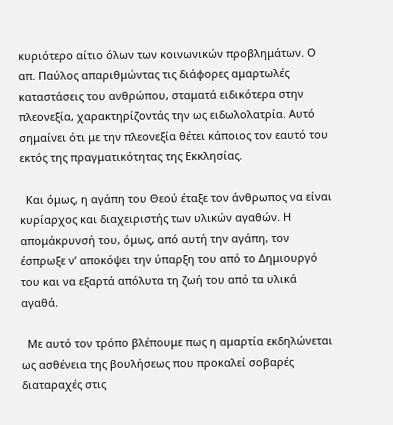κυριότερο αίτιο όλων των κοινωνικών προβλημάτων. Ο απ. Παύλος απαριθμώντας τις διάφορες αμαρτωλές καταστάσεις του ανθρώπου, σταματά ειδικότερα στην πλεονεξία, χαρακτηρίζοντάς την ως ειδωλολατρία. Αυτό σημαίνει ότι με την πλεονεξία θέτει κάποιος τον εαυτό του εκτός της πραγματικότητας της Εκκλησίας.

  Και όμως, η αγάπη του Θεού έταξε τον άνθρωπος να είναι κυρίαρχος και διαχειριστής των υλικών αγαθών. Η απομάκρυνσή του, όμως, από αυτή την αγάπη, τον έσπρωξε ν’ αποκόψει την ύπαρξη του από το Δημιουργό του και να εξαρτά απόλυτα τη ζωή του από τα υλικά αγαθά.

  Με αυτό τον τρόπο βλέπουμε πως η αμαρτία εκδηλώνεται ως ασθένεια της βουλήσεως που προκαλεί σοβαρές διαταραχές στις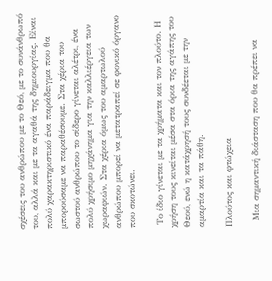σχέσεις του ανθρώπου με το Θεό, με το συνάνθρωπό του, αλλά και με τα αγαθά της δημιουργίας. Είναι πολύ χαρακτηριστικό ένα παράδειγμα που θα μπορούσαμε να παραθέσουμε. Στα χέρια του σωστού ανθρώπου το σίδερο γίνεται αλέτρι, ένα πολύ χρήσιμο μηχάνημα για την καλλιέργεια των χωραφιών. Στα χέρια όμως του αμαρτωλού ανθρώπου μπορεί να μετατραπεί σε φονικό όργανο που σκοτώνει.

 Το ίδιο γίνεται με τα χρήματα και τον πλούτο. Η χρήση τους κινείται μέσα στα όρια της αγάπης του Θεού, ενώ η κατάχρησή τους συνδέεται με την αμαρτία και τα πάθη.

Πλούτος και φτώχεια

  Μια σημαντική διάσταση που θα πρέπει να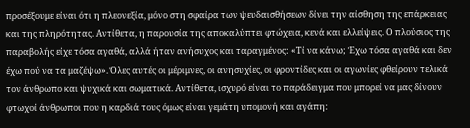προσέξουμε είναι ότι η πλεονεξία, μόνο στη σφαίρα των ψευδαισθήσεων δίνει την αίσθηση της επάρκειας και της πληρότητας. Αντίθετα, η παρουσία της αποκαλύπτει φτώχεια, κενά και ελλείψεις. Ο πλούσιος της παραβολής είχε τόσα αγαθά, αλλά ήταν ανήσυχος και ταραγμένος: «Τί να κάνω; Έχω τόσα αγαθά και δεν έχω πού να τα μαζέψω». Όλες αυτές οι μέριμνες, οι ανησυχίες, οι φροντίδες και οι αγωνίες φθείρουν τελικά τον άνθρωπο και ψυχικά και σωματικά. Αντίθετα, ισχυρό είναι το παράδειγμα που μπορεί να μας δίνουν φτωχοί άνθρωποι που η καρδιά τους όμως είναι γεμάτη υπομονή και αγάπη: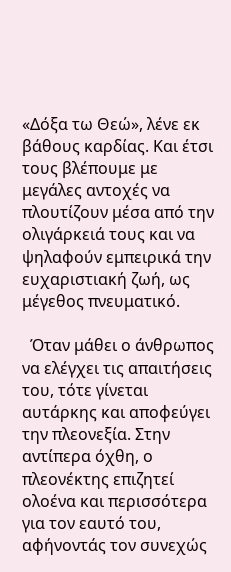«Δόξα τω Θεώ», λένε εκ βάθους καρδίας. Και έτσι τους βλέπουμε με μεγάλες αντοχές να πλουτίζουν μέσα από την ολιγάρκειά τους και να ψηλαφούν εμπειρικά την ευχαριστιακή ζωή, ως μέγεθος πνευματικό.

  Όταν μάθει ο άνθρωπος να ελέγχει τις απαιτήσεις του, τότε γίνεται αυτάρκης και αποφεύγει την πλεονεξία. Στην αντίπερα όχθη, ο πλεονέκτης επιζητεί ολοένα και περισσότερα για τον εαυτό του, αφήνοντάς τον συνεχώς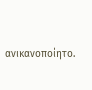ανικανοποίητο.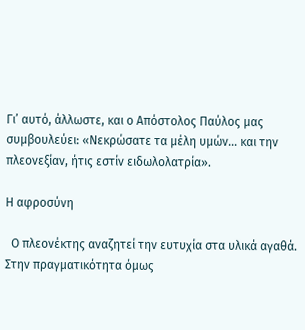Γι’ αυτό, άλλωστε, και ο Απόστολος Παύλος μας συμβουλεύει: «Νεκρώσατε τα μέλη υμών… και την πλεονεξίαν, ήτις εστίν ειδωλολατρία».

Η αφροσύνη

  Ο πλεονέκτης αναζητεί την ευτυχία στα υλικά αγαθά. Στην πραγματικότητα όμως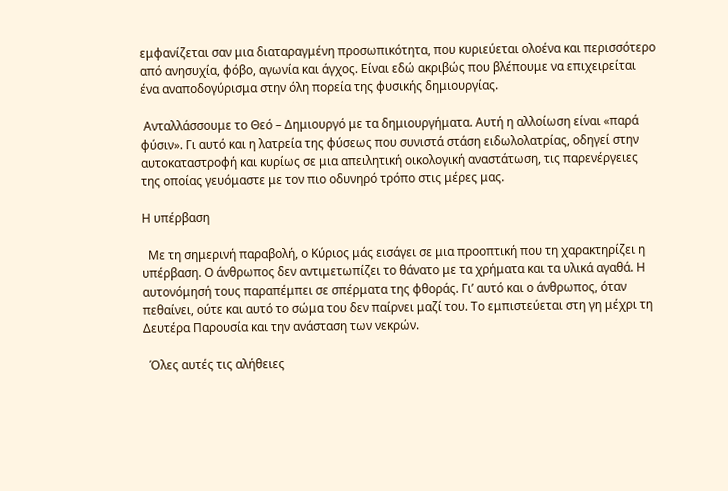εμφανίζεται σαν μια διαταραγμένη προσωπικότητα, που κυριεύεται ολοένα και περισσότερο από ανησυχία, φόβο, αγωνία και άγχος. Είναι εδώ ακριβώς που βλέπουμε να επιχειρείται ένα αναποδογύρισμα στην όλη πορεία της φυσικής δημιουργίας.

 Ανταλλάσσουμε το Θεό – Δημιουργό με τα δημιουργήματα. Αυτή η αλλοίωση είναι «παρά φύσιν». Γι αυτό και η λατρεία της φύσεως που συνιστά στάση ειδωλολατρίας, οδηγεί στην αυτοκαταστροφή και κυρίως σε μια απειλητική οικολογική αναστάτωση, τις παρενέργειες της οποίας γευόμαστε με τον πιο οδυνηρό τρόπο στις μέρες μας.

Η υπέρβαση

  Με τη σημερινή παραβολή, ο Κύριος μάς εισάγει σε μια προοπτική που τη χαρακτηρίζει η υπέρβαση. Ο άνθρωπος δεν αντιμετωπίζει το θάνατο με τα χρήματα και τα υλικά αγαθά. Η αυτονόμησή τους παραπέμπει σε σπέρματα της φθοράς. Γι’ αυτό και ο άνθρωπος, όταν πεθαίνει, ούτε και αυτό το σώμα του δεν παίρνει μαζί του. Το εμπιστεύεται στη γη μέχρι τη Δευτέρα Παρουσία και την ανάσταση των νεκρών.

  Όλες αυτές τις αλήθειες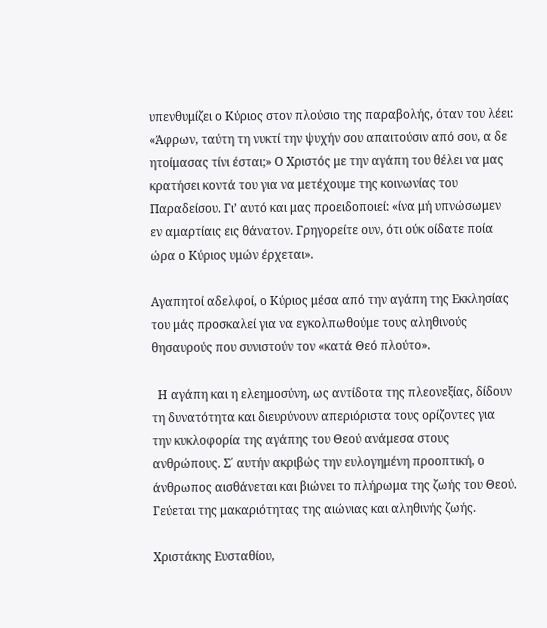υπενθυμίζει ο Κύριος στον πλούσιο της παραβολής, όταν του λέει: «Άφρων, ταύτη τη νυκτί την ψυχήν σου απαιτούσιν από σου, α δε ητοίμασας τίνι έσται;» Ο Χριστός με την αγάπη του θέλει να μας κρατήσει κοντά του για να μετέχουμε της κοινωνίας του Παραδείσου. Γι’ αυτό και μας προειδοποιεί: «ίνα μή υπνώσωμεν εν αμαρτίαις εις θάνατον. Γρηγορείτε ουν, ότι ούκ οίδατε ποία ώρα ο Κύριος υμών έρχεται».

Αγαπητοί αδελφοί, ο Κύριος μέσα από την αγάπη της Εκκλησίας του μάς προσκαλεί για να εγκολπωθούμε τους αληθινούς θησαυρούς που συνιστούν τον «κατά Θεό πλούτο».

  Η αγάπη και η ελεημοσύνη, ως αντίδοτα της πλεονεξίας, δίδουν τη δυνατότητα και διευρύνουν απεριόριστα τους ορίζοντες για την κυκλοφορία της αγάπης του Θεού ανάμεσα στους ανθρώπους. Σ΄ αυτήν ακριβώς την ευλογημένη προοπτική, ο άνθρωπος αισθάνεται και βιώνει το πλήρωμα της ζωής του Θεού. Γεύεται της μακαριότητας της αιώνιας και αληθινής ζωής.

Χριστάκης Ευσταθίου,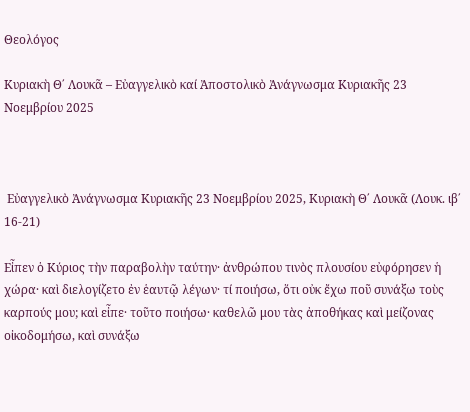Θεολόγος

Κυριακὴ Θ΄ Λουκᾶ – Εὐαγγελικὸ καί Ἀποστολικὸ Ἀνάγνωσμα Κυριακῆς 23 Νοεμβρίου 2025



 Εὐαγγελικὸ Ἀνάγνωσμα Κυριακῆς 23 Νοεμβρίου 2025, Κυριακὴ Θ΄ Λουκᾶ (Λουκ. ιβ΄ 16-21)

Eἶπεν ὁ Κύριος τὴν παραβολὴν ταύτην· ἀνθρώπου τινὸς πλουσίου εὐφόρησεν ἡ χώρα· καὶ διελογίζετο ἐν ἑαυτῷ λέγων· τί ποιήσω, ὅτι οὐκ ἔχω ποῦ συνάξω τοὺς καρπούς μου; καὶ εἶπε· τοῦτο ποιήσω· καθελῶ μου τὰς ἀποθήκας καὶ μείζονας οἰκοδομήσω, καὶ συνάξω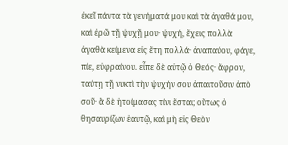ἐκεῖ πάντα τὰ γενήματά μου καὶ τὰ ἀγαθά μου, καὶ ἐρῶ τῇ ψυχῇ μου· ψυχή, ἔχεις πολλὰ ἀγαθὰ κείμενα εἰς ἔτη πολλά· ἀναπαύου, φάγε, πίε, εὐφραίνου. εἶπε δὲ αὐτῷ ὁ Θεός· ἄφρον, ταύτῃ τῇ νυκτὶ τὴν ψυχήν σου ἀπαιτοῦσιν ἀπὸ σοῦ· ἃ δὲ ἡτοίμασας τίνι ἔσται; οὕτως ὁ θησαυρίζων ἑαυτῷ, καὶ μὴ εἰς Θεὸν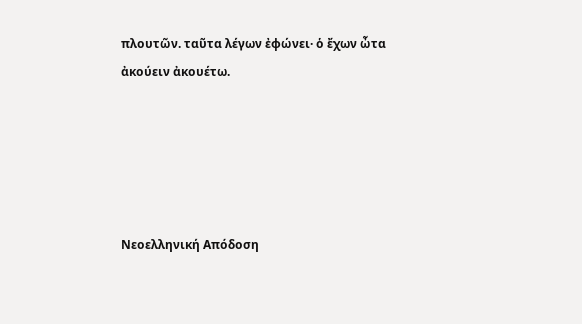πλουτῶν. ταῦτα λέγων ἐφώνει· ὁ ἔχων ὦτα ἀκούειν ἀκουέτω.





Νεοελληνική Απόδοση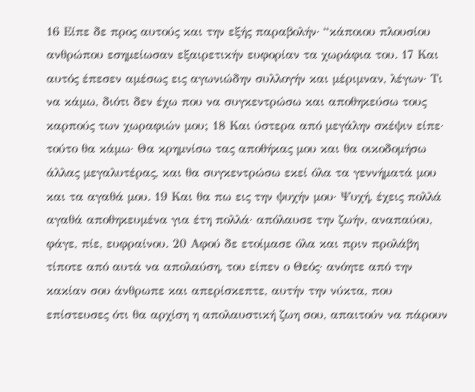16 Είπε δε προς αυτούς και την εξής παραβολήν· “κάποιου πλουσίου ανθρώπου εσημείωσαν εξαιρετικήν ευφορίαν τα χωράφια του. 17 Και αυτός έπεσεν αμέσως εις αγωνιώδην συλλογήν και μέριμναν, λέγων· Τι να κάμω, διότι δεν έχω που να συγκεντρώσω και αποθηκεύσω τους καρπούς των χωραφιών μου; 18 Και ύστερα από μεγάλην σκέψιν είπε· τούτο θα κάμω· Θα κρημνίσω τας αποθήκας μου και θα οικοδομήσω άλλας μεγαλυτέρας, και θα συγκεντρώσω εκεί όλα τα γεννήματά μου και τα αγαθά μου. 19 Και θα πω εις την ψυχήν μου· Ψυχή, έχεις πολλά αγαθά αποθηκευμένα για έτη πολλά· απόλαυσε την ζωήν, αναπαύου, φάγε, πίε, ευφραίνου. 20 Αφού δε ετοίμασε όλα και πριν προλάβη τίποτε από αυτά να απολαύση, του είπεν ο Θεός· ανόητε από την κακίαν σου άνθρωπε και απερίσκεπτε, αυτήν την νύκτα, που επίστευσες ότι θα αρχίση η απολαυστική ζωη σου, απαιτούν να πάρουν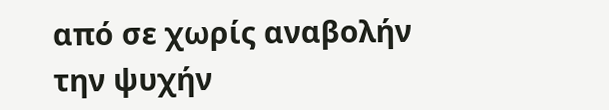από σε χωρίς αναβολήν την ψυχήν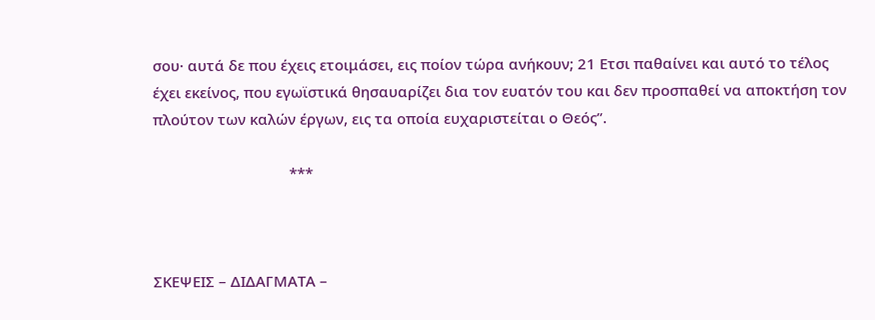σου· αυτά δε που έχεις ετοιμάσει, εις ποίον τώρα ανήκουν; 21 Ετσι παθαίνει και αυτό το τέλος έχει εκείνος, που εγωϊστικά θησαυαρίζει δια τον ευατόν του και δεν προσπαθεί να αποκτήση τον πλούτον των καλών έργων, εις τα οποία ευχαριστείται ο Θεός”.

                                  ***



ΣΚΕΨΕΙΣ – ΔΙΔΑΓΜΑΤΑ –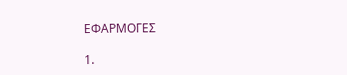ΕΦΑΡΜΟΓΕΣ

1.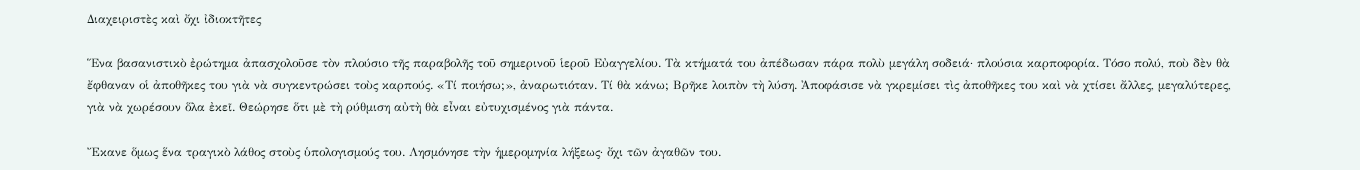Διαχειριστὲς καὶ ὄχι ἰδιοκτῆτες

Ἕνα βασανιστικὸ ἐρώτημα ἀπασχολοῦσε τὸν πλούσιο τῆς παραβολῆς τοῦ σημερινοῦ ἱεροῦ Εὐαγγελίου. Τὰ κτήματά του ἀπέδωσαν πάρα πολὺ μεγάλη σοδειά· πλούσια καρποφορία. Τόσο πολύ, ποὺ δὲν θὰ ἔφθαναν οἱ ἀποθῆκες του γιὰ νὰ συγκεντρώσει τοὺς καρπούς. «Τί ποιήσω;», ἀναρωτιόταν. Τί θὰ κάνω; Βρῆκε λοιπὸν τὴ λύση. Ἀποφάσισε νὰ γκρεμίσει τὶς ἀποθῆκες του καὶ νὰ χτίσει ἄλλες, μεγαλύτερες, γιὰ νὰ χωρέσουν ὅλα ἐκεῖ. Θεώρησε ὅτι μὲ τὴ ρύθμιση αὐτὴ θὰ εἶναι εὐτυχισμένος γιὰ πάντα.

Ἔκανε ὅμως ἕνα τραγικὸ λάθος στοὺς ὑπολογισμούς του. Λησμόνησε τὴν ἡμερομηνία λήξεως· ὄχι τῶν ἀγαθῶν του.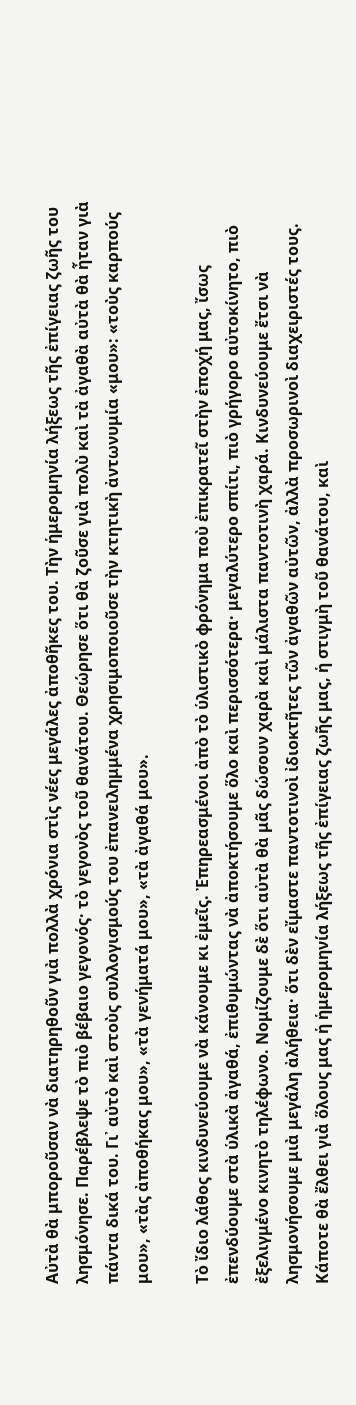Αὐτὰ θὰ μποροῦσαν νὰ διατηρηθοῦν γιὰ πολλὰ χρόνια στὶς νέες μεγάλες ἀποθῆκες του. Τὴν ἡμερομηνία λήξεως τῆς ἐπίγειας ζωῆς του λησμόνησε. Παρέβλεψε τὸ πιὸ βέβαιο γεγονός· τὸ γεγονὸς τοῦ θανάτου. Θεώρησε ὅτι θὰ ζοῦσε γιὰ πολὺ καὶ τὰ ἀγαθὰ αὐτὰ θὰ ἦταν γιὰ πάντα δικά του. Γι᾿ αὐτὸ καὶ στοὺς συλλογισμούς του ἐπανειλημμένα χρησιμοποιοῦσε τὴν κτητικὴ ἀντωνυμία «μου»: «τοὺς καρπούς μου», «τὰς ἀποθήκας μου», «τὰ γενήματά μου», «τὰ ἀγαθά μου».

Τὸ ἴδιο λάθος κινδυνεύουμε νὰ κάνουμε κι ἐμεῖς. Ἐπηρεασμένοι ἀπὸ τὸ ὑλιστικὸ φρόνημα ποὺ ἐπικρατεῖ στὴν ἐποχή μας, ἴσως ἐπενδύουμε στὰ ὑλικὰ ἀγαθά, ἐπιθυμώντας νὰ ἀποκτήσουμε ὅλο καὶ περισσότερα· μεγαλύτερο σπίτι, πιὸ γρήγορο αὐτοκίνητο, πιὸ ἐξελιγμένο κινητὸ τηλέφωνο. Νομίζουμε δὲ ὅτι αὐτὰ θὰ μᾶς δώσουν χαρὰ καὶ μάλιστα παντοτινὴ χαρά. Κινδυνεύουμε ἔτσι νὰ λησμονήσουμε μιὰ μεγάλη ἀλήθεια· ὅτι δὲν εἴμαστε παντοτινοὶ ἰδιοκτῆτες τῶν ἀγαθῶν αὐτῶν, ἀλλὰ προσωρινοὶ διαχειριστές τους. Κάποτε θὰ ἔλθει γιὰ ὅλους μας ἡ ἡμερομηνία λήξεως τῆς ἐπίγειας ζωῆς μας, ἡ στιγμὴ τοῦ θανάτου, καὶ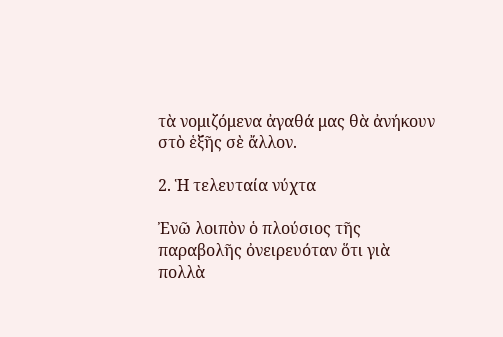τὰ νομιζόμενα ἀγαθά μας θὰ ἀνήκουν στὸ ἑξῆς σὲ ἄλλον.

2. Ἡ τελευταία νύχτα

Ἐνῶ λοιπὸν ὁ πλούσιος τῆς παραβολῆς ὀνειρευόταν ὅτι γιὰ πολλὰ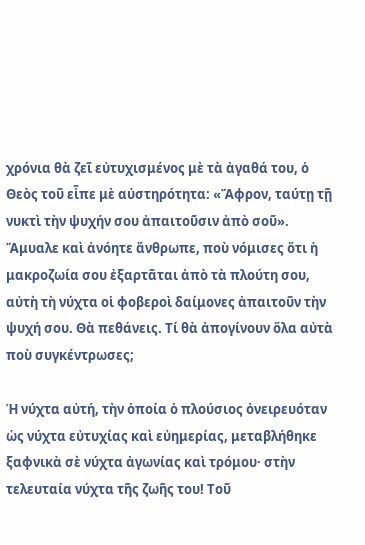χρόνια θὰ ζεῖ εὐτυχισμένος μὲ τὰ ἀγαθά του, ὁ Θεὸς τοῦ εἶπε μὲ αὐστηρότητα: «Ἄφρον, ταύτῃ τῇ νυκτὶ τὴν ψυχήν σου ἀπαιτοῦσιν ἀπὸ σοῦ». Ἄμυαλε καὶ ἀνόητε ἄνθρωπε, ποὺ νόμισες ὅτι ἡ μακροζωία σου ἐξαρτᾶται ἀπὸ τὰ πλούτη σου, αὐτὴ τὴ νύχτα οἱ φοβεροὶ δαίμονες ἀπαιτοῦν τὴν ψυχή σου. Θὰ πεθάνεις. Τί θὰ ἀπογίνουν ὅλα αὐτὰ ποὺ συγκέντρωσες;

Ἡ νύχτα αὐτή, τὴν ὁποία ὁ πλούσιος ὀνειρευόταν ὡς νύχτα εὐτυχίας καὶ εὐημερίας, μεταβλήθηκε ξαφνικὰ σὲ νύχτα ἀγωνίας καὶ τρόμου· στὴν τελευταία νύχτα τῆς ζωῆς του! Τοῦ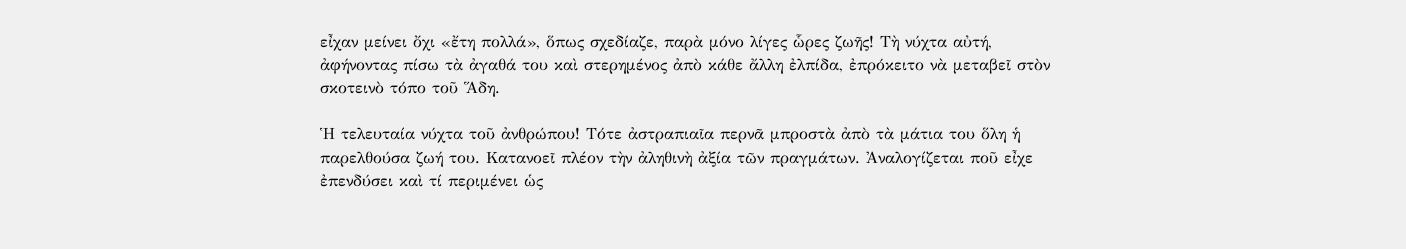εἶχαν μείνει ὄχι «ἔτη πολλά», ὅπως σχεδίαζε, παρὰ μόνο λίγες ὧρες ζωῆς! Τὴ νύχτα αὐτή, ἀφήνοντας πίσω τὰ ἀγαθά του καὶ στερημένος ἀπὸ κάθε ἄλλη ἐλπίδα, ἐπρόκειτο νὰ μεταβεῖ στὸν σκοτεινὸ τόπο τοῦ Ἅδη.

Ἡ τελευταία νύχτα τοῦ ἀνθρώπου! Τότε ἀστραπιαῖα περνᾶ μπροστὰ ἀπὸ τὰ μάτια του ὅλη ἡ παρελθούσα ζωή του. Κατανοεῖ πλέον τὴν ἀληθινὴ ἀξία τῶν πραγμάτων. Ἀναλογίζεται ποῦ εἶχε ἐπενδύσει καὶ τί περιμένει ὡς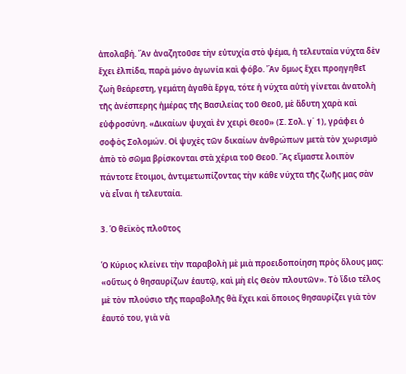ἀπολαβή. Ἂν ἀναζητοῦσε τὴν εὐτυχία στὸ ψέμα, ἡ τελευταία νύχτα δὲν ἔχει ἐλπίδα, παρὰ μόνο ἀγωνία καὶ φόβο. Ἂν ὅμως ἔχει προηγηθεῖ ζωὴ θεάρεστη, γεμάτη ἀγαθὰ ἔργα, τότε ἡ νύχτα αὐτὴ γίνεται ἀνατολὴ τῆς ἀνέσπερης ἡμέρας τῆς Βασιλείας τοῦ Θεοῦ, μὲ ἄδυτη χαρὰ καὶ εὐφροσύνη. «Δικαίων ψυχαὶ ἐν χειρὶ Θεοῦ» (Σ. Σολ. γ΄ 1), γράφει ὁ σοφὸς Σολομών. Οἱ ψυχὲς τῶν δικαίων ἀνθρώπων μετὰ τὸν χωρισμὸ ἀπὸ τὸ σῶμα βρίσκονται στὰ χέρια τοῦ Θεοῦ. Ἂς εἴμαστε λοιπὸν πάντοτε ἕτοιμοι, ἀντιμετωπίζοντας τὴν κάθε νύχτα τῆς ζωῆς μας σὰν νὰ εἶναι ἡ τελευταία.

3. Ὁ θεϊκὸς πλοῦτος

Ὁ Κύριος κλείνει τὴν παραβολὴ μὲ μιὰ προειδοποίηση πρὸς ὅλους μας: «οὕτως ὁ θησαυρίζων ἑαυτῷ, καὶ μὴ εἰς Θεὸν πλουτῶν». Τὸ ἴδιο τέλος μὲ τὸν πλούσιο τῆς παραβολῆς θὰ ἔχει καὶ ὅποιος θησαυρίζει γιὰ τὸν ἑαυτό του, γιὰ νὰ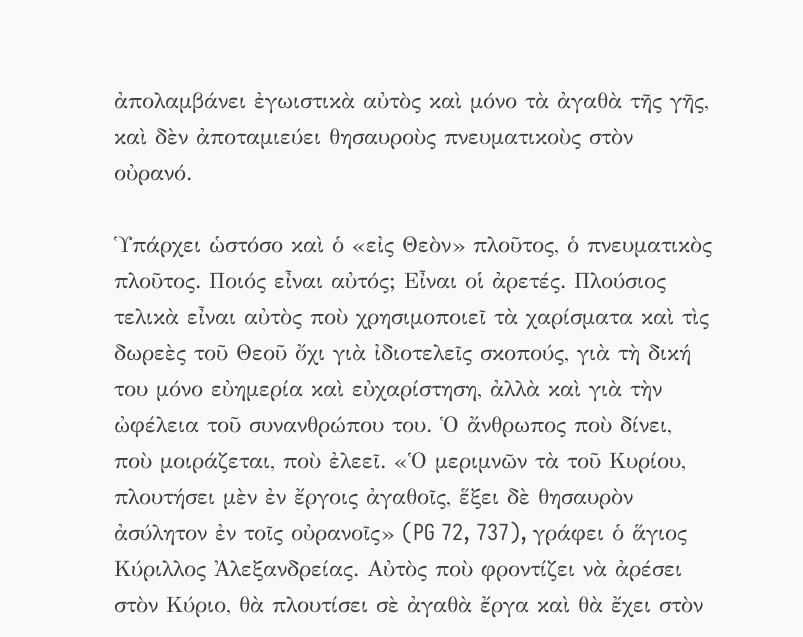ἀπολαμβάνει ἐγωιστικὰ αὐτὸς καὶ μόνο τὰ ἀγαθὰ τῆς γῆς, καὶ δὲν ἀποταμιεύει θησαυροὺς πνευματικοὺς στὸν οὐρανό.

Ὑπάρχει ὡστόσο καὶ ὁ «εἰς Θεὸν» πλοῦτος, ὁ πνευματικὸς πλοῦτος. Ποιός εἶναι αὐτός; Εἶναι οἱ ἀρετές. Πλούσιος τελικὰ εἶναι αὐτὸς ποὺ χρησιμοποιεῖ τὰ χαρίσματα καὶ τὶς δωρεὲς τοῦ Θεοῦ ὄχι γιὰ ἰδιοτελεῖς σκοπούς, γιὰ τὴ δική του μόνο εὐημερία καὶ εὐχαρίστηση, ἀλλὰ καὶ γιὰ τὴν ὠφέλεια τοῦ συνανθρώπου του. Ὁ ἄνθρωπος ποὺ δίνει, ποὺ μοιράζεται, ποὺ ἐλεεῖ. «Ὁ μεριμνῶν τὰ τοῦ Κυρίου, πλουτήσει μὲν ἐν ἔργοις ἀγαθοῖς, ἕξει δὲ θησαυρὸν ἀσύλητον ἐν τοῖς οὐρανοῖς» (PG 72, 737), γράφει ὁ ἅγιος Κύριλλος Ἀλεξανδρείας. Αὐτὸς ποὺ φροντίζει νὰ ἀρέσει στὸν Κύριο, θὰ πλουτίσει σὲ ἀγαθὰ ἔργα καὶ θὰ ἔχει στὸν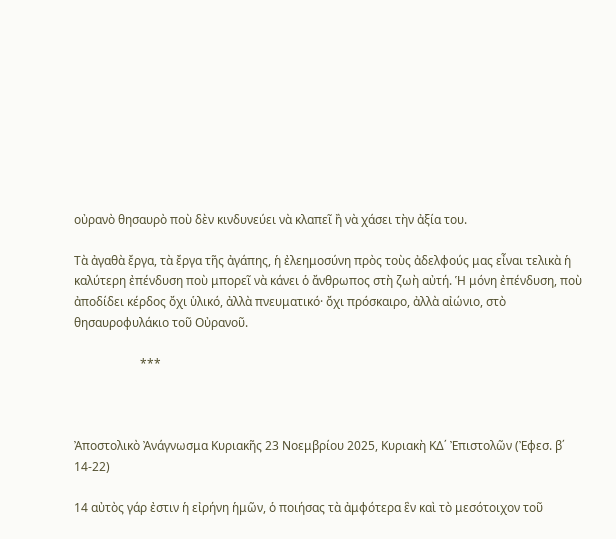οὐρανὸ θησαυρὸ ποὺ δὲν κινδυνεύει νὰ κλαπεῖ ἢ νὰ χάσει τὴν ἀξία του.

Τὰ ἀγαθὰ ἔργα, τὰ ἔργα τῆς ἀγάπης, ἡ ἐλεημοσύνη πρὸς τοὺς ἀδελφούς μας εἶναι τελικὰ ἡ καλύτερη ἐπένδυση ποὺ μπορεῖ νὰ κάνει ὁ ἄνθρωπος στὴ ζωὴ αὐτή. Ἡ μόνη ἐπένδυση, ποὺ ἀποδίδει κέρδος ὄχι ὑλικό, ἀλλὰ πνευματικό· ὄχι πρόσκαιρο, ἀλλὰ αἰώνιο, στὸ θησαυροφυλάκιο τοῦ Οὐρανοῦ.

                      ***



Ἀποστολικὸ Ἀνάγνωσμα Κυριακῆς 23 Νοεμβρίου 2025, Κυριακὴ ΚΔ΄ Ἐπιστολῶν (Ἐφεσ. β΄ 14-22)

14 αὐτὸς γάρ ἐστιν ἡ εἰρήνη ἡμῶν, ὁ ποιήσας τὰ ἀμφότερα ἓν καὶ τὸ μεσότοιχον τοῦ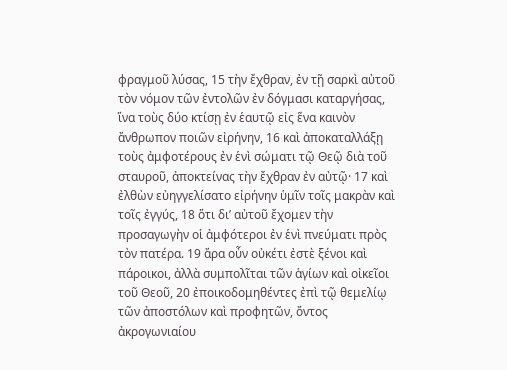φραγμοῦ λύσας, 15 τὴν ἔχθραν, ἐν τῇ σαρκὶ αὐτοῦ τὸν νόμον τῶν ἐντολῶν ἐν δόγμασι καταργήσας, ἵνα τοὺς δύο κτίσῃ ἐν ἑαυτῷ εἰς ἕνα καινὸν ἄνθρωπον ποιῶν εἰρήνην, 16 καὶ ἀποκαταλλάξῃ τοὺς ἀμφοτέρους ἐν ἑνὶ σώματι τῷ Θεῷ διὰ τοῦ σταυροῦ, ἀποκτείνας τὴν ἔχθραν ἐν αὐτῷ· 17 καὶ ἐλθὼν εὐηγγελίσατο εἰρήνην ὑμῖν τοῖς μακρὰν καὶ τοῖς ἐγγύς, 18 ὅτι δι’ αὐτοῦ ἔχομεν τὴν προσαγωγὴν οἱ ἀμφότεροι ἐν ἑνὶ πνεύματι πρὸς τὸν πατέρα. 19 ἄρα οὖν οὐκέτι ἐστὲ ξένοι καὶ πάροικοι, ἀλλὰ συμπολῖται τῶν ἁγίων καὶ οἰκεῖοι τοῦ Θεοῦ, 20 ἐποικοδομηθέντες ἐπὶ τῷ θεμελίῳ τῶν ἀποστόλων καὶ προφητῶν, ὄντος ἀκρογωνιαίου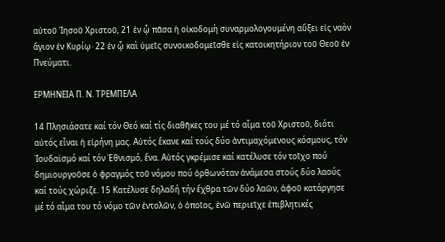αὐτοῦ Ἰησοῦ Χριστοῦ, 21 ἐν ᾧ πᾶσα ἡ οἰκοδομὴ συναρμολογουμένη αὔξει εἰς ναὸν ἅγιον ἐν Κυρίῳ· 22 ἐν ᾧ καὶ ὑμεῖς συνοικοδομεῖσθε εἰς κατοικητήριον τοῦ Θεοῦ ἐν Πνεύματι.

ΕΡΜΗΝΕΙΑ Π. Ν. ΤΡΕΜΠΕΛΑ

14 Πλησιάσατε καί τόν Θεό καί τίς διαθῆκες του μέ τό αἷμα τοῦ Χριστοῦ, διότι αὐτός εἶναι ἡ εἰρήνη μας. Αὐτός ἔκανε καί τούς δύο ἀντιμαχόμενους κόσμους, τόν Ἰουδαϊσμό καί τόν Ἐθνισμό, ἕνα. Αὐτός γκρέμισε καί κατέλυσε τόν τοῖχο πού δημιουργοῦσε ὁ φραγμός τοῦ νόμου πού ὀρθωνόταν ἀνάμεσα στούς δύο λαούς καί τούς χώριζε. 15 Κατέλυσε δηλαδή τήν ἔχθρα τῶν δύο λαῶν, ἀφοῦ κατάργησε μέ τό αἷμα του τό νόμο τῶν ἐντολῶν, ὁ ὁποῖος, ἐνῶ περιεῖχε ἐπιβλητικές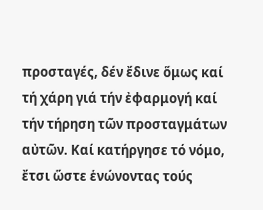προσταγές, δέν ἔδινε ὅμως καί τή χάρη γιά τήν ἐφαρμογή καί τήν τήρηση τῶν προσταγμάτων αὐτῶν. Καί κατήργησε τό νόμο, ἔτσι ὥστε ἑνώνοντας τούς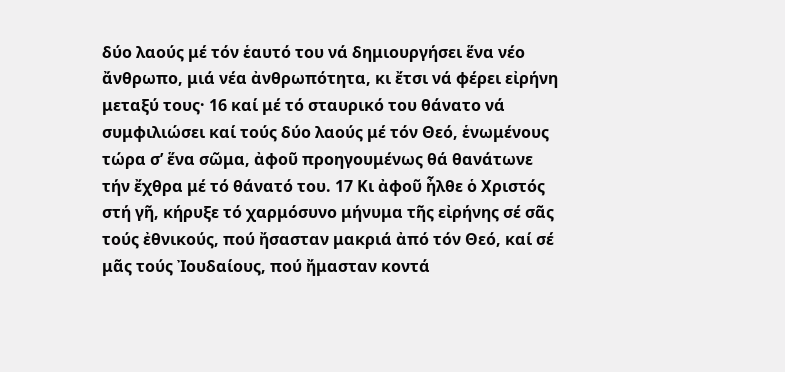δύο λαούς μέ τόν ἑαυτό του νά δημιουργήσει ἕνα νέο ἄνθρωπο, μιά νέα ἀνθρωπότητα, κι ἔτσι νά φέρει εἰρήνη μεταξύ τους· 16 καί μέ τό σταυρικό του θάνατο νά συμφιλιώσει καί τούς δύο λαούς μέ τόν Θεό, ἑνωμένους τώρα σ’ ἕνα σῶμα, ἀφοῦ προηγουμένως θά θανάτωνε τήν ἔχθρα μέ τό θάνατό του. 17 Κι ἀφοῦ ἦλθε ὁ Χριστός στή γῆ, κήρυξε τό χαρμόσυνο μήνυμα τῆς εἰρήνης σέ σᾶς τούς ἐθνικούς, πού ἤσασταν μακριά ἀπό τόν Θεό, καί σέ μᾶς τούς Ἰουδαίους, πού ἤμασταν κοντά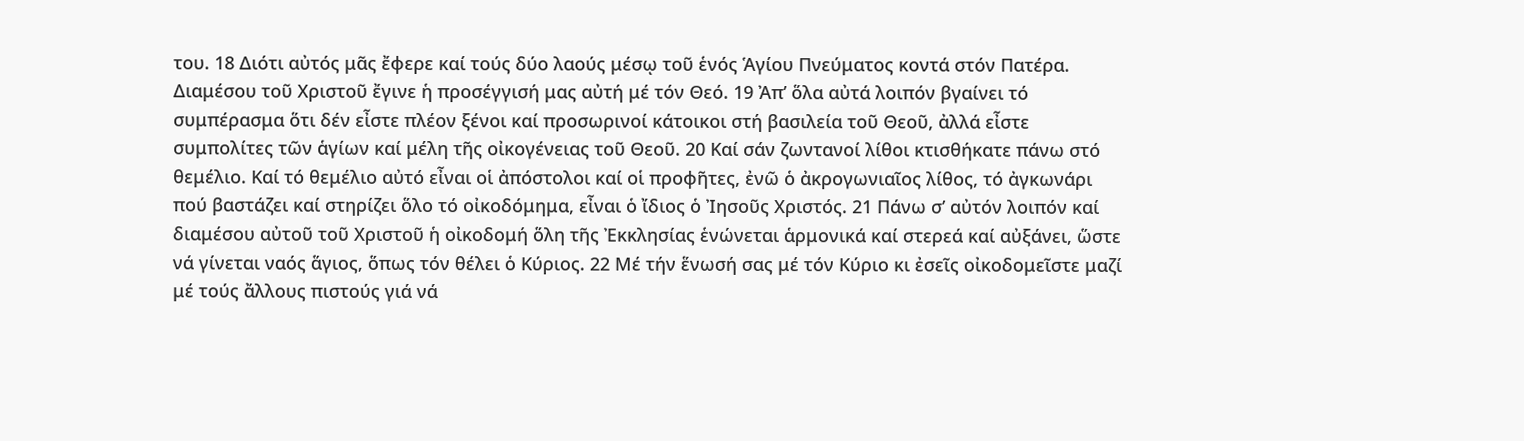του. 18 Διότι αὐτός μᾶς ἔφερε καί τούς δύο λαούς μέσῳ τοῦ ἑνός Ἁγίου Πνεύματος κοντά στόν Πατέρα. Διαμέσου τοῦ Χριστοῦ ἔγινε ἡ προσέγγισή μας αὐτή μέ τόν Θεό. 19 Ἀπ’ ὅλα αὐτά λοιπόν βγαίνει τό συμπέρασμα ὅτι δέν εἶστε πλέον ξένοι καί προσωρινοί κάτοικοι στή βασιλεία τοῦ Θεοῦ, ἀλλά εἶστε συμπολίτες τῶν ἁγίων καί μέλη τῆς οἰκογένειας τοῦ Θεοῦ. 20 Καί σάν ζωντανοί λίθοι κτισθήκατε πάνω στό θεμέλιο. Καί τό θεμέλιο αὐτό εἶναι οἱ ἀπόστολοι καί οἱ προφῆτες, ἐνῶ ὁ ἀκρογωνιαῖος λίθος, τό ἀγκωνάρι πού βαστάζει καί στηρίζει ὅλο τό οἰκοδόμημα, εἶναι ὁ ἴδιος ὁ Ἰησοῦς Χριστός. 21 Πάνω σ’ αὐτόν λοιπόν καί διαμέσου αὐτοῦ τοῦ Χριστοῦ ἡ οἰκοδομή ὅλη τῆς Ἐκκλησίας ἑνώνεται ἁρμονικά καί στερεά καί αὐξάνει, ὥστε νά γίνεται ναός ἅγιος, ὅπως τόν θέλει ὁ Κύριος. 22 Μέ τήν ἕνωσή σας μέ τόν Κύριο κι ἐσεῖς οἰκοδομεῖστε μαζί μέ τούς ἄλλους πιστούς γιά νά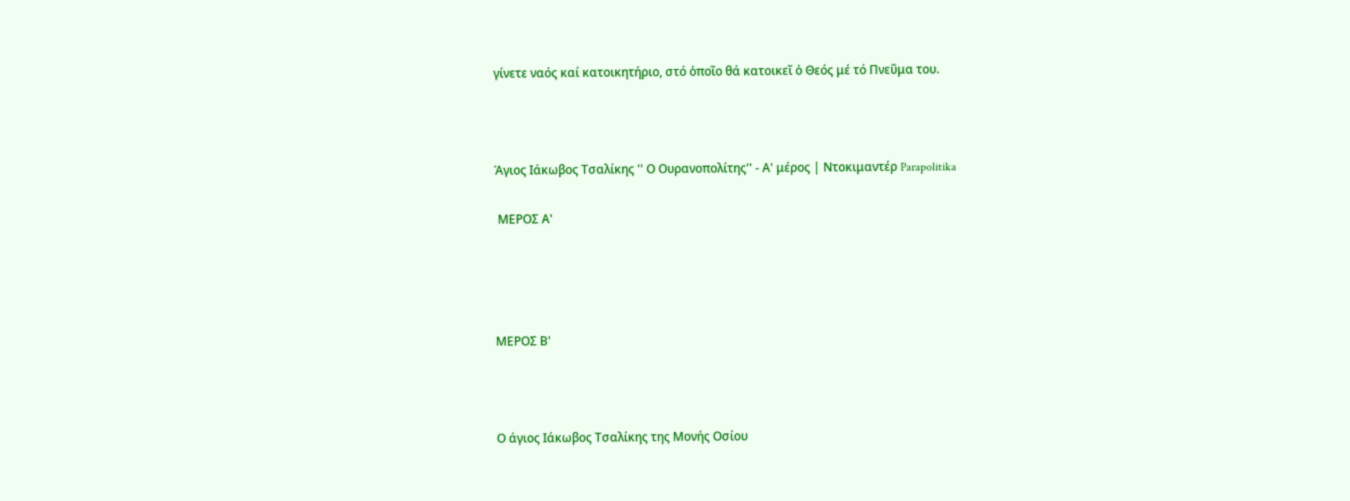γίνετε ναός καί κατοικητήριο, στό ὁποῖο θά κατοικεῖ ὁ Θεός μέ τό Πνεῦμα του.



Άγιος Ιάκωβος Τσαλίκης '' Ο Ουρανοπολίτης'' - Α' μέρος | Ντοκιμαντέρ Parapolitika

 ΜΕΡΟΣ Α'




ΜΕΡΟΣ Β'



Ο άγιος Ιάκωβος Τσαλίκης της Μονής Οσίου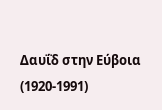Δαυΐδ στην Εύβοια (1920-1991)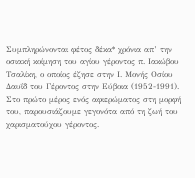Συμπληρώνονται φέτος δέκα* χρόνια απ’ την οσιακή κοίμηση του αγίου γέροντος π. Ιακώβου Τσαλίκη, ο οποίος έζησε στην Ι. Μονής Οσίου Δαυΐδ του Γέροντος στην Εύβοια (1952-1991). Στο πρώτο μέρος ενός αφιερώματος στη μορφή του, παρουσιάζουμε γεγονότα από τη ζωή του χαρισματούχου γέροντος.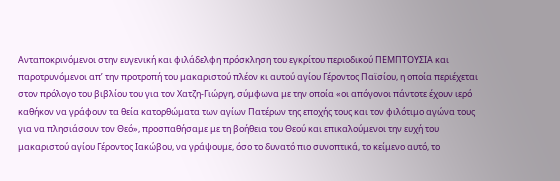Ανταποκρινόμενοι στην ευγενική και φιλάδελφη πρόσκληση του εγκρίτου περιοδικού ΠΕΜΠΤΟΥΣΙΑ και παροτρυνόμενοι απ’ την προτροπή του μακαριστού πλέον κι αυτού αγίου Γέροντος Παϊσίου, η οποία περιέχεται στον πρόλογο του βιβλίου του για τον Χατζη-Γιώργη, σύμφωνα με την οποία «οι απόγονοι πάντοτε έχουν ιερό καθήκον να γράφουν τα θεία κατορθώματα των αγίων Πατέρων της εποχής τους και τον φιλότιμο αγώνα τους για να πλησιάσουν τον Θεό», προσπαθήσαμε με τη βοήθεια του Θεού και επικαλούμενοι την ευχή του μακαριστού αγίου Γέροντος Ιακώβου, να γράψουμε, όσο το δυνατό πιο συνοπτικά, το κείμενο αυτό, το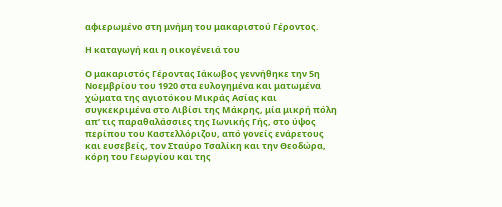αφιερωμένο στη μνήμη του μακαριστού Γέροντος.

Η καταγωγή και η οικογένειά του

Ο μακαριστός Γέροντας Ιάκωβος γεννήθηκε την 5η Νοεμβρίου του 1920 στα ευλογημένα και ματωμένα χώματα της αγιοτόκου Μικράς Ασίας και συγκεκριμένα στο Λιβίσι της Μάκρης, μία μικρή πόλη απ’ τις παραθαλάσσιες της Ιωνικής Γής, στο ύψος περίπου του Καστελλόριζου, από γονείς ενάρετους και ευσεβείς, τον Σταύρο Τσαλίκη και την Θεοδώρα, κόρη του Γεωργίου και της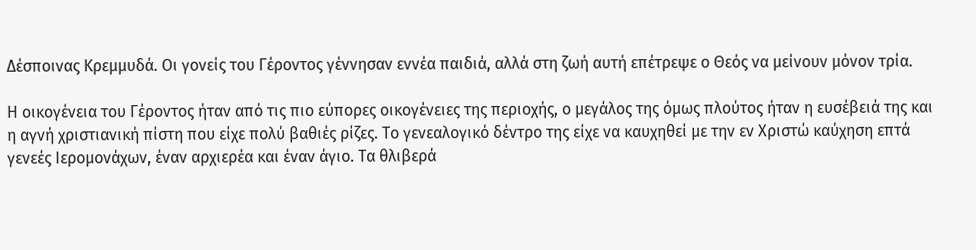Δέσποινας Κρεμμυδά. Οι γονείς του Γέροντος γέννησαν εννέα παιδιά, αλλά στη ζωή αυτή επέτρεψε ο Θεός να μείνουν μόνον τρία.

Η οικογένεια του Γέροντος ήταν από τις πιο εύπορες οικογένειες της περιοχής, ο μεγάλος της όμως πλούτος ήταν η ευσέβειά της και η αγνή χριστιανική πίστη που είχε πολύ βαθιές ρίζες. Το γενεαλογικό δέντρο της είχε να καυχηθεί με την εν Χριστώ καύχηση επτά γενεές Ιερομονάχων, έναν αρχιερέα και έναν άγιο. Τα θλιβερά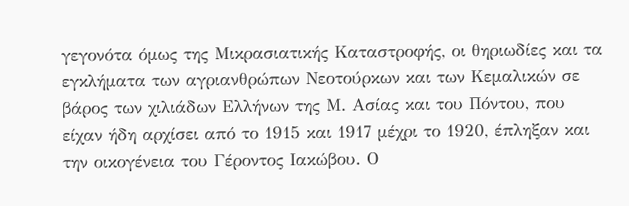γεγονότα όμως της Μικρασιατικής Καταστροφής, οι θηριωδίες και τα εγκλήματα των αγριανθρώπων Νεοτούρκων και των Κεμαλικών σε βάρος των χιλιάδων Ελλήνων της Μ. Ασίας και του Πόντου, που είχαν ήδη αρχίσει από το 1915 και 1917 μέχρι το 1920, έπληξαν και την οικογένεια του Γέροντος Ιακώβου. Ο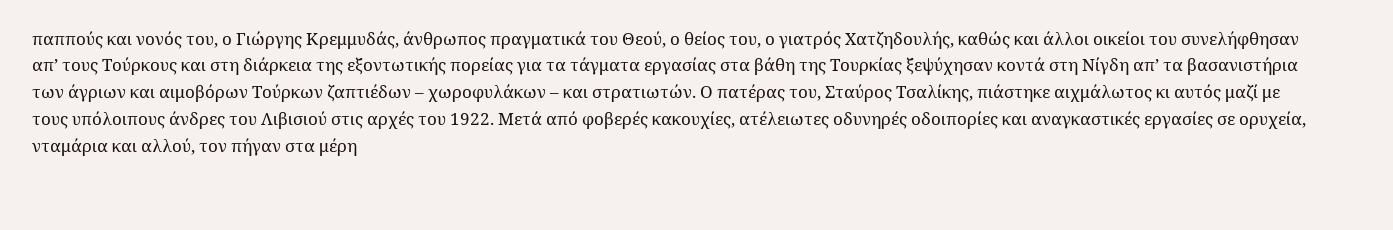παππούς και νονός του, ο Γιώργης Κρεμμυδάς, άνθρωπος πραγματικά του Θεού, ο θείος του, ο γιατρός Χατζηδουλής, καθώς και άλλοι οικείοι του συνελήφθησαν απ’ τους Τούρκους και στη διάρκεια της εξοντωτικής πορείας για τα τάγματα εργασίας στα βάθη της Τουρκίας ξεψύχησαν κοντά στη Νίγδη απ’ τα βασανιστήρια των άγριων και αιμοβόρων Τούρκων ζαπτιέδων – χωροφυλάκων – και στρατιωτών. Ο πατέρας του, Σταύρος Τσαλίκης, πιάστηκε αιχμάλωτος κι αυτός μαζί με τους υπόλοιπους άνδρες του Λιβισιού στις αρχές του 1922. Μετά από φοβερές κακουχίες, ατέλειωτες οδυνηρές οδοιπορίες και αναγκαστικές εργασίες σε ορυχεία, νταμάρια και αλλού, τον πήγαν στα μέρη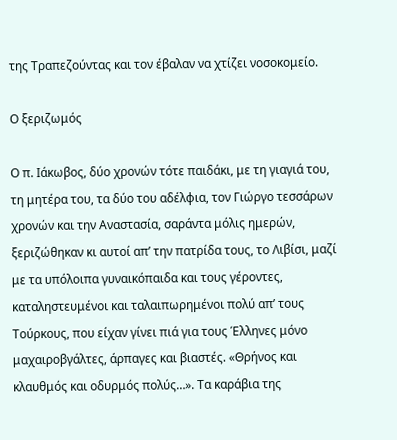της Τραπεζούντας και τον έβαλαν να χτίζει νοσοκομείο.

Ο ξεριζωμός

Ο π. Ιάκωβος, δύο χρονών τότε παιδάκι, με τη γιαγιά του, τη μητέρα του, τα δύο του αδέλφια, τον Γιώργο τεσσάρων χρονών και την Αναστασία, σαράντα μόλις ημερών, ξεριζώθηκαν κι αυτοί απ’ την πατρίδα τους, το Λιβίσι, μαζί με τα υπόλοιπα γυναικόπαιδα και τους γέροντες, καταληστευμένοι και ταλαιπωρημένοι πολύ απ’ τους Τούρκους, που είχαν γίνει πιά για τους Έλληνες μόνο μαχαιροβγάλτες, άρπαγες και βιαστές. «Θρήνος και κλαυθμός και οδυρμός πολύς…». Τα καράβια της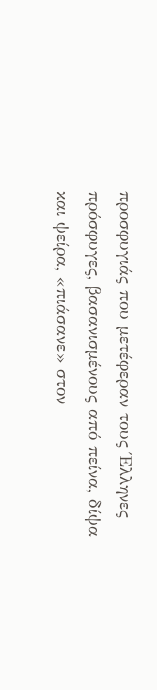προσφυγιάς που μετέφεραν τους Έλληνες πρόσφυγες, βασανισμένους από πείνα, δίψα και ψείρα, «πιάσανε» στον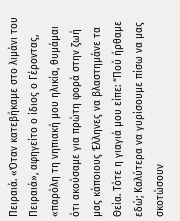Πειραιά. «Όταν κατεβήκαμε στο λιμάνι του Πειραιά», αφηγείτο ο ίδιος ο Γέροντας, «παρόλη τη νηπιακή μου ηλικία, θυμάμαι ότι ακούσαμε για πρώτη φορά στην ζωή μας κάποιους Έλληνες να βλαστημάνε τα Θεία. Τότε η γιαγιά μου είπε: “Πού ήρθαμε εδώ; Καλύτερα να γυρίσουμε πίσω να μας σκοτώσουν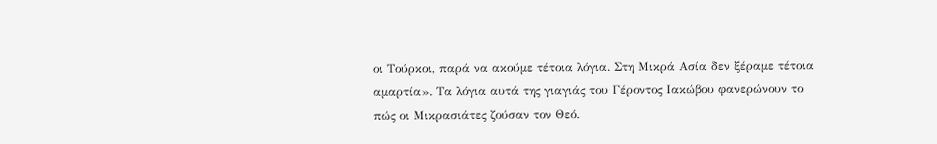οι Τούρκοι, παρά να ακούμε τέτοια λόγια. Στη Μικρά Ασία δεν ξέραμε τέτοια αμαρτία». Τα λόγια αυτά της γιαγιάς του Γέροντος Ιακώβου φανερώνουν το πώς οι Μικρασιάτες ζούσαν τον Θεό.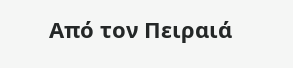Από τον Πειραιά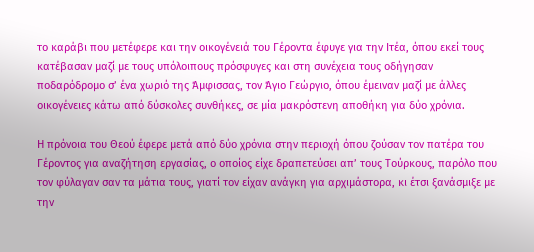το καράβι που μετέφερε και την οικογένειά του Γέροντα έφυγε για την Ιτέα, όπου εκεί τους κατέβασαν μαζί με τους υπόλοιπους πρόσφυγες και στη συνέχεια τους οδήγησαν ποδαρόδρομο σ’ ένα χωριό της Άμφισσας, τον Άγιο Γεώργιο, όπου έμειναν μαζί με άλλες οικογένειες κάτω από δύσκολες συνθήκες, σε μία μακρόστενη αποθήκη για δύο χρόνια.

Η πρόνοια του Θεού έφερε μετά από δύο χρόνια στην περιοχή όπου ζούσαν τον πατέρα του Γέροντος για αναζήτηση εργασίας, ο οποίος είχε δραπετεύσει απ’ τους Τούρκους, παρόλο που τον φύλαγαν σαν τα μάτια τους, γιατί τον είχαν ανάγκη για αρχιμάστορα, κι έτσι ξανάσμιξε με την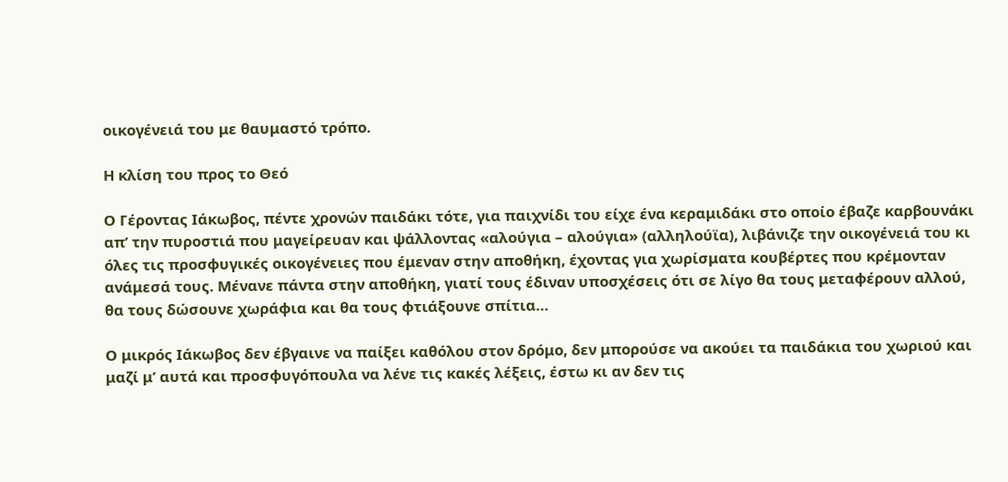οικογένειά του με θαυμαστό τρόπο.

Η κλίση του προς το Θεό

Ο Γέροντας Ιάκωβος, πέντε χρονών παιδάκι τότε, για παιχνίδι του είχε ένα κεραμιδάκι στο οποίο έβαζε καρβουνάκι απ’ την πυροστιά που μαγείρευαν και ψάλλοντας «αλούγια – αλούγια» (αλληλούϊα), λιβάνιζε την οικογένειά του κι όλες τις προσφυγικές οικογένειες που έμεναν στην αποθήκη, έχοντας για χωρίσματα κουβέρτες που κρέμονταν ανάμεσά τους. Μένανε πάντα στην αποθήκη, γιατί τους έδιναν υποσχέσεις ότι σε λίγο θα τους μεταφέρουν αλλού, θα τους δώσουνε χωράφια και θα τους φτιάξουνε σπίτια…

Ο μικρός Ιάκωβος δεν έβγαινε να παίξει καθόλου στον δρόμο, δεν μπορούσε να ακούει τα παιδάκια του χωριού και μαζί μ’ αυτά και προσφυγόπουλα να λένε τις κακές λέξεις, έστω κι αν δεν τις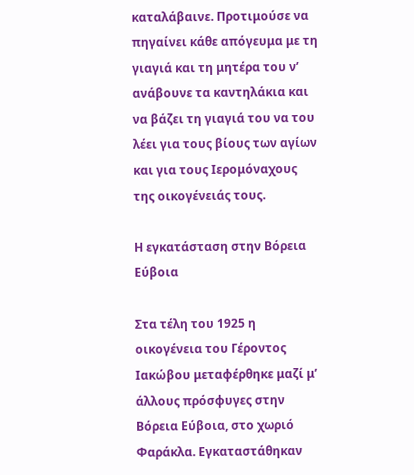καταλάβαινε. Προτιμούσε να πηγαίνει κάθε απόγευμα με τη γιαγιά και τη μητέρα του ν’ ανάβουνε τα καντηλάκια και να βάζει τη γιαγιά του να του λέει για τους βίους των αγίων και για τους Ιερομόναχους της οικογένειάς τους.

Η εγκατάσταση στην Βόρεια Εύβοια

Στα τέλη του 1925 η οικογένεια του Γέροντος Ιακώβου μεταφέρθηκε μαζί μ’ άλλους πρόσφυγες στην Βόρεια Εύβοια, στο χωριό Φαράκλα. Εγκαταστάθηκαν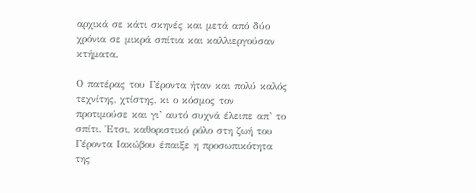αρχικά σε κάτι σκηνές και μετά από δύο χρόνια σε μικρά σπίτια και καλλιεργούσαν κτήματα.

Ο πατέρας του Γέροντα ήταν και πολύ καλός τεχνίτης, χτίστης, κι ο κόσμος τον προτιμούσε και γι’ αυτό συχνά έλειπε απ’ το σπίτι. Έτσι, καθοριστικό ρόλο στη ζωή του Γέροντα Ιακώβου έπαιξε η προσωπικότητα της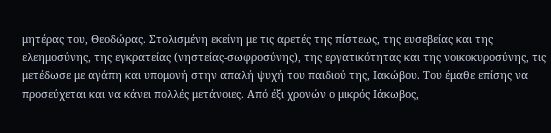μητέρας του, Θεοδώρας. Στολισμένη εκείνη με τις αρετές της πίστεως, της ευσεβείας και της ελεημοσύνης, της εγκρατείας (νηστείας-σωφροσύνης), της εργατικότητας και της νοικοκυροσύνης, τις μετέδωσε με αγάπη και υπομονή στην απαλή ψυχή του παιδιού της, Ιακώβου. Του έμαθε επίσης να προσεύχεται και να κάνει πολλές μετάνοιες. Από έξι χρονών ο μικρός Ιάκωβος,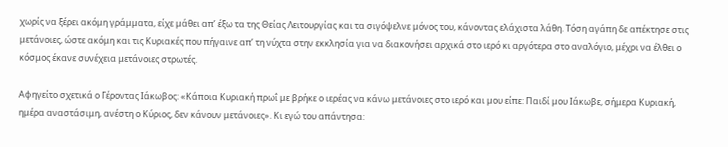χωρίς να ξέρει ακόμη γράμματα, είχε μάθει απ’ έξω τα της Θείας Λειτουργίας και τα σιγόψελνε μόνος του, κάνοντας ελάχιστα λάθη. Τόση αγάπη δε απέκτησε στις μετάνοιες, ώστε ακόμη και τις Κυριακές που πήγαινε απ’ τη νύχτα στην εκκλησία για να διακονήσει αρχικά στο ιερό κι αργότερα στο αναλόγιο, μέχρι να έλθει ο κόσμος έκανε συνέχεια μετάνοιες στρωτές.

Αφηγείτο σχετικά ο Γέροντας Ιάκωβος: «Κάποια Κυριακή πρωΐ με βρήκε ο ιερέας να κάνω μετάνοιες στο ιερό και μου είπε: Παιδί μου Ιάκωβε, σήμερα Κυριακή, ημέρα αναστάσιμη, ανέστη ο Κύριος, δεν κάνουν μετάνοιες». Κι εγώ του απάντησα: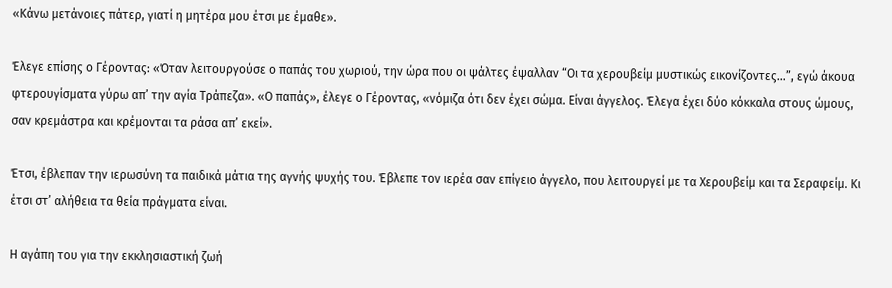«Κάνω μετάνοιες πάτερ, γιατί η μητέρα μου έτσι με έμαθε».

Έλεγε επίσης ο Γέροντας: «Όταν λειτουργούσε ο παπάς του χωριού, την ώρα που οι ψάλτες έψαλλαν “Οι τα χερουβείμ μυστικώς εικονίζοντες…”, εγώ άκουα φτερουγίσματα γύρω απ’ την αγία Τράπεζα». «Ο παπάς», έλεγε ο Γέροντας, «νόμιζα ότι δεν έχει σώμα. Είναι άγγελος. Έλεγα έχει δύο κόκκαλα στους ώμους, σαν κρεμάστρα και κρέμονται τα ράσα απ’ εκεί».

Έτσι, έβλεπαν την ιερωσύνη τα παιδικά μάτια της αγνής ψυχής του. Έβλεπε τον ιερέα σαν επίγειο άγγελο, που λειτουργεί με τα Χερουβείμ και τα Σεραφείμ. Κι έτσι στ’ αλήθεια τα θεία πράγματα είναι.

Η αγάπη του για την εκκλησιαστική ζωή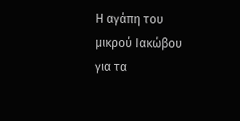Η αγάπη του μικρού Ιακώβου για τα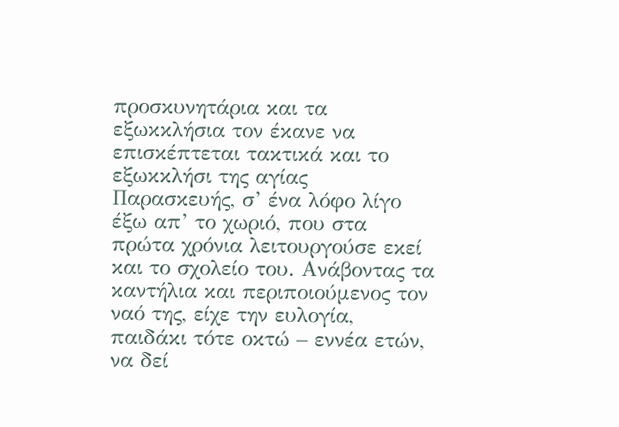προσκυνητάρια και τα εξωκκλήσια τον έκανε να επισκέπτεται τακτικά και το εξωκκλήσι της αγίας Παρασκευής, σ’ ένα λόφο λίγο έξω απ’ το χωριό, που στα πρώτα χρόνια λειτουργούσε εκεί και το σχολείο του. Ανάβοντας τα καντήλια και περιποιούμενος τον ναό της, είχε την ευλογία, παιδάκι τότε οκτώ – εννέα ετών, να δεί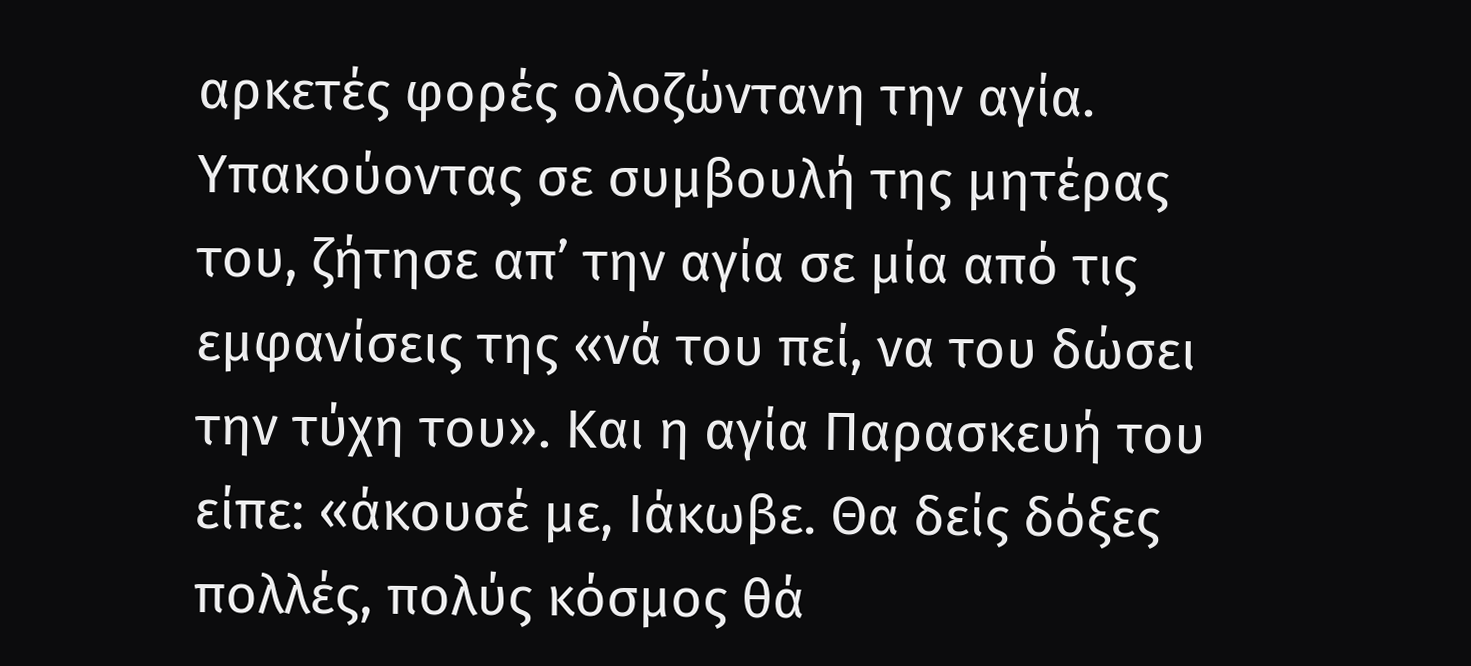αρκετές φορές ολοζώντανη την αγία. Υπακούοντας σε συμβουλή της μητέρας του, ζήτησε απ’ την αγία σε μία από τις εμφανίσεις της «νά του πεί, να του δώσει την τύχη του». Και η αγία Παρασκευή του είπε: «άκουσέ με, Ιάκωβε. Θα δείς δόξες πολλές, πολύς κόσμος θά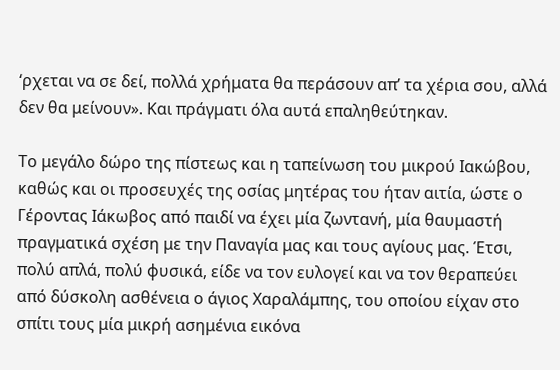‘ρχεται να σε δεί, πολλά χρήματα θα περάσουν απ’ τα χέρια σου, αλλά δεν θα μείνουν». Και πράγματι όλα αυτά επαληθεύτηκαν.

Το μεγάλο δώρο της πίστεως και η ταπείνωση του μικρού Ιακώβου, καθώς και οι προσευχές της οσίας μητέρας του ήταν αιτία, ώστε ο Γέροντας Ιάκωβος από παιδί να έχει μία ζωντανή, μία θαυμαστή πραγματικά σχέση με την Παναγία μας και τους αγίους μας. Έτσι, πολύ απλά, πολύ φυσικά, είδε να τον ευλογεί και να τον θεραπεύει από δύσκολη ασθένεια ο άγιος Χαραλάμπης, του οποίου είχαν στο σπίτι τους μία μικρή ασημένια εικόνα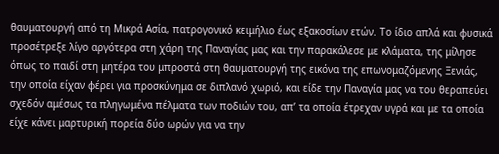θαυματουργή από τη Μικρά Ασία, πατρογονικό κειμήλιο έως εξακοσίων ετών. Το ίδιο απλά και φυσικά προσέτρεξε λίγο αργότερα στη χάρη της Παναγίας μας και την παρακάλεσε με κλάματα, της μίλησε όπως το παιδί στη μητέρα του μπροστά στη θαυματουργή της εικόνα της επωνομαζόμενης Ξενιάς, την οποία είχαν φέρει για προσκύνημα σε διπλανό χωριό, και είδε την Παναγία μας να του θεραπεύει σχεδόν αμέσως τα πληγωμένα πέλματα των ποδιών του, απ’ τα οποία έτρεχαν υγρά και με τα οποία είχε κάνει μαρτυρική πορεία δύο ωρών για να την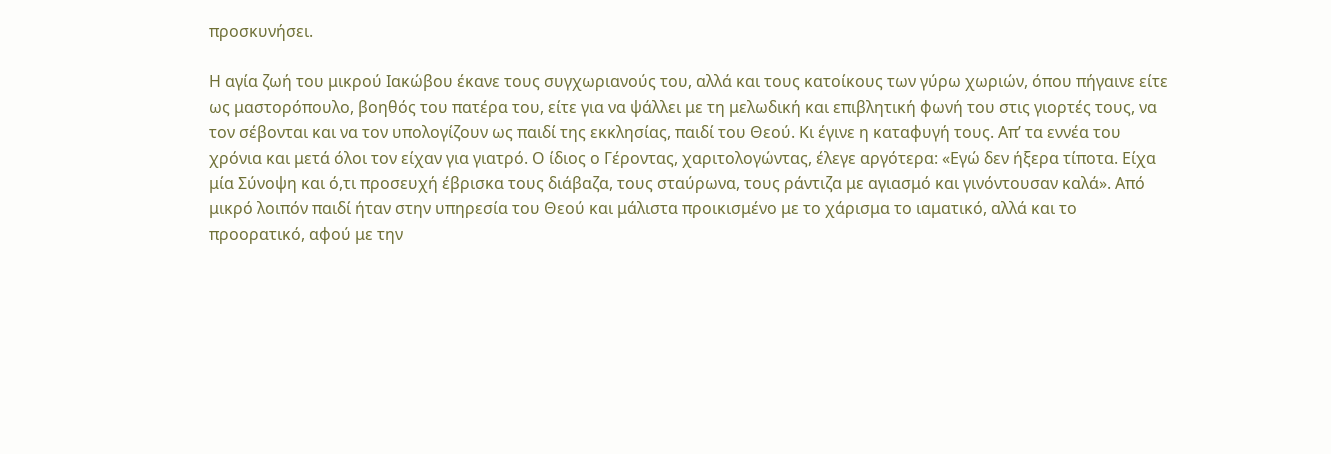προσκυνήσει.

Η αγία ζωή του μικρού Ιακώβου έκανε τους συγχωριανούς του, αλλά και τους κατοίκους των γύρω χωριών, όπου πήγαινε είτε ως μαστορόπουλο, βοηθός του πατέρα του, είτε για να ψάλλει με τη μελωδική και επιβλητική φωνή του στις γιορτές τους, να τον σέβονται και να τον υπολογίζουν ως παιδί της εκκλησίας, παιδί του Θεού. Κι έγινε η καταφυγή τους. Απ’ τα εννέα του χρόνια και μετά όλοι τον είχαν για γιατρό. Ο ίδιος ο Γέροντας, χαριτολογώντας, έλεγε αργότερα: «Εγώ δεν ήξερα τίποτα. Είχα μία Σύνοψη και ό,τι προσευχή έβρισκα τους διάβαζα, τους σταύρωνα, τους ράντιζα με αγιασμό και γινόντουσαν καλά». Από μικρό λοιπόν παιδί ήταν στην υπηρεσία του Θεού και μάλιστα προικισμένο με το χάρισμα το ιαματικό, αλλά και το προορατικό, αφού με την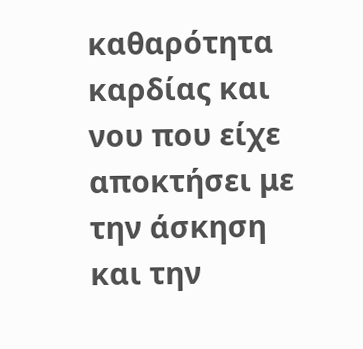καθαρότητα καρδίας και νου που είχε αποκτήσει με την άσκηση και την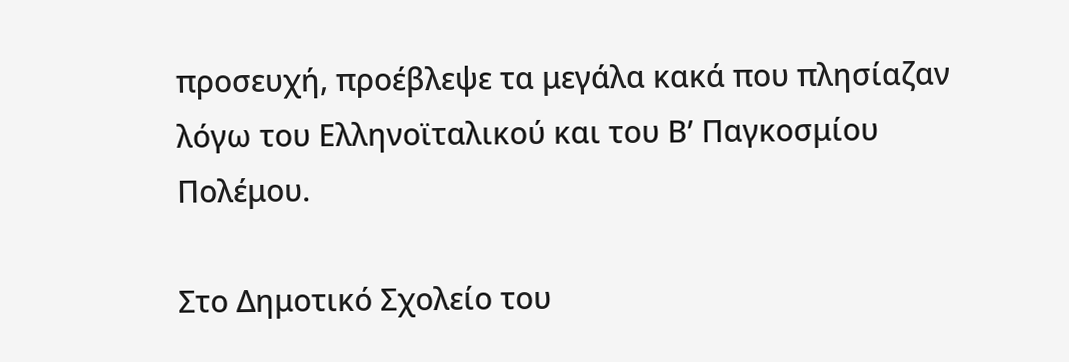προσευχή, προέβλεψε τα μεγάλα κακά που πλησίαζαν λόγω του Ελληνοϊταλικού και του Β’ Παγκοσμίου Πολέμου.

Στο Δημοτικό Σχολείο του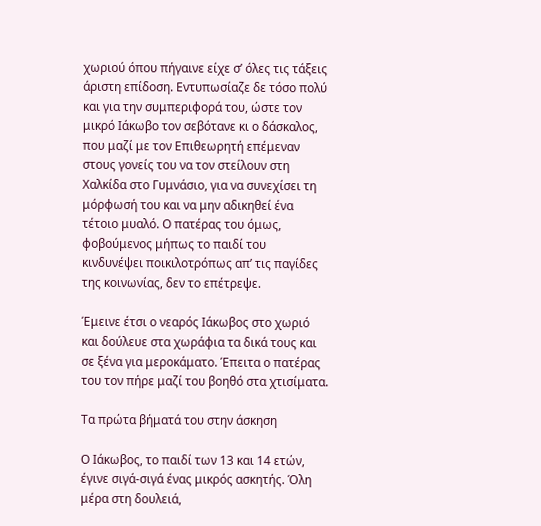χωριού όπου πήγαινε είχε σ’ όλες τις τάξεις άριστη επίδοση. Εντυπωσίαζε δε τόσο πολύ και για την συμπεριφορά του, ώστε τον μικρό Ιάκωβο τον σεβότανε κι ο δάσκαλος, που μαζί με τον Επιθεωρητή επέμεναν στους γονείς του να τον στείλουν στη Χαλκίδα στο Γυμνάσιο, για να συνεχίσει τη μόρφωσή του και να μην αδικηθεί ένα τέτοιο μυαλό. Ο πατέρας του όμως, φοβούμενος μήπως το παιδί του κινδυνέψει ποικιλοτρόπως απ’ τις παγίδες της κοινωνίας, δεν το επέτρεψε.

Έμεινε έτσι ο νεαρός Ιάκωβος στο χωριό και δούλευε στα χωράφια τα δικά τους και σε ξένα για μεροκάματο. Έπειτα ο πατέρας του τον πήρε μαζί του βοηθό στα χτισίματα.

Τα πρώτα βήματά του στην άσκηση

Ο Ιάκωβος, το παιδί των 13 και 14 ετών, έγινε σιγά-σιγά ένας μικρός ασκητής. Όλη μέρα στη δουλειά,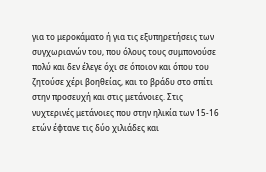για το μεροκάματο ή για τις εξυπηρετήσεις των συγχωριανών του, που όλους τους συμπονούσε πολύ και δεν έλεγε όχι σε όποιον και όπου του ζητούσε χέρι βοηθείας, και το βράδυ στο σπίτι στην προσευχή και στις μετάνοιες. Στις νυχτερινές μετάνοιες που στην ηλικία των 15-16 ετών έφτανε τις δύο χιλιάδες και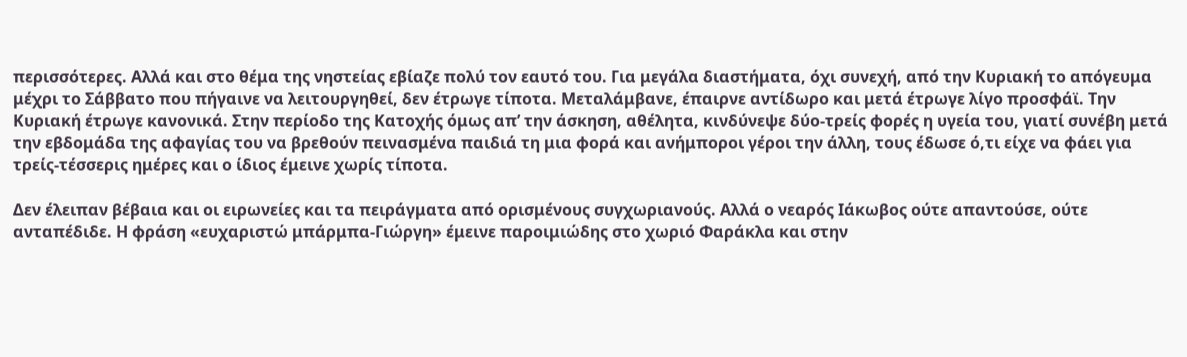περισσότερες. Αλλά και στο θέμα της νηστείας εβίαζε πολύ τον εαυτό του. Για μεγάλα διαστήματα, όχι συνεχή, από την Κυριακή το απόγευμα μέχρι το Σάββατο που πήγαινε να λειτουργηθεί, δεν έτρωγε τίποτα. Μεταλάμβανε, έπαιρνε αντίδωρο και μετά έτρωγε λίγο προσφάϊ. Την Κυριακή έτρωγε κανονικά. Στην περίοδο της Κατοχής όμως απ’ την άσκηση, αθέλητα, κινδύνεψε δύο-τρείς φορές η υγεία του, γιατί συνέβη μετά την εβδομάδα της αφαγίας του να βρεθούν πεινασμένα παιδιά τη μια φορά και ανήμποροι γέροι την άλλη, τους έδωσε ό,τι είχε να φάει για τρείς-τέσσερις ημέρες και ο ίδιος έμεινε χωρίς τίποτα.

Δεν έλειπαν βέβαια και οι ειρωνείες και τα πειράγματα από ορισμένους συγχωριανούς. Αλλά ο νεαρός Ιάκωβος ούτε απαντούσε, ούτε ανταπέδιδε. Η φράση «ευχαριστώ μπάρμπα-Γιώργη» έμεινε παροιμιώδης στο χωριό Φαράκλα και στην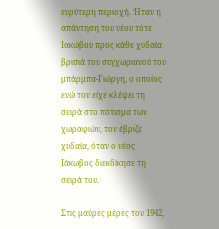ευρύτερη περιοχή. Ήταν η απάντηση του νέου τότε Ιακώβου προς κάθε χυδαία βρισιά του συγχωριανού του μπάρμπα-Γιώργη, ο οποίος ενώ του είχε κλέψει τη σειρά στο πότισμα των χωραφιών, τον έβριζε χυδαία, όταν ο νέος Ιάκωβος διεκδίκησε τη σειρά του.

Στις μαύρες μέρες του 1942,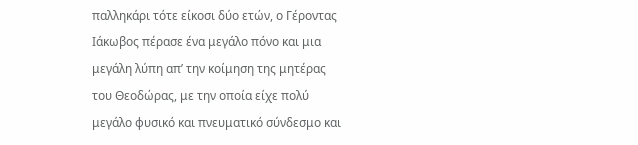παλληκάρι τότε είκοσι δύο ετών, ο Γέροντας Ιάκωβος πέρασε ένα μεγάλο πόνο και μια μεγάλη λύπη απ’ την κοίμηση της μητέρας του Θεοδώρας, με την οποία είχε πολύ μεγάλο φυσικό και πνευματικό σύνδεσμο και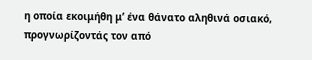η οποία εκοιμήθη μ’ ένα θάνατο αληθινά οσιακό, προγνωρίζοντάς τον από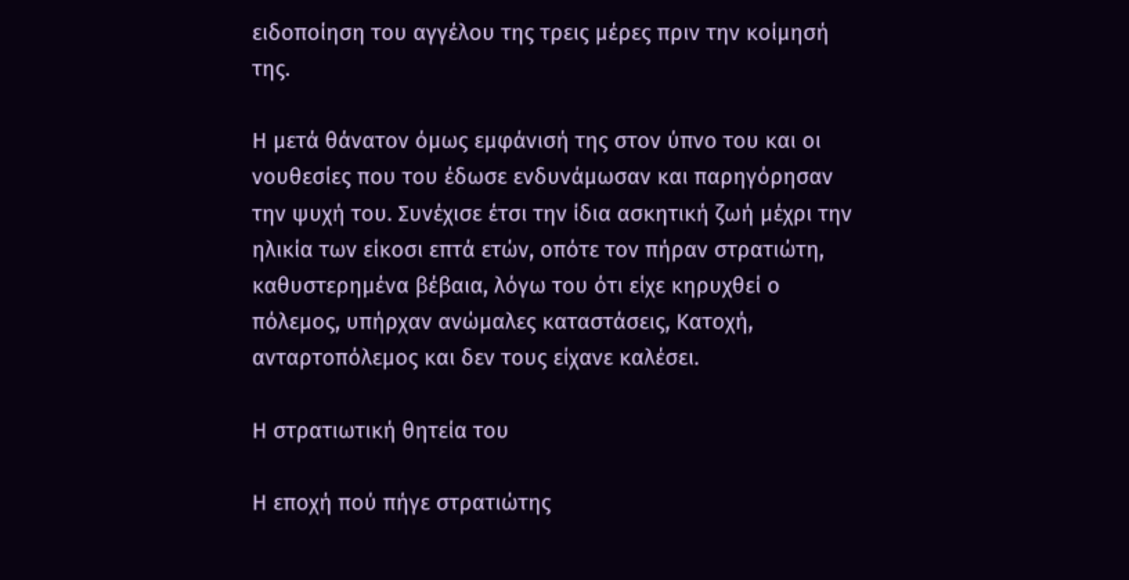ειδοποίηση του αγγέλου της τρεις μέρες πριν την κοίμησή της.

Η μετά θάνατον όμως εμφάνισή της στον ύπνο του και οι νουθεσίες που του έδωσε ενδυνάμωσαν και παρηγόρησαν την ψυχή του. Συνέχισε έτσι την ίδια ασκητική ζωή μέχρι την ηλικία των είκοσι επτά ετών, οπότε τον πήραν στρατιώτη, καθυστερημένα βέβαια, λόγω του ότι είχε κηρυχθεί ο πόλεμος, υπήρχαν ανώμαλες καταστάσεις, Κατοχή, ανταρτοπόλεμος και δεν τους είχανε καλέσει.

Η στρατιωτική θητεία του

Η εποχή πού πήγε στρατιώτης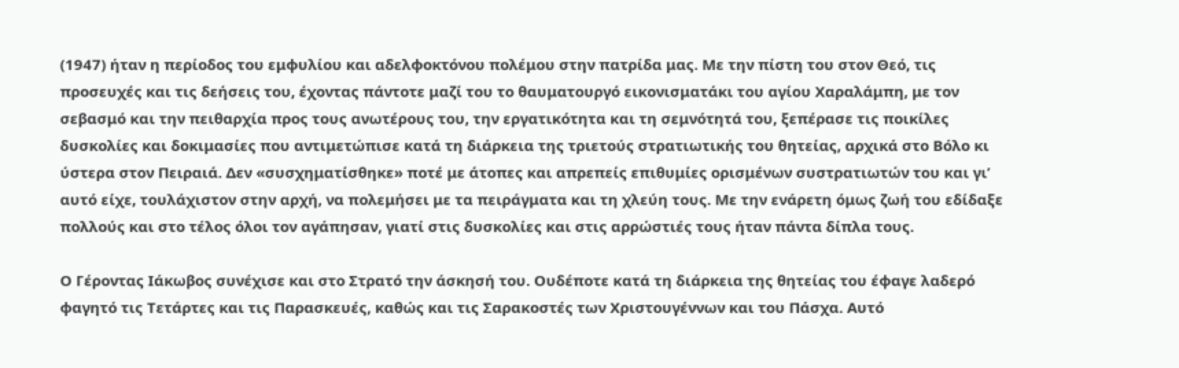(1947) ήταν η περίοδος του εμφυλίου και αδελφοκτόνου πολέμου στην πατρίδα μας. Με την πίστη του στον Θεό, τις προσευχές και τις δεήσεις του, έχοντας πάντοτε μαζί του το θαυματουργό εικονισματάκι του αγίου Χαραλάμπη, με τον σεβασμό και την πειθαρχία προς τους ανωτέρους του, την εργατικότητα και τη σεμνότητά του, ξεπέρασε τις ποικίλες δυσκολίες και δοκιμασίες που αντιμετώπισε κατά τη διάρκεια της τριετούς στρατιωτικής του θητείας, αρχικά στο Βόλο κι ύστερα στον Πειραιά. Δεν «συσχηματίσθηκε» ποτέ με άτοπες και απρεπείς επιθυμίες ορισμένων συστρατιωτών του και γι’ αυτό είχε, τουλάχιστον στην αρχή, να πολεμήσει με τα πειράγματα και τη χλεύη τους. Με την ενάρετη όμως ζωή του εδίδαξε πολλούς και στο τέλος όλοι τον αγάπησαν, γιατί στις δυσκολίες και στις αρρώστιές τους ήταν πάντα δίπλα τους.

Ο Γέροντας Ιάκωβος συνέχισε και στο Στρατό την άσκησή του. Ουδέποτε κατά τη διάρκεια της θητείας του έφαγε λαδερό φαγητό τις Τετάρτες και τις Παρασκευές, καθώς και τις Σαρακοστές των Χριστουγέννων και του Πάσχα. Αυτό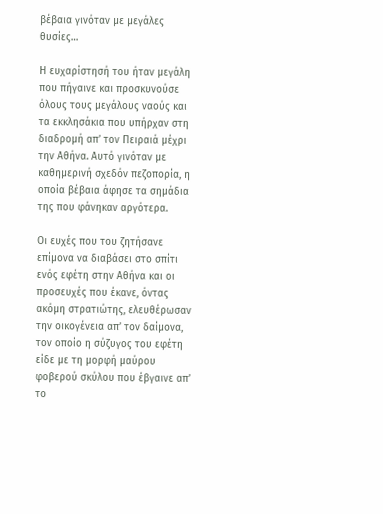βέβαια γινόταν με μεγάλες θυσίες…

Η ευχαρίστησή του ήταν μεγάλη που πήγαινε και προσκυνούσε όλους τους μεγάλους ναούς και τα εκκλησάκια που υπήρχαν στη διαδρομή απ’ τον Πειραιά μέχρι την Αθήνα. Αυτό γινόταν με καθημερινή σχεδόν πεζοπορία, η οποία βέβαια άφησε τα σημάδια της που φάνηκαν αργότερα.

Οι ευχές που του ζητήσανε επίμονα να διαβάσει στο σπίτι ενός εφέτη στην Αθήνα και οι προσευχές που έκανε, όντας ακόμη στρατιώτης, ελευθέρωσαν την οικογένεια απ’ τον δαίμονα, τον οποίο η σύζυγος του εφέτη είδε με τη μορφή μαύρου φοβερού σκύλου που έβγαινε απ’ το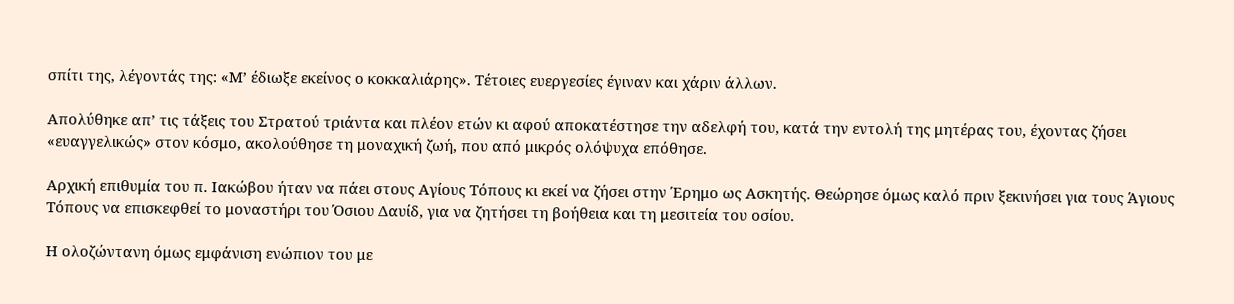σπίτι της, λέγοντάς της: «Μ’ έδιωξε εκείνος ο κοκκαλιάρης». Τέτοιες ευεργεσίες έγιναν και χάριν άλλων.

Απολύθηκε απ’ τις τάξεις του Στρατού τριάντα και πλέον ετών κι αφού αποκατέστησε την αδελφή του, κατά την εντολή της μητέρας του, έχοντας ζήσει «ευαγγελικώς» στον κόσμο, ακολούθησε τη μοναχική ζωή, που από μικρός ολόψυχα επόθησε.

Aρχική επιθυμία του π. Ιακώβου ήταν να πάει στους Αγίους Τόπους κι εκεί να ζήσει στην Έρημο ως Ασκητής. Θεώρησε όμως καλό πριν ξεκινήσει για τους Άγιους Τόπους να επισκεφθεί το μοναστήρι του Όσιου Δαυίδ, για να ζητήσει τη βοήθεια και τη μεσιτεία του οσίου.

Η ολοζώντανη όμως εμφάνιση ενώπιον του με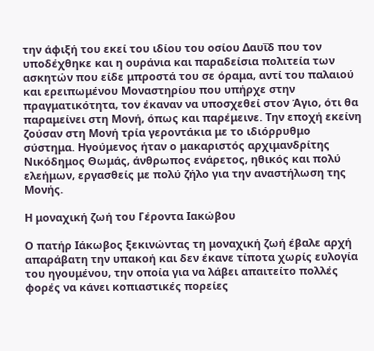την άφιξή του εκεί του ιδίου του οσίου Δαυΐδ που τον υποδέχθηκε και η ουράνια και παραδείσια πολιτεία των ασκητών που είδε μπροστά του σε όραμα, αντί του παλαιού και ερειπωμένου Μοναστηρίου που υπήρχε στην πραγματικότητα, τον έκαναν να υποσχεθεί στον Άγιο, ότι θα παραμείνει στη Μονή, όπως και παρέμεινε. Την εποχή εκείνη ζούσαν στη Μονή τρία γεροντάκια με το ιδιόρρυθμο σύστημα. Ηγούμενος ήταν ο μακαριστός αρχιμανδρίτης Νικόδημος Θωμάς, άνθρωπος ενάρετος, ηθικός και πολύ ελεήμων, εργασθείς με πολύ ζήλο για την αναστήλωση της Μονής.

Η μοναχική ζωή του Γέροντα Ιακώβου

Ο πατήρ Ιάκωβος ξεκινώντας τη μοναχική ζωή έβαλε αρχή απαράβατη την υπακοή και δεν έκανε τίποτα χωρίς ευλογία του ηγουμένου, την οποία για να λάβει απαιτείτο πολλές φορές να κάνει κοπιαστικές πορείες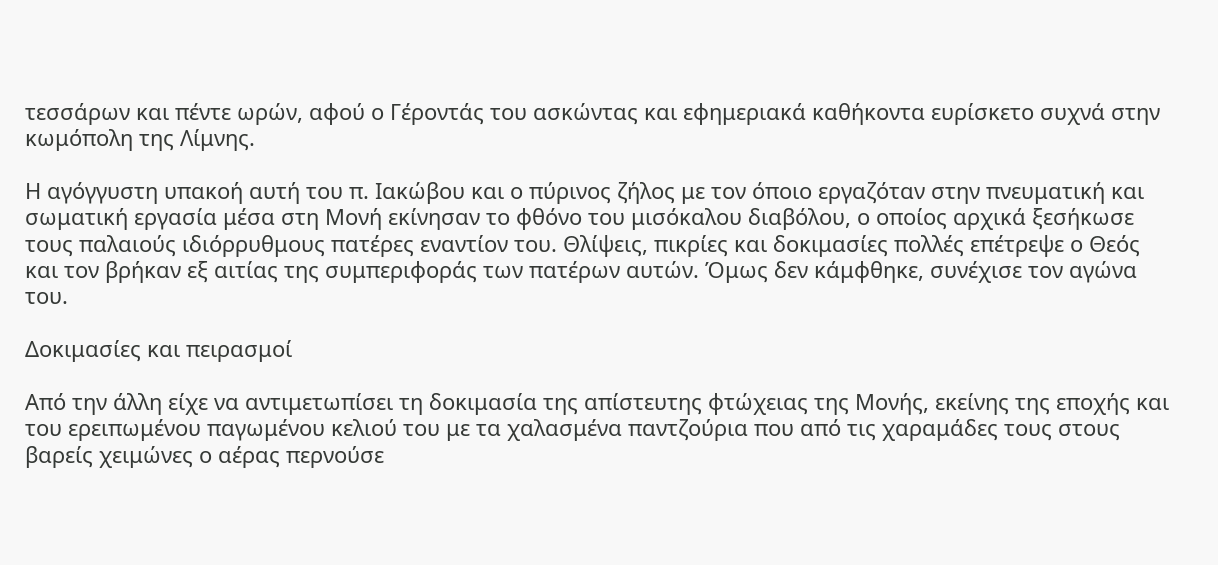τεσσάρων και πέντε ωρών, αφού ο Γέροντάς του ασκώντας και εφημεριακά καθήκοντα ευρίσκετο συχνά στην κωμόπολη της Λίμνης.

Η αγόγγυστη υπακοή αυτή του π. Ιακώβου και ο πύρινος ζήλος με τον όποιο εργαζόταν στην πνευματική και σωματική εργασία μέσα στη Μονή εκίνησαν το φθόνο του μισόκαλου διαβόλου, ο οποίος αρχικά ξεσήκωσε τους παλαιούς ιδιόρρυθμους πατέρες εναντίον του. Θλίψεις, πικρίες και δοκιμασίες πολλές επέτρεψε ο Θεός και τον βρήκαν εξ αιτίας της συμπεριφοράς των πατέρων αυτών. Όμως δεν κάμφθηκε, συνέχισε τον αγώνα του.

Δοκιμασίες και πειρασμοί

Από την άλλη είχε να αντιμετωπίσει τη δοκιμασία της απίστευτης φτώχειας της Μονής, εκείνης της εποχής και του ερειπωμένου παγωμένου κελιού του με τα χαλασμένα παντζούρια που από τις χαραμάδες τους στους βαρείς χειμώνες ο αέρας περνούσε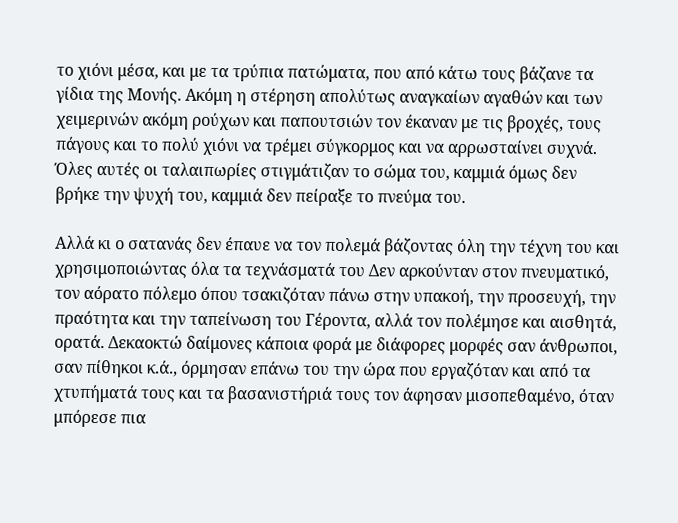το χιόνι μέσα, και με τα τρύπια πατώματα, που από κάτω τους βάζανε τα γίδια της Μονής. Ακόμη η στέρηση απολύτως αναγκαίων αγαθών και των χειμερινών ακόμη ρούχων και παπουτσιών τον έκαναν με τις βροχές, τους πάγους και το πολύ χιόνι να τρέμει σύγκορμος και να αρρωσταίνει συχνά. Όλες αυτές οι ταλαιπωρίες στιγμάτιζαν το σώμα του, καμμιά όμως δεν βρήκε την ψυχή του, καμμιά δεν πείραξε το πνεύμα του.

Αλλά κι ο σατανάς δεν έπαυε να τον πολεμά βάζοντας όλη την τέχνη του και χρησιμοποιώντας όλα τα τεχνάσματά του Δεν αρκούνταν στον πνευματικό, τον αόρατο πόλεμο όπου τσακιζόταν πάνω στην υπακοή, την προσευχή, την πραότητα και την ταπείνωση του Γέροντα, αλλά τον πολέμησε και αισθητά, ορατά. Δεκαοκτώ δαίμονες κάποια φορά με διάφορες μορφές σαν άνθρωποι, σαν πίθηκοι κ.ά., όρμησαν επάνω του την ώρα που εργαζόταν και από τα χτυπήματά τους και τα βασανιστήριά τους τον άφησαν μισοπεθαμένο, όταν μπόρεσε πια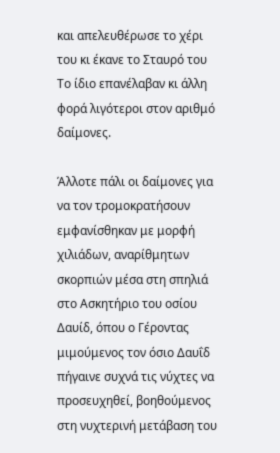και απελευθέρωσε το χέρι του κι έκανε το Σταυρό του Το ίδιο επανέλαβαν κι άλλη φορά λιγότεροι στον αριθμό δαίμονες.

Άλλοτε πάλι οι δαίμονες για να τον τρομοκρατήσουν εμφανίσθηκαν με μορφή χιλιάδων, αναρίθμητων σκορπιών μέσα στη σπηλιά στο Ασκητήριο του οσίου Δαυίδ, όπου ο Γέροντας μιμούμενος τον όσιο Δαυΐδ πήγαινε συχνά τις νύχτες να προσευχηθεί, βοηθούμενος στη νυχτερινή μετάβαση του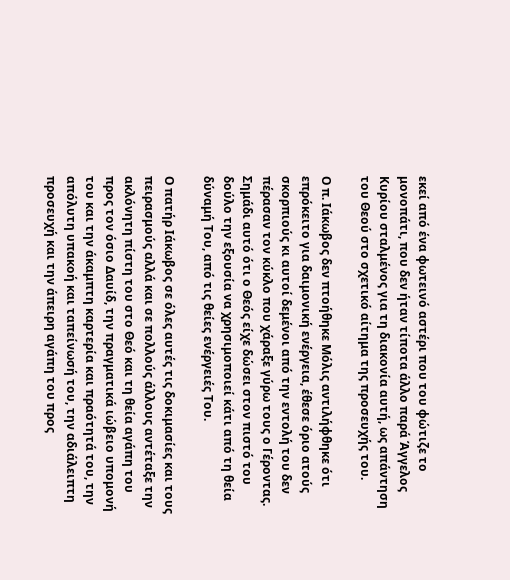εκεί από ένα φωτεινό αστέρι που του φώτιζε το μονοπάτι, που δεν ήταν τίποτα άλλο παρά Άγγελος Κυρίου σταλμένος για τη διακονία αυτή, ως απάντηση του Θεού στο σχετικό αίτημα της προσευχής του.

Ο π. Ιάκωβος δεν πτοήθηκε Μόλις αντιλήφθηκε ότι επρόκειτο για δαιμονική ενέργεια, έθεσε όριο ατούς σκορπιούς κι αυτοί δεμένοι από την εντολή του δεν πέρασαν τον κύκλο που χάραξε γύρω τους ο Γέροντας. Σημάδι αυτό ότι ο Θεός είχε δώσει στον πιστό του δούλο την εξουσία να χρησιμοποιεί κάτι από τη θεία δύναμή Του, από τις θείες ενέργειές Του.

Ο πατήρ Ιάκωβος σε όλες αυτές τις δοκιμασίες και τους πειρασμούς αλλά και σε πολλούς άλλους αντέταξε την ακλόνητη πίστη του στο Θεό και τη θεία αγάπη του προς τον όσιο Δαυίδ, την πραγματικά ιώβειο υπομονή του και την άκαμπτη καρτερία και πραότητά του, την απόλυτη υπακοή και ταπείνωσή του, την αδιάλειπτη προσευχή και την άπειρη αγάπη του προς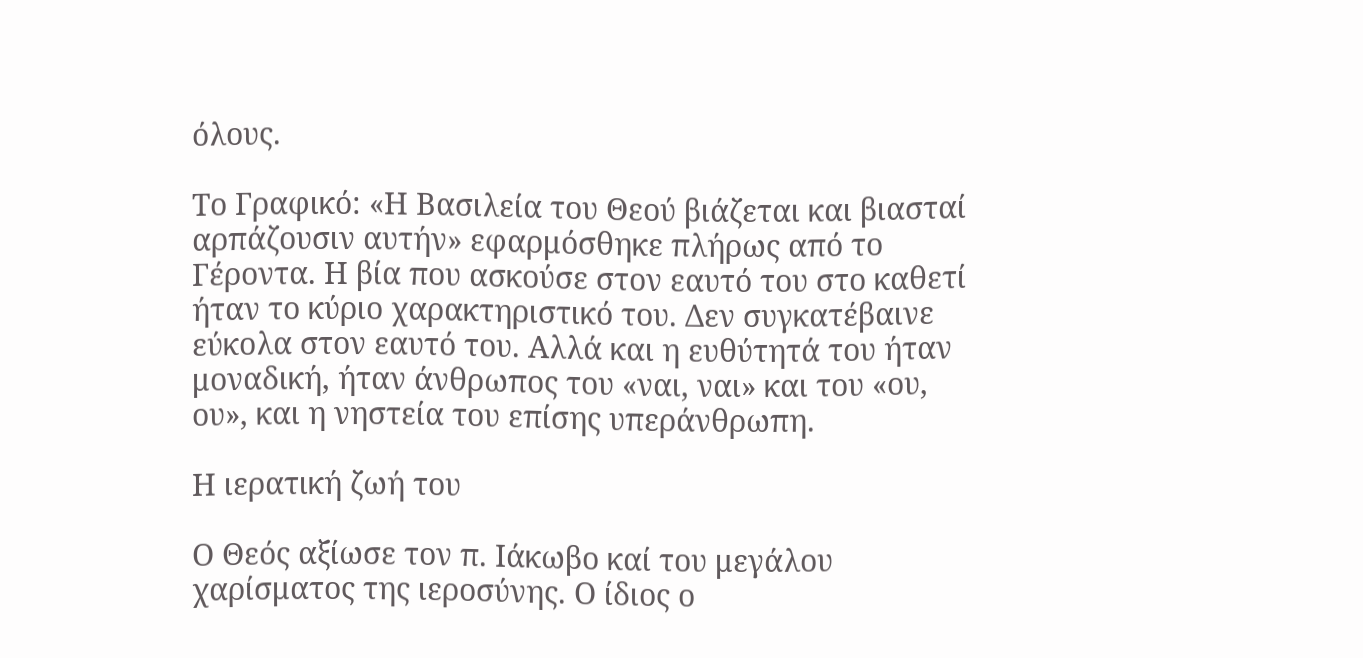όλους.

Το Γραφικό: «Η Βασιλεία του Θεού βιάζεται και βιασταί αρπάζουσιν αυτήν» εφαρμόσθηκε πλήρως από το Γέροντα. Η βία που ασκούσε στον εαυτό του στο καθετί ήταν το κύριο χαρακτηριστικό του. Δεν συγκατέβαινε εύκολα στον εαυτό του. Αλλά και η ευθύτητά του ήταν μοναδική, ήταν άνθρωπος του «ναι, ναι» και του «ου, ου», και η νηστεία του επίσης υπεράνθρωπη.

Η ιερατική ζωή του

Ο Θεός αξίωσε τον π. Ιάκωβο καί του μεγάλου χαρίσματος της ιεροσύνης. Ο ίδιος ο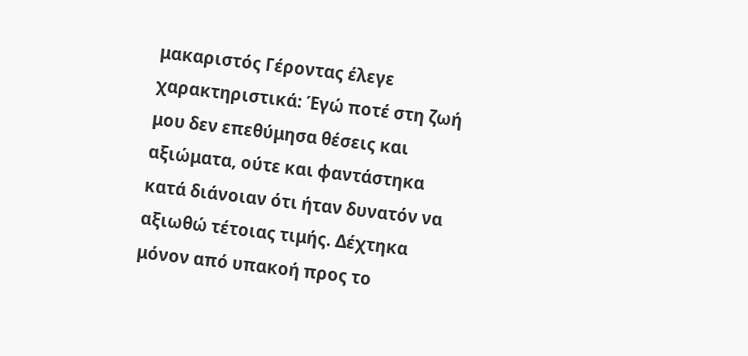μακαριστός Γέροντας έλεγε χαρακτηριστικά: Έγώ ποτέ στη ζωή μου δεν επεθύμησα θέσεις και αξιώματα, ούτε και φαντάστηκα κατά διάνοιαν ότι ήταν δυνατόν να αξιωθώ τέτοιας τιμής. Δέχτηκα μόνον από υπακοή προς το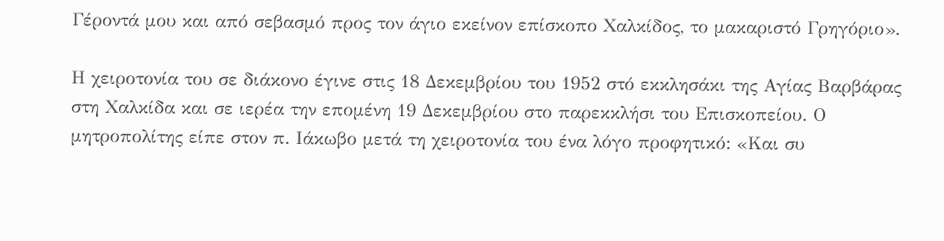Γέροντά μου και από σεβασμό προς τον άγιο εκείνον επίσκοπο Χαλκίδος, το μακαριστό Γρηγόριο».

Η χειροτονία του σε διάκονο έγινε στις 18 Δεκεμβρίου του 1952 στό εκκλησάκι της Αγίας Βαρβάρας στη Χαλκίδα και σε ιερέα την επομένη 19 Δεκεμβρίου στο παρεκκλήσι του Επισκοπείου. Ο μητροπολίτης είπε στον π. Ιάκωβο μετά τη χειροτονία του ένα λόγο προφητικό: «Και συ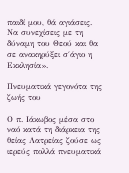παιδί μου, θά αγιάσεις. Να συνεχίσεις με τη δύναμη του Θεού και θα σε ανακηρύξει σ΄άγιο η Εκκλησία».

Πνευματικά γεγονότα της ζωής του

Ο π. Ιάκωβος μέσα στο ναό κατά τη διάρκεια της θείας Λατρείας ζούσε ως ιερεύς πολλά πνευματικά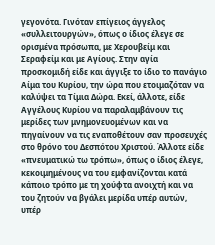γεγονότα. Γινόταν επίγειος άγγελος «συλλειτουργών», όπως ο ίδιος έλεγε σε ορισμένα πρόσωπα, με Χερουβείμ και Σεραφείμ και με Αγίους. Στην αγία προσκομιδή είδε και άγγιξε το ίδιο το πανάγιο Αίμα του Κυρίου, την ώρα που ετοιμαζόταν να καλύψει τα Τίμια Δώρα. Εκεί, άλλοτε, είδε Αγγέλους Κυρίου να παραλαμβάνουν τις μερίδες των μνημονευομένων και να πηγαίνουν να τις εναποθέτουν σαν προσευχές στο θρόνο του Δεσπότου Χριστού. Άλλοτε είδε «πνευματικώ τω τρόπω», όπως ο ίδιος έλεγε, κεκοιμημένους να του εμφανίζονται κατά κάποιο τρόπο με τη χούφτα ανοιχτή και να του ζητούν να βγάλει μερίδα υπέρ αυτών, υπέρ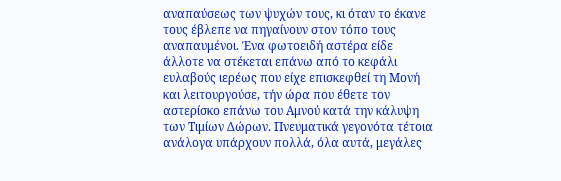αναπαύσεως των ψυχών τους, κι όταν το έκανε τους έβλεπε να πηγαίνουν στον τόπο τους αναπαυμένοι. Ένα φωτοειδή αστέρα είδε άλλοτε να στέκεται επάνω από το κεφάλι ευλαβούς ιερέως που είχε επισκεφθεί τη Μονή και λειτουργούσε, τήν ώρα που έθετε τον αστερίσκο επάνω του Αμνού κατά την κάλυψη των Τιμίων Δώρων. Πνευματικά γεγονότα τέτοια ανάλογα υπάρχουν πολλά, όλα αυτά, μεγάλες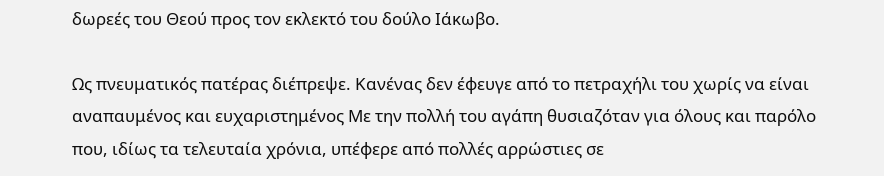δωρεές του Θεού προς τον εκλεκτό του δούλο Ιάκωβο.

Ως πνευματικός πατέρας διέπρεψε. Κανένας δεν έφευγε από το πετραχήλι του χωρίς να είναι αναπαυμένος και ευχαριστημένος Με την πολλή του αγάπη θυσιαζόταν για όλους και παρόλο που, ιδίως τα τελευταία χρόνια, υπέφερε από πολλές αρρώστιες σε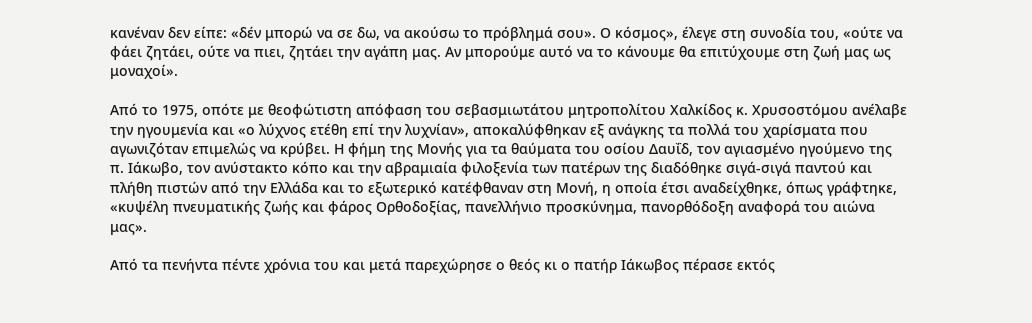κανέναν δεν είπε: «δέν μπορώ να σε δω, να ακούσω το πρόβλημά σου». Ο κόσμος», έλεγε στη συνοδία του, «ούτε να φάει ζητάει, ούτε να πιει, ζητάει την αγάπη μας. Αν μπορούμε αυτό να το κάνουμε θα επιτύχουμε στη ζωή μας ως μοναχοί».

Από το 1975, οπότε με θεοφώτιστη απόφαση του σεβασμιωτάτου μητροπολίτου Χαλκίδος κ. Χρυσοστόμου ανέλαβε την ηγουμενία και «ο λύχνος ετέθη επί την λυχνίαν», αποκαλύφθηκαν εξ ανάγκης τα πολλά του χαρίσματα που αγωνιζόταν επιμελώς να κρύβει. Η φήμη της Μονής για τα θαύματα του οσίου Δαυΐδ, τον αγιασμένο ηγούμενο της π. Ιάκωβο, τον ανύστακτο κόπο και την αβραμιαία φιλοξενία των πατέρων της διαδόθηκε σιγά-σιγά παντού και πλήθη πιστών από την Ελλάδα και το εξωτερικό κατέφθαναν στη Μονή, η οποία έτσι αναδείχθηκε, όπως γράφτηκε, «κυψέλη πνευματικής ζωής και φάρος Ορθοδοξίας, πανελλήνιο προσκύνημα, πανορθόδοξη αναφορά του αιώνα μας».

Από τα πενήντα πέντε χρόνια του και μετά παρεχώρησε ο θεός κι ο πατήρ Ιάκωβος πέρασε εκτός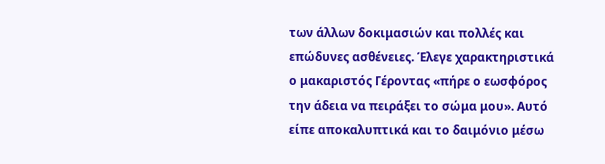των άλλων δοκιμασιών και πολλές και επώδυνες ασθένειες. Έλεγε χαρακτηριστικά ο μακαριστός Γέροντας «πήρε ο εωσφόρος την άδεια να πειράξει το σώμα μου». Αυτό είπε αποκαλυπτικά και το δαιμόνιο μέσω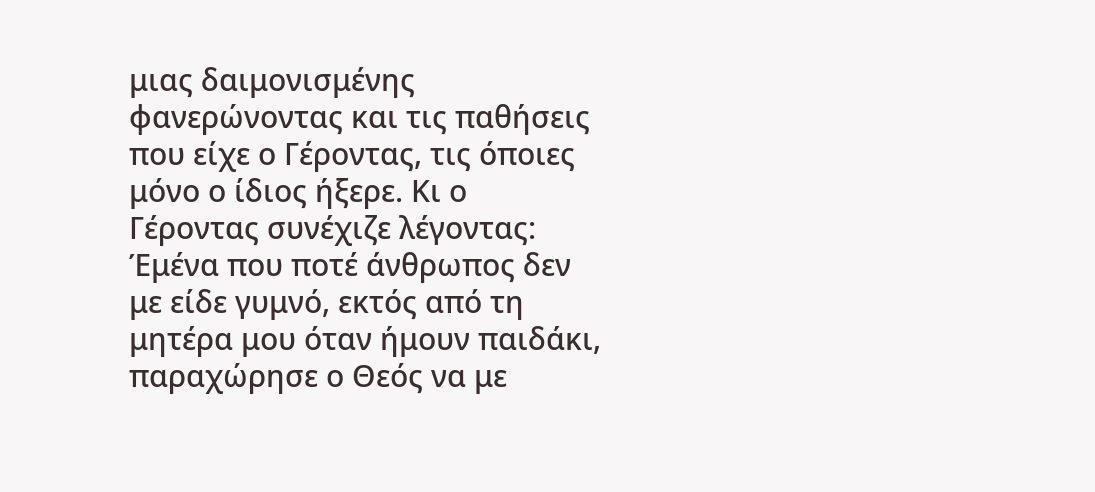μιας δαιμονισμένης φανερώνοντας και τις παθήσεις που είχε ο Γέροντας, τις όποιες μόνο ο ίδιος ήξερε. Κι ο Γέροντας συνέχιζε λέγοντας: Έμένα που ποτέ άνθρωπος δεν με είδε γυμνό, εκτός από τη μητέρα μου όταν ήμουν παιδάκι, παραχώρησε ο Θεός να με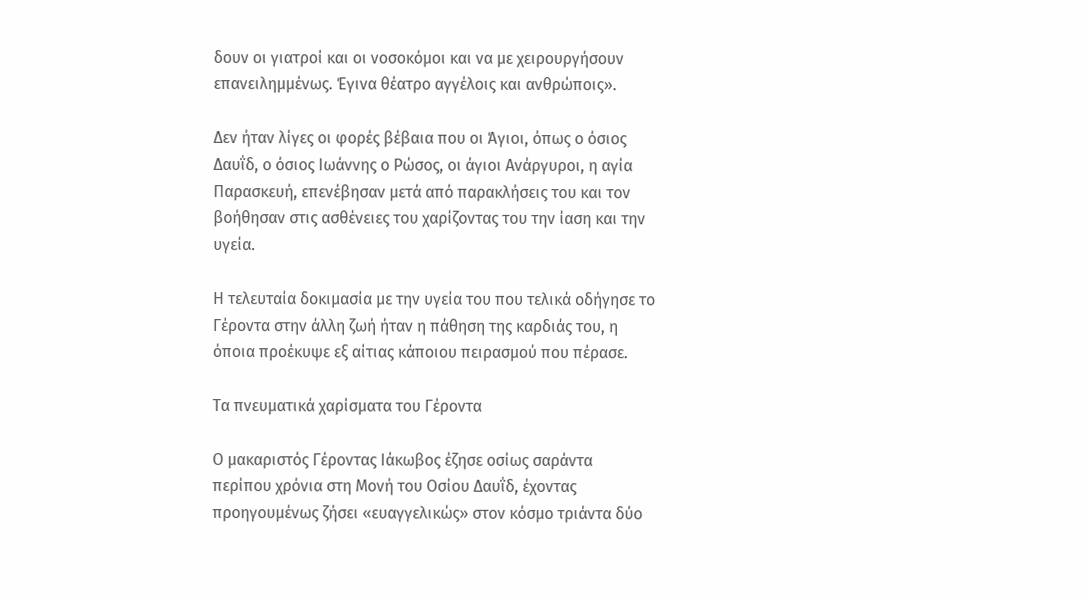δουν οι γιατροί και οι νοσοκόμοι και να με χειρουργήσουν επανειλημμένως. Έγινα θέατρο αγγέλοις και ανθρώποις».

Δεν ήταν λίγες οι φορές βέβαια που οι Άγιοι, όπως ο όσιος Δαυΐδ, ο όσιος Ιωάννης ο Ρώσος, οι άγιοι Ανάργυροι, η αγία Παρασκευή, επενέβησαν μετά από παρακλήσεις του και τον βοήθησαν στις ασθένειες του χαρίζοντας του την ίαση και την υγεία.

Η τελευταία δοκιμασία με την υγεία του που τελικά οδήγησε το Γέροντα στην άλλη ζωή ήταν η πάθηση της καρδιάς του, η όποια προέκυψε εξ αίτιας κάποιου πειρασμού που πέρασε.

Τα πνευματικά χαρίσματα του Γέροντα

Ο μακαριστός Γέροντας Ιάκωβος έζησε οσίως σαράντα περίπου χρόνια στη Μονή του Οσίου Δαυΐδ, έχοντας προηγουμένως ζήσει «ευαγγελικώς» στον κόσμο τριάντα δύο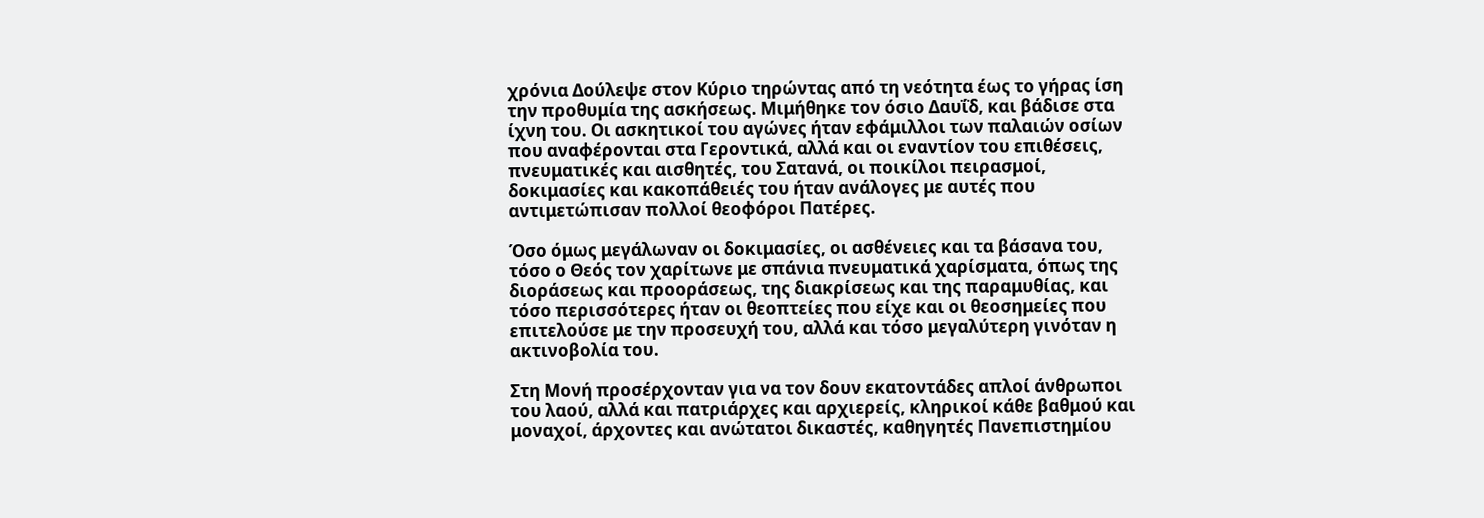χρόνια Δούλεψε στον Κύριο τηρώντας από τη νεότητα έως το γήρας ίση την προθυμία της ασκήσεως. Μιμήθηκε τον όσιο Δαυΐδ, και βάδισε στα ίχνη του. Οι ασκητικοί του αγώνες ήταν εφάμιλλοι των παλαιών οσίων που αναφέρονται στα Γεροντικά, αλλά και οι εναντίον του επιθέσεις, πνευματικές και αισθητές, του Σατανά, οι ποικίλοι πειρασμοί, δοκιμασίες και κακοπάθειές του ήταν ανάλογες με αυτές που αντιμετώπισαν πολλοί θεοφόροι Πατέρες.

Όσο όμως μεγάλωναν οι δοκιμασίες, οι ασθένειες και τα βάσανα του, τόσο ο Θεός τον χαρίτωνε με σπάνια πνευματικά χαρίσματα, όπως της διοράσεως και προοράσεως, της διακρίσεως και της παραμυθίας, και τόσο περισσότερες ήταν οι θεοπτείες που είχε και οι θεοσημείες που επιτελούσε με την προσευχή του, αλλά και τόσο μεγαλύτερη γινόταν η ακτινοβολία του.

Στη Μονή προσέρχονταν για να τον δουν εκατοντάδες απλοί άνθρωποι του λαού, αλλά και πατριάρχες και αρχιερείς, κληρικοί κάθε βαθμού και μοναχοί, άρχοντες και ανώτατοι δικαστές, καθηγητές Πανεπιστημίου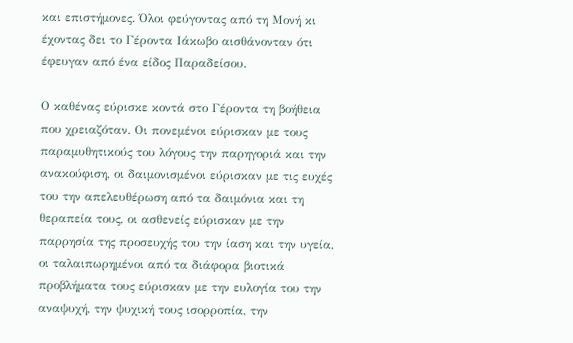και επιστήμονες. Όλοι φεύγοντας από τη Μονή κι έχοντας δει το Γέροντα Ιάκωβο αισθάνονταν ότι έφευγαν από ένα είδος Παραδείσου.

Ο καθένας εύρισκε κοντά στο Γέροντα τη βοήθεια που χρειαζόταν. Οι πονεμένοι εύρισκαν με τους παραμυθητικούς του λόγους την παρηγοριά και την ανακούφιση, οι δαιμονισμένοι εύρισκαν με τις ευχές του την απελευθέρωση από τα δαιμόνια και τη θεραπεία τους, οι ασθενείς εύρισκαν με την παρρησία της προσευχής του την ίαση και την υγεία, οι ταλαιπωρημένοι από τα διάφορα βιοτικά προβλήματα τους εύρισκαν με την ευλογία του την αναψυχή, την ψυχική τους ισορροπία, την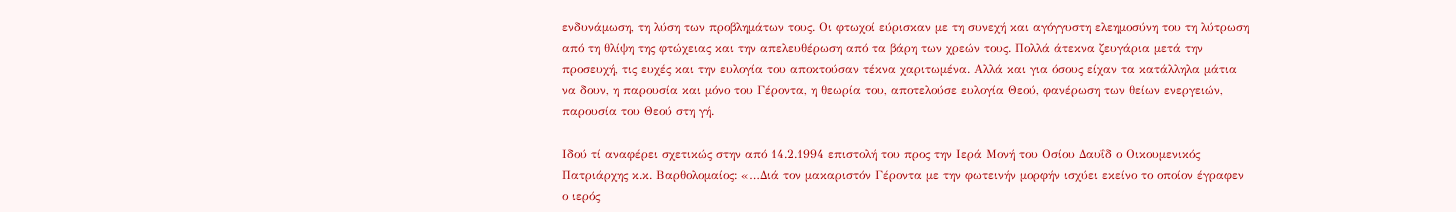ενδυνάμωση, τη λύση των προβλημάτων τους. Οι φτωχοί εύρισκαν με τη συνεχή και αγόγγυστη ελεημοσύνη του τη λύτρωση από τη θλίψη της φτώχειας και την απελευθέρωση από τα βάρη των χρεών τους. Πολλά άτεκνα ζευγάρια μετά την προσευχή, τις ευχές και την ευλογία του αποκτούσαν τέκνα χαριτωμένα. Αλλά και για όσους είχαν τα κατάλληλα μάτια να δουν, η παρουσία και μόνο του Γέροντα, η θεωρία του, αποτελούσε ευλογία Θεού, φανέρωση των θείων ενεργειών, παρουσία του Θεού στη γή.

Ιδού τί αναφέρει σχετικώς στην από 14.2.1994 επιστολή του προς την Ιερά Μονή του Οσίου Δαυΐδ ο Οικουμενικός Πατριάρχης κ.κ. Βαρθολομαίος: «…Διά τον μακαριστόν Γέροντα με την φωτεινήν μορφήν ισχύει εκείνο το οποίον έγραφεν ο ιερός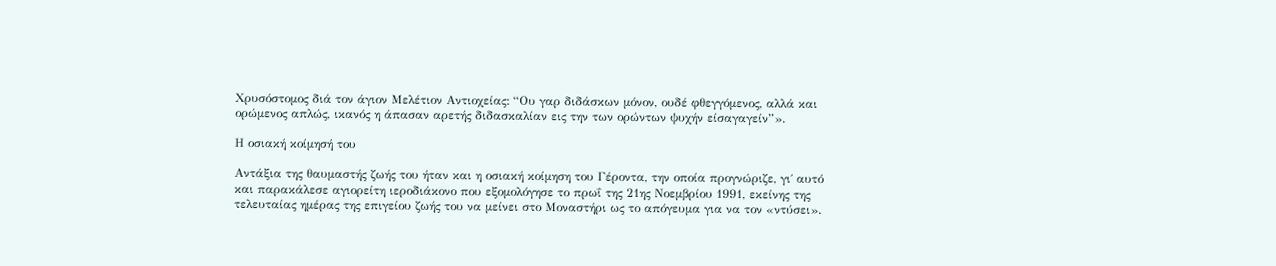Χρυσόστομος διά τον άγιον Μελέτιον Αντιοχείας: “Ου γαρ διδάσκων μόνον, ουδέ φθεγγόμενος, αλλά και ορώμενος απλώς, ικανός η άπασαν αρετής διδασκαλίαν εις την των ορώντων ψυχήν είσαγαγείν”».

Η οσιακή κοίμησή του

Αντάξια της θαυμαστής ζωής του ήταν και η οσιακή κοίμηση του Γέροντα, την οποία προγνώριζε, γι΄ αυτό και παρακάλεσε αγιορείτη ιεροδιάκονο που εξομολόγησε το πρωΐ της 21ης Νοεμβρίου 1991, εκείνης της τελευταίας ημέρας της επιγείου ζωής του να μείνει στο Μοναστήρι ως το απόγευμα για να τον «ντύσει».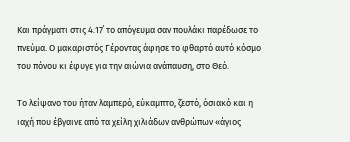Και πράγματι στις 4.17΄ το απόγευμα σαν πουλάκι παρέδωσε το πνεύμα. Ο μακαριστός Γέροντας άφησε το φθαρτό αυτό κόσμο του πόνου κι έφυγε για την αιώνια ανάπαυση, στο Θεό.

Το λείψανο του ήταν λαμπερό, εύκαμπτο, ζεστό, όσιακό και η ιαχή που έβγαινε από τα χείλη χιλιάδων ανθρώπων «άγιος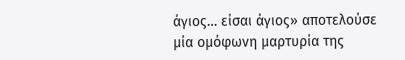άγιος… είσαι άγιος» αποτελούσε μία ομόφωνη μαρτυρία της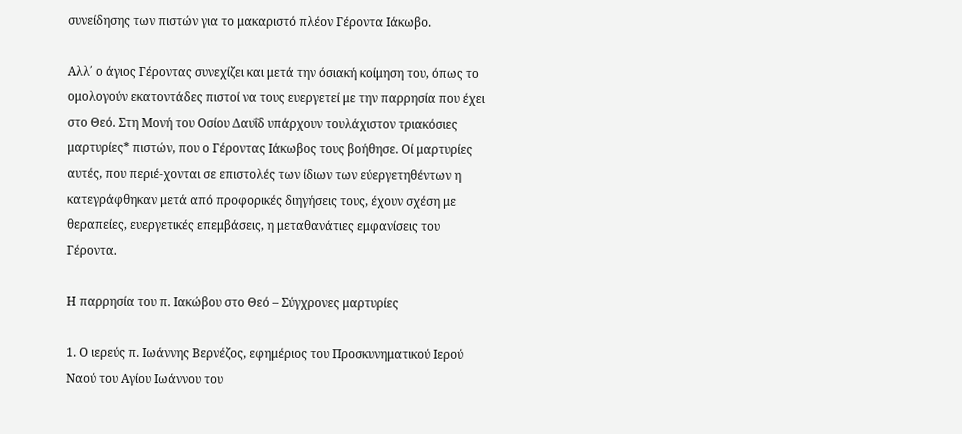συνείδησης των πιστών για το μακαριστό πλέον Γέροντα Ιάκωβο.

Αλλ΄ ο άγιος Γέροντας συνεχίζει και μετά την όσιακή κοίμηση του, όπως το ομολογούν εκατοντάδες πιστοί να τους ευεργετεί με την παρρησία που έχει στο Θεό. Στη Μονή του Οσίου Δαυΐδ υπάρχουν τουλάχιστον τριακόσιες μαρτυρίες* πιστών, που ο Γέροντας Ιάκωβος τους βοήθησε. Οί μαρτυρίες αυτές, που περιέ-χονται σε επιστολές των ίδιων των εύεργετηθέντων η κατεγράφθηκαν μετά από προφορικές διηγήσεις τους, έχουν σχέση με θεραπείες, ευεργετικές επεμβάσεις, η μεταθανάτιες εμφανίσεις του Γέροντα.

Η παρρησία του π. Ιακώβου στο Θεό – Σύγχρονες μαρτυρίες

1. Ο ιερεύς π. Ιωάννης Βερνέζος, εφημέριος του Προσκυνηματικού Ιερού Ναού του Αγίου Ιωάννου του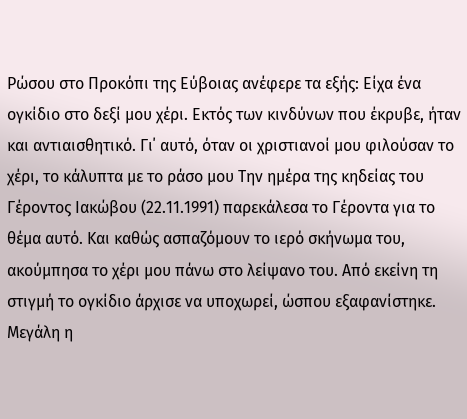Ρώσου στο Προκόπι της Εύβοιας ανέφερε τα εξής: Είχα ένα ογκίδιο στο δεξί μου χέρι. Εκτός των κινδύνων που έκρυβε, ήταν και αντιαισθητικό. Γι΄ αυτό, όταν οι χριστιανοί μου φιλούσαν το χέρι, το κάλυπτα με το ράσο μου Την ημέρα της κηδείας του Γέροντος Ιακώβου (22.11.1991) παρεκάλεσα το Γέροντα για το θέμα αυτό. Και καθώς ασπαζόμουν το ιερό σκήνωμα του, ακούμπησα το χέρι μου πάνω στο λείψανο του. Από εκείνη τη στιγμή το ογκίδιο άρχισε να υποχωρεί, ώσπου εξαφανίστηκε. Μεγάλη η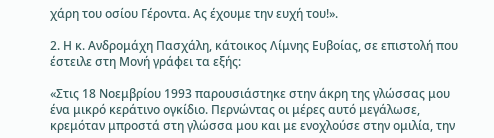χάρη του οσίου Γέροντα. Ας έχουμε την ευχή του!».

2. Η κ. Ανδρομάχη Πασχάλη, κάτοικος Λίμνης Ευβοίας, σε επιστολή που έστειλε στη Μονή γράφει τα εξής:

«Στις 18 Νοεμβρίου 1993 παρουσιάστηκε στην άκρη της γλώσσας μου ένα μικρό κεράτινο ογκίδιο. Περνώντας οι μέρες αυτό μεγάλωσε, κρεμόταν μπροστά στη γλώσσα μου και με ενοχλούσε στην ομιλία, την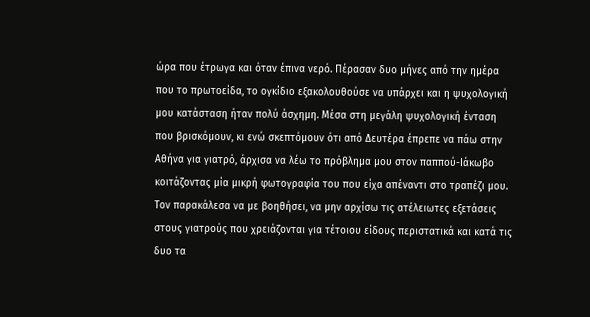ώρα που έτρωγα και όταν έπινα νερό. Πέρασαν δυο μήνες από την ημέρα που το πρωτοείδα, το ογκίδιο εξακολουθούσε να υπάρχει και η ψυχολογική μου κατάσταση ήταν πολύ άσχημη. Μέσα στη μεγάλη ψυχολογική ένταση που βρισκόμουν, κι ενώ σκεπτόμουν ότι από Δευτέρα έπρεπε να πάω στην Αθήνα για γιατρό, άρχισα να λέω το πρόβλημα μου στον παππού-Ιάκωβο κοιτάζοντας μία μικρή φωτογραφία του που είχα απέναντι στο τραπέζι μου. Τον παρακάλεσα να με βοηθήσει, να μην αρχίσω τις ατέλειωτες εξετάσεις στους γιατρούς που χρειάζονται για τέτοιου είδους περιστατικά και κατά τις δυο τα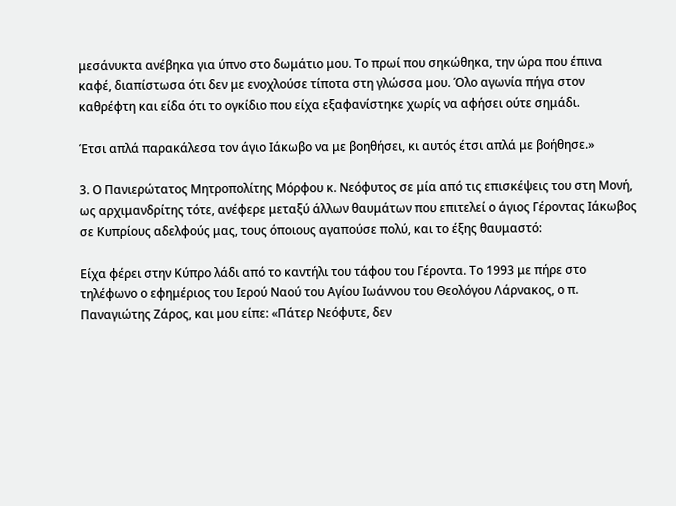μεσάνυκτα ανέβηκα για ύπνο στο δωμάτιο μου. Το πρωί που σηκώθηκα, την ώρα που έπινα καφέ, διαπίστωσα ότι δεν με ενοχλούσε τίποτα στη γλώσσα μου. Όλο αγωνία πήγα στον καθρέφτη και είδα ότι το ογκίδιο που είχα εξαφανίστηκε χωρίς να αφήσει ούτε σημάδι.

Έτσι απλά παρακάλεσα τον άγιο Ιάκωβο να με βοηθήσει, κι αυτός έτσι απλά με βοήθησε.»

3. Ο Πανιερώτατος Μητροπολίτης Μόρφου κ. Νεόφυτος σε μία από τις επισκέψεις του στη Μονή, ως αρχιμανδρίτης τότε, ανέφερε μεταξύ άλλων θαυμάτων που επιτελεί ο άγιος Γέροντας Ιάκωβος σε Κυπρίους αδελφούς μας, τους όποιους αγαπούσε πολύ, και το έξης θαυμαστό:

Είχα φέρει στην Κύπρο λάδι από το καντήλι του τάφου του Γέροντα. Το 1993 με πήρε στο τηλέφωνο ο εφημέριος του Ιερού Ναού του Αγίου Ιωάννου του Θεολόγου Λάρνακος, ο π. Παναγιώτης Ζάρος, και μου είπε: «Πάτερ Νεόφυτε, δεν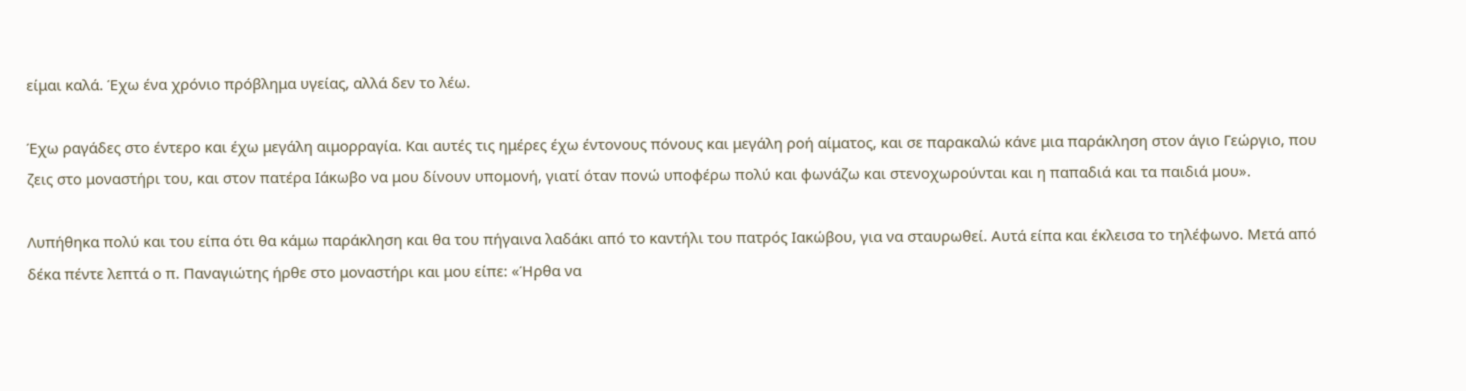είμαι καλά. Έχω ένα χρόνιο πρόβλημα υγείας, αλλά δεν το λέω.

Έχω ραγάδες στο έντερο και έχω μεγάλη αιμορραγία. Και αυτές τις ημέρες έχω έντονους πόνους και μεγάλη ροή αίματος, και σε παρακαλώ κάνε μια παράκληση στον άγιο Γεώργιο, που ζεις στο μοναστήρι του, και στον πατέρα Ιάκωβο να μου δίνουν υπομονή, γιατί όταν πονώ υποφέρω πολύ και φωνάζω και στενοχωρούνται και η παπαδιά και τα παιδιά μου».

Λυπήθηκα πολύ και του είπα ότι θα κάμω παράκληση και θα του πήγαινα λαδάκι από το καντήλι του πατρός Ιακώβου, για να σταυρωθεί. Αυτά είπα και έκλεισα το τηλέφωνο. Μετά από δέκα πέντε λεπτά ο π. Παναγιώτης ήρθε στο μοναστήρι και μου είπε: «Ήρθα να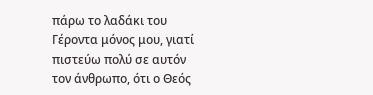πάρω το λαδάκι του Γέροντα μόνος μου, γιατί πιστεύω πολύ σε αυτόν τον άνθρωπο, ότι ο Θεός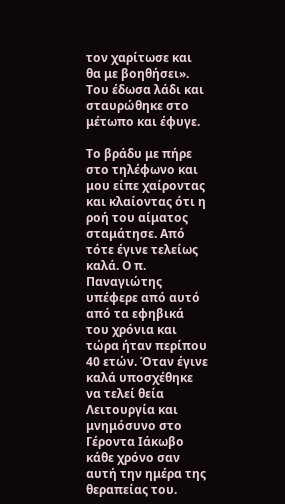τον χαρίτωσε και θα με βοηθήσει». Του έδωσα λάδι και σταυρώθηκε στο μέτωπο και έφυγε.

Το βράδυ με πήρε στο τηλέφωνο και μου είπε χαίροντας και κλαίοντας ότι η ροή του αίματος σταμάτησε. Από τότε έγινε τελείως καλά. Ο π. Παναγιώτης υπέφερε από αυτό από τα εφηβικά του χρόνια και τώρα ήταν περίπου 40 ετών. Όταν έγινε καλά υποσχέθηκε να τελεί θεία Λειτουργία και μνημόσυνο στο Γέροντα Ιάκωβο κάθε χρόνο σαν αυτή την ημέρα της θεραπείας του.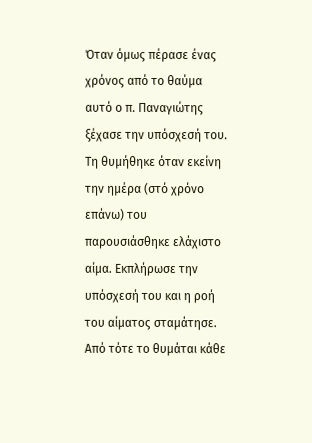Όταν όμως πέρασε ένας χρόνος από το θαύμα αυτό ο π. Παναγιώτης ξέχασε την υπόσχεσή του. Τη θυμήθηκε όταν εκείνη την ημέρα (στό χρόνο επάνω) του παρουσιάσθηκε ελάχιστο αίμα. Εκπλήρωσε την υπόσχεσή του και η ροή του αίματος σταμάτησε. Από τότε το θυμάται κάθε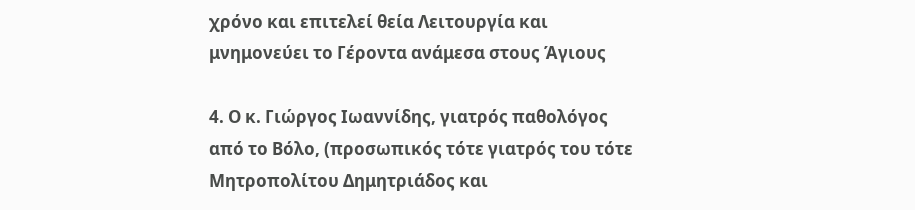χρόνο και επιτελεί θεία Λειτουργία και μνημονεύει το Γέροντα ανάμεσα στους Άγιους

4. Ο κ. Γιώργος Ιωαννίδης, γιατρός παθολόγος από το Βόλο, (προσωπικός τότε γιατρός του τότε Μητροπολίτου Δημητριάδος και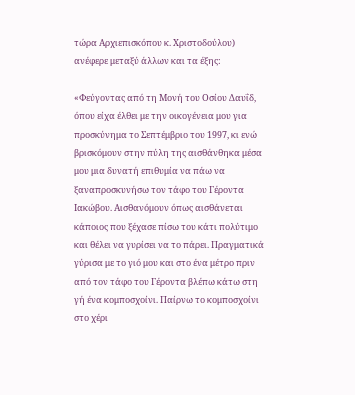τώρα Αρχιεπισκόπου κ. Χριστοδούλου) ανέφερε μεταξύ άλλων και τα έξης:

«Φεύγοντας από τη Μονή του Οσίου Δαυΐδ, όπου είχα έλθει με την οικογένεια μου για προσκύνημα το Σεπτέμβριο του 1997, κι ενώ βρισκόμουν στην πύλη της αισθάνθηκα μέσα μου μια δυνατή επιθυμία να πάω να ξαναπροσκυνήσω τον τάφο του Γέροντα Ιακώβου. Αισθανόμουν όπως αισθάνεται κάποιος που ξέχασε πίσω του κάτι πολύτιμο και θέλει να γυρίσει να το πάρει. Πραγματικά γύρισα με το γιό μου και στο ένα μέτρο πριν από τον τάφο του Γέροντα βλέπω κάτω στη γή ένα κομποσχοίνι. Παίρνω το κομποσχοίνι στο χέρι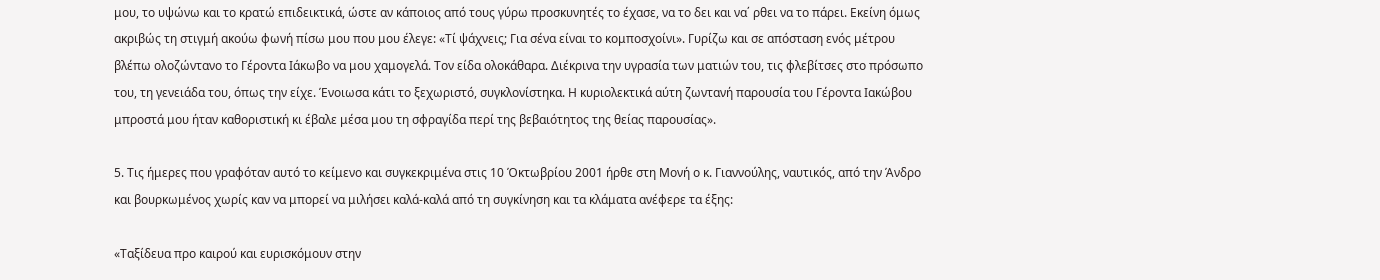μου, το υψώνω και το κρατώ επιδεικτικά, ώστε αν κάποιος από τους γύρω προσκυνητές το έχασε, να το δει και να΄ ρθει να το πάρει. Εκείνη όμως ακριβώς τη στιγμή ακούω φωνή πίσω μου που μου έλεγε: «Τί ψάχνεις; Για σένα είναι το κομποσχοίνι». Γυρίζω και σε απόσταση ενός μέτρου βλέπω ολοζώντανο το Γέροντα Ιάκωβο να μου χαμογελά. Τον είδα ολοκάθαρα. Διέκρινα την υγρασία των ματιών του, τις φλεβίτσες στο πρόσωπο του, τη γενειάδα του, όπως την είχε. Ένοιωσα κάτι το ξεχωριστό, συγκλονίστηκα. Η κυριολεκτικά αύτη ζωντανή παρουσία του Γέροντα Ιακώβου μπροστά μου ήταν καθοριστική κι έβαλε μέσα μου τη σφραγίδα περί της βεβαιότητος της θείας παρουσίας».

5. Τις ήμερες που γραφόταν αυτό το κείμενο και συγκεκριμένα στις 10 Όκτωβρίου 2001 ήρθε στη Μονή ο κ. Γιαννούλης, ναυτικός, από την Άνδρο και βουρκωμένος χωρίς καν να μπορεί να μιλήσει καλά-καλά από τη συγκίνηση και τα κλάματα ανέφερε τα έξης:

«Ταξίδευα προ καιρού και ευρισκόμουν στην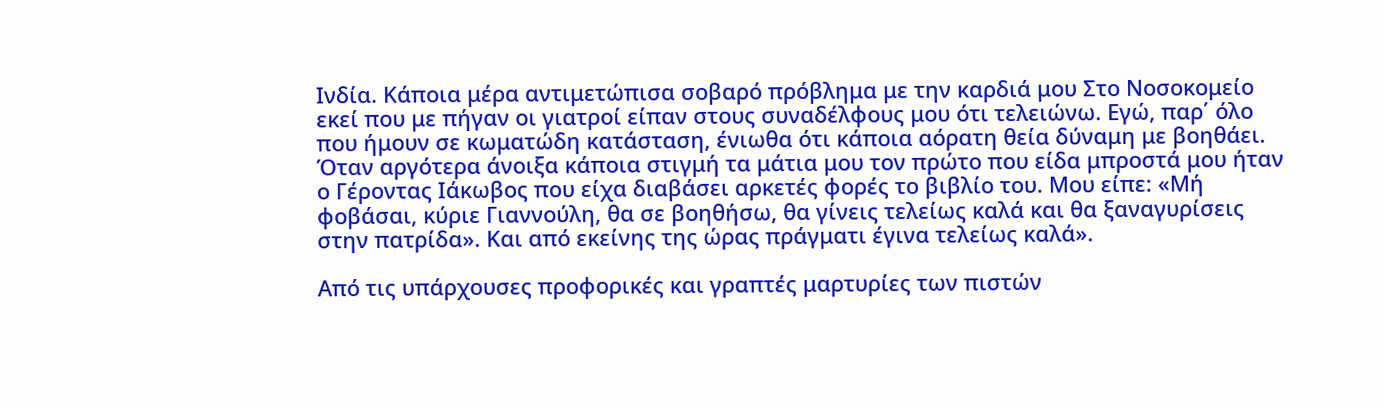Ινδία. Κάποια μέρα αντιμετώπισα σοβαρό πρόβλημα με την καρδιά μου Στο Νοσοκομείο εκεί που με πήγαν οι γιατροί είπαν στους συναδέλφους μου ότι τελειώνω. Εγώ, παρ΄ όλο που ήμουν σε κωματώδη κατάσταση, ένιωθα ότι κάποια αόρατη θεία δύναμη με βοηθάει. Όταν αργότερα άνοιξα κάποια στιγμή τα μάτια μου τον πρώτο που είδα μπροστά μου ήταν ο Γέροντας Ιάκωβος που είχα διαβάσει αρκετές φορές το βιβλίο του. Μου είπε: «Μή φοβάσαι, κύριε Γιαννούλη, θα σε βοηθήσω, θα γίνεις τελείως καλά και θα ξαναγυρίσεις στην πατρίδα». Και από εκείνης της ώρας πράγματι έγινα τελείως καλά».

Από τις υπάρχουσες προφορικές και γραπτές μαρτυρίες των πιστών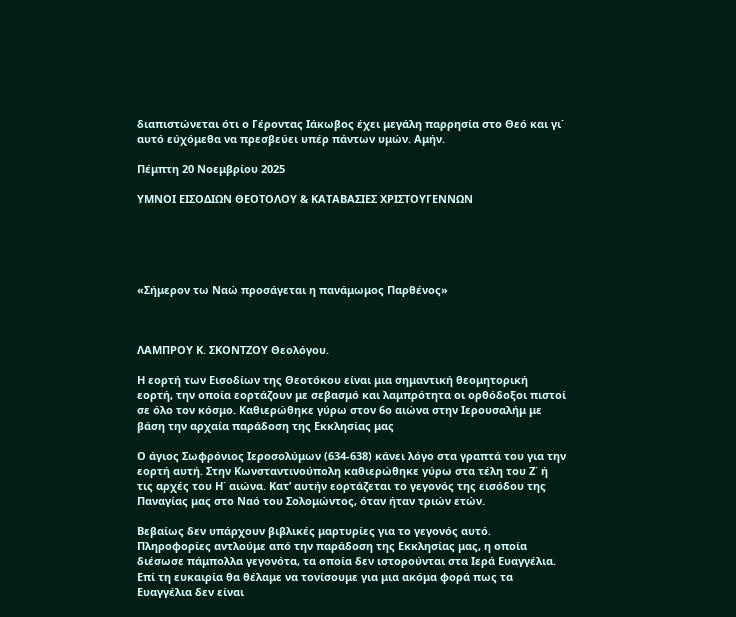διαπιστώνεται ότι ο Γέροντας Ιάκωβος έχει μεγάλη παρρησία στο Θεό και γι΄ αυτό εύχόμεθα να πρεσβεύει υπέρ πάντων υμών. Αμήν.

Πέμπτη 20 Νοεμβρίου 2025

ΥΜΝΟΙ ΕΙΣΟΔΙΩΝ ΘΕΟΤΟΛΟΥ & ΚΑΤΑΒΑΣΙΕΣ ΧΡΙΣΤΟΥΓΕΝΝΩΝ





«Σήμερον τω Ναώ προσάγεται η πανάμωμος Παρθένος»



ΛΑΜΠΡΟΥ Κ. ΣΚΟΝΤΖΟΥ Θεολόγου.

Η εορτή των Εισοδίων της Θεοτόκου είναι μια σημαντική θεομητορική εορτή, την οποία εορτάζουν με σεβασμό και λαμπρότητα οι ορθόδοξοι πιστοί σε όλο τον κόσμο. Καθιερώθηκε γύρω στον 6ο αιώνα στην Ιερουσαλήμ με βάση την αρχαία παράδοση της Εκκλησίας μας

Ο άγιος Σωφρόνιος Ιεροσολύμων (634-638) κάνει λόγο στα γραπτά του για την εορτή αυτή. Στην Κωνσταντινούπολη καθιερώθηκε γύρω στα τέλη του Ζ΄ ή τις αρχές του Η΄ αιώνα. Κατ’ αυτήν εορτάζεται το γεγονός της εισόδου της Παναγίας μας στο Ναό του Σολομώντος, όταν ήταν τριών ετών.

Βεβαίως δεν υπάρχουν βιβλικές μαρτυρίες για το γεγονός αυτό. Πληροφορίες αντλούμε από την παράδοση της Εκκλησίας μας, η οποία διέσωσε πάμπολλα γεγονότα, τα οποία δεν ιστορούνται στα Ιερά Ευαγγέλια. Επί τη ευκαιρία θα θέλαμε να τονίσουμε για μια ακόμα φορά πως τα Ευαγγέλια δεν είναι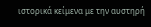ιστορικά κείμενα με την αυστηρή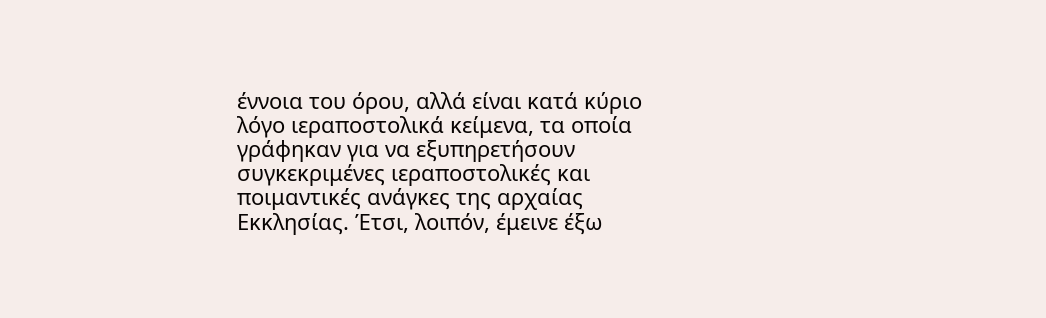έννοια του όρου, αλλά είναι κατά κύριο λόγο ιεραποστολικά κείμενα, τα οποία γράφηκαν για να εξυπηρετήσουν συγκεκριμένες ιεραποστολικές και ποιμαντικές ανάγκες της αρχαίας Εκκλησίας. Έτσι, λοιπόν, έμεινε έξω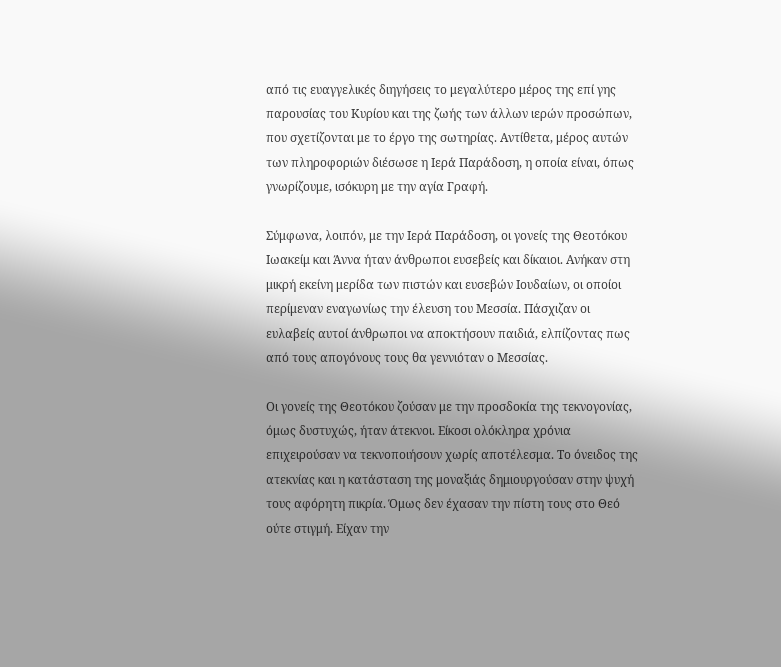από τις ευαγγελικές διηγήσεις το μεγαλύτερο μέρος της επί γης παρουσίας του Κυρίου και της ζωής των άλλων ιερών προσώπων, που σχετίζονται με το έργο της σωτηρίας. Αντίθετα, μέρος αυτών των πληροφοριών διέσωσε η Ιερά Παράδοση, η οποία είναι, όπως γνωρίζουμε, ισόκυρη με την αγία Γραφή.

Σύμφωνα, λοιπόν, με την Ιερά Παράδοση, οι γονείς της Θεοτόκου Ιωακείμ και Άννα ήταν άνθρωποι ευσεβείς και δίκαιοι. Ανήκαν στη μικρή εκείνη μερίδα των πιστών και ευσεβών Ιουδαίων, οι οποίοι περίμεναν εναγωνίως την έλευση του Μεσσία. Πάσχιζαν οι ευλαβείς αυτοί άνθρωποι να αποκτήσουν παιδιά, ελπίζοντας πως από τους απογόνους τους θα γεννιόταν ο Μεσσίας.

Οι γονείς της Θεοτόκου ζούσαν με την προσδοκία της τεκνογονίας, όμως δυστυχώς, ήταν άτεκνοι. Είκοσι ολόκληρα χρόνια επιχειρούσαν να τεκνοποιήσουν χωρίς αποτέλεσμα. Το όνειδος της ατεκνίας και η κατάσταση της μοναξιάς δημιουργούσαν στην ψυχή τους αφόρητη πικρία. Όμως δεν έχασαν την πίστη τους στο Θεό ούτε στιγμή. Είχαν την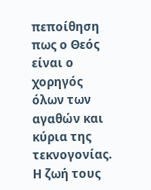πεποίθηση πως ο Θεός είναι ο χορηγός όλων των αγαθών και κύρια της τεκνογονίας. Η ζωή τους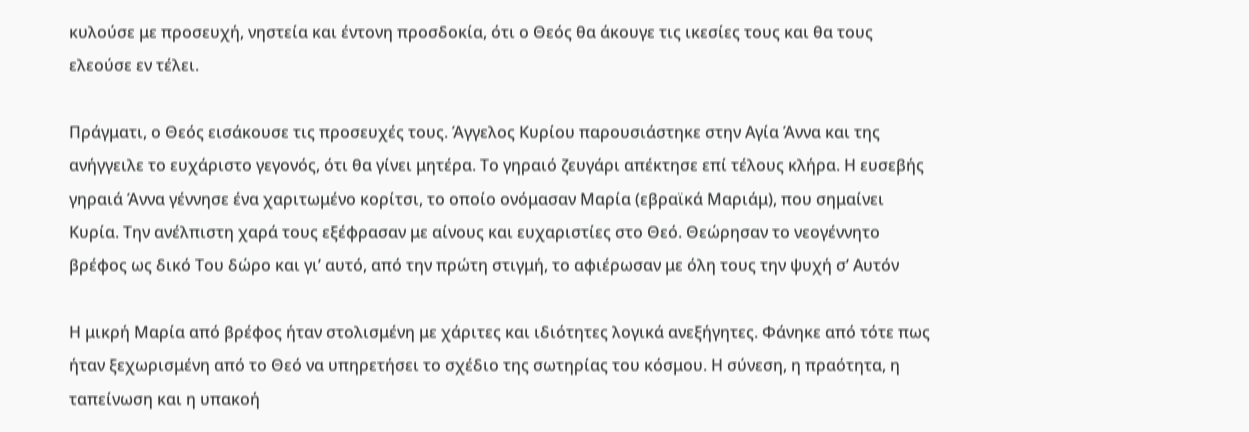κυλούσε με προσευχή, νηστεία και έντονη προσδοκία, ότι ο Θεός θα άκουγε τις ικεσίες τους και θα τους ελεούσε εν τέλει.

Πράγματι, ο Θεός εισάκουσε τις προσευχές τους. Άγγελος Κυρίου παρουσιάστηκε στην Αγία Άννα και της ανήγγειλε το ευχάριστο γεγονός, ότι θα γίνει μητέρα. Το γηραιό ζευγάρι απέκτησε επί τέλους κλήρα. Η ευσεβής γηραιά Άννα γέννησε ένα χαριτωμένο κορίτσι, το οποίο ονόμασαν Μαρία (εβραϊκά Μαριάμ), που σημαίνει Κυρία. Την ανέλπιστη χαρά τους εξέφρασαν με αίνους και ευχαριστίες στο Θεό. Θεώρησαν το νεογέννητο βρέφος ως δικό Του δώρο και γι’ αυτό, από την πρώτη στιγμή, το αφιέρωσαν με όλη τους την ψυχή σ’ Αυτόν

Η μικρή Μαρία από βρέφος ήταν στολισμένη με χάριτες και ιδιότητες λογικά ανεξήγητες. Φάνηκε από τότε πως ήταν ξεχωρισμένη από το Θεό να υπηρετήσει το σχέδιο της σωτηρίας του κόσμου. Η σύνεση, η πραότητα, η ταπείνωση και η υπακοή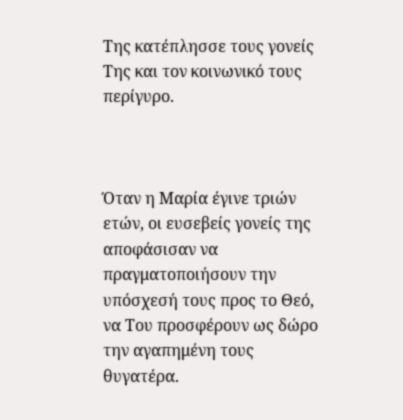Της κατέπλησσε τους γονείς Της και τον κοινωνικό τους περίγυρο.



Όταν η Μαρία έγινε τριών ετών, οι ευσεβείς γονείς της αποφάσισαν να πραγματοποιήσουν την υπόσχεσή τους προς το Θεό, να Του προσφέρουν ως δώρο την αγαπημένη τους θυγατέρα.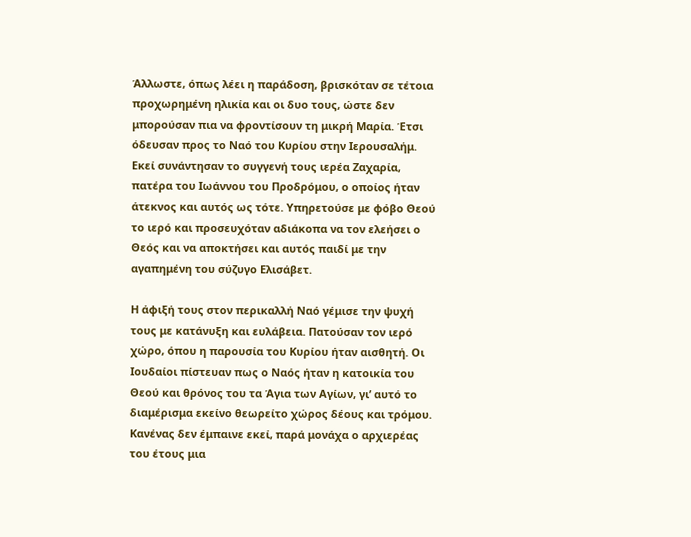Άλλωστε, όπως λέει η παράδοση, βρισκόταν σε τέτοια προχωρημένη ηλικία και οι δυο τους, ώστε δεν μπορούσαν πια να φροντίσουν τη μικρή Μαρία. Έτσι όδευσαν προς το Ναό του Κυρίου στην Ιερουσαλήμ. Εκεί συνάντησαν το συγγενή τους ιερέα Ζαχαρία, πατέρα του Ιωάννου του Προδρόμου, ο οποίος ήταν άτεκνος και αυτός ως τότε. Υπηρετούσε με φόβο Θεού το ιερό και προσευχόταν αδιάκοπα να τον ελεήσει ο Θεός και να αποκτήσει και αυτός παιδί με την αγαπημένη του σύζυγο Ελισάβετ.

Η άφιξή τους στον περικαλλή Ναό γέμισε την ψυχή τους με κατάνυξη και ευλάβεια. Πατούσαν τον ιερό χώρο, όπου η παρουσία του Κυρίου ήταν αισθητή. Οι Ιουδαίοι πίστευαν πως ο Ναός ήταν η κατοικία του Θεού και θρόνος του τα Άγια των Αγίων, γι’ αυτό το διαμέρισμα εκείνο θεωρείτο χώρος δέους και τρόμου. Κανένας δεν έμπαινε εκεί, παρά μονάχα ο αρχιερέας του έτους μια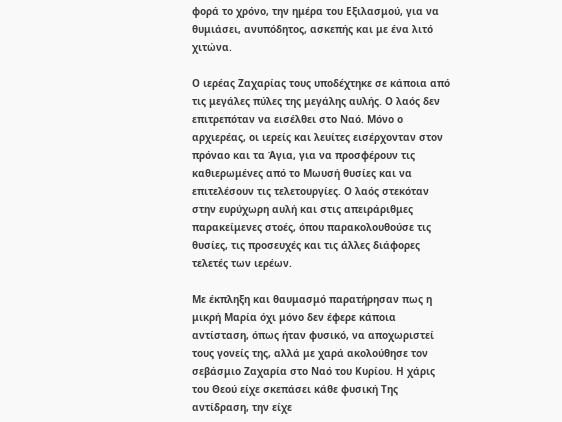φορά το χρόνο, την ημέρα του Εξιλασμού, για να θυμιάσει, ανυπόδητος, ασκεπής και με ένα λιτό χιτώνα.

Ο ιερέας Ζαχαρίας τους υποδέχτηκε σε κάποια από τις μεγάλες πύλες της μεγάλης αυλής. Ο λαός δεν επιτρεπόταν να εισέλθει στο Ναό. Μόνο ο αρχιερέας, οι ιερείς και λευίτες εισέρχονταν στον πρόναο και τα Άγια, για να προσφέρουν τις καθιερωμένες από το Μωυσή θυσίες και να επιτελέσουν τις τελετουργίες. Ο λαός στεκόταν στην ευρύχωρη αυλή και στις απειράριθμες παρακείμενες στοές, όπου παρακολουθούσε τις θυσίες, τις προσευχές και τις άλλες διάφορες τελετές των ιερέων.

Με έκπληξη και θαυμασμό παρατήρησαν πως η μικρή Μαρία όχι μόνο δεν έφερε κάποια αντίσταση, όπως ήταν φυσικό, να αποχωριστεί τους γονείς της, αλλά με χαρά ακολούθησε τον σεβάσμιο Ζαχαρία στο Ναό του Κυρίου. Η χάρις του Θεού είχε σκεπάσει κάθε φυσική Της αντίδραση, την είχε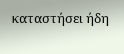καταστήσει ήδη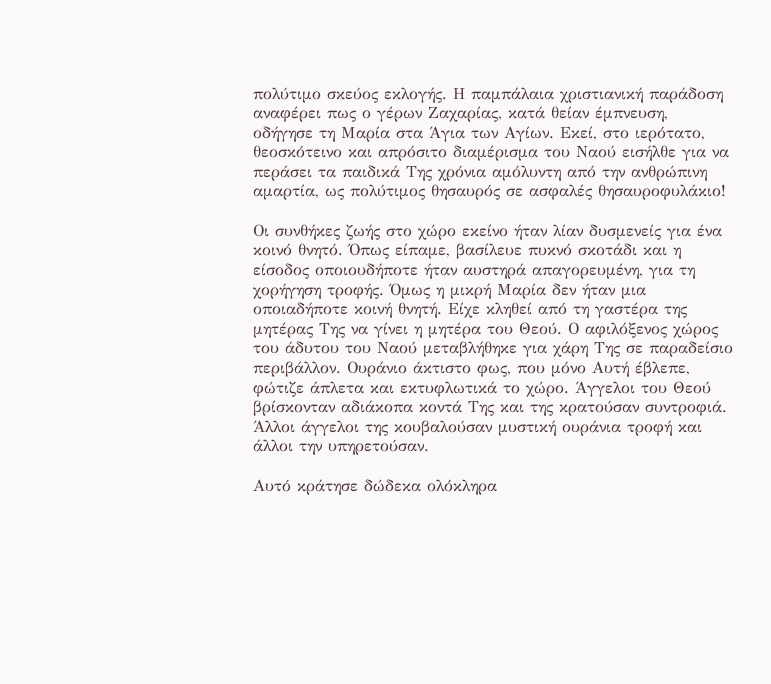πολύτιμο σκεύος εκλογής. Η παμπάλαια χριστιανική παράδοση αναφέρει πως ο γέρων Ζαχαρίας, κατά θείαν έμπνευση, οδήγησε τη Μαρία στα Άγια των Αγίων. Εκεί, στο ιερότατο, θεοσκότεινο και απρόσιτο διαμέρισμα του Ναού εισήλθε για να περάσει τα παιδικά Της χρόνια αμόλυντη από την ανθρώπινη αμαρτία, ως πολύτιμος θησαυρός σε ασφαλές θησαυροφυλάκιο!

Οι συνθήκες ζωής στο χώρο εκείνο ήταν λίαν δυσμενείς για ένα κοινό θνητό. Όπως είπαμε, βασίλευε πυκνό σκοτάδι και η είσοδος οποιουδήποτε ήταν αυστηρά απαγορευμένη, για τη χορήγηση τροφής. Όμως η μικρή Μαρία δεν ήταν μια οποιαδήποτε κοινή θνητή. Είχε κληθεί από τη γαστέρα της μητέρας Της να γίνει η μητέρα του Θεού. Ο αφιλόξενος χώρος του άδυτου του Ναού μεταβλήθηκε για χάρη Της σε παραδείσιο περιβάλλον. Ουράνιο άκτιστο φως, που μόνο Αυτή έβλεπε, φώτιζε άπλετα και εκτυφλωτικά το χώρο. Άγγελοι του Θεού βρίσκονταν αδιάκοπα κοντά Της και της κρατούσαν συντροφιά. Άλλοι άγγελοι της κουβαλούσαν μυστική ουράνια τροφή και άλλοι την υπηρετούσαν.

Αυτό κράτησε δώδεκα ολόκληρα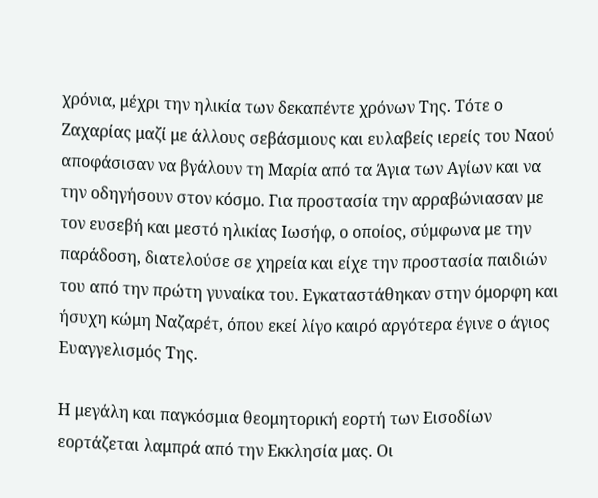χρόνια, μέχρι την ηλικία των δεκαπέντε χρόνων Της. Τότε ο Ζαχαρίας μαζί με άλλους σεβάσμιους και ευλαβείς ιερείς του Ναού αποφάσισαν να βγάλουν τη Μαρία από τα Άγια των Αγίων και να την οδηγήσουν στον κόσμο. Για προστασία την αρραβώνιασαν με τον ευσεβή και μεστό ηλικίας Ιωσήφ, ο οποίος, σύμφωνα με την παράδοση, διατελούσε σε χηρεία και είχε την προστασία παιδιών του από την πρώτη γυναίκα του. Εγκαταστάθηκαν στην όμορφη και ήσυχη κώμη Ναζαρέτ, όπου εκεί λίγο καιρό αργότερα έγινε ο άγιος Ευαγγελισμός Της.

Η μεγάλη και παγκόσμια θεομητορική εορτή των Εισοδίων εορτάζεται λαμπρά από την Εκκλησία μας. Οι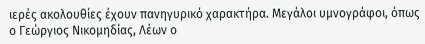ιερές ακολουθίες έχουν πανηγυρικό χαρακτήρα. Μεγάλοι υμνογράφοι, όπως ο Γεώργιος Νικομηδίας, Λέων ο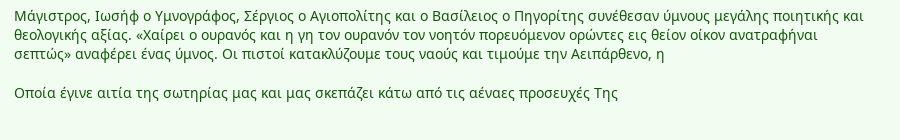Μάγιστρος, Ιωσήφ ο Υμνογράφος, Σέργιος ο Αγιοπολίτης και ο Βασίλειος ο Πηγορίτης συνέθεσαν ύμνους μεγάλης ποιητικής και θεολογικής αξίας. «Χαίρει ο ουρανός και η γη τον ουρανόν τον νοητόν πορευόμενον ορώντες εις θείον οίκον ανατραφήναι σεπτώς» αναφέρει ένας ύμνος. Οι πιστοί κατακλύζουμε τους ναούς και τιμούμε την Αειπάρθενο, η

Οποία έγινε αιτία της σωτηρίας μας και μας σκεπάζει κάτω από τις αέναες προσευχές Της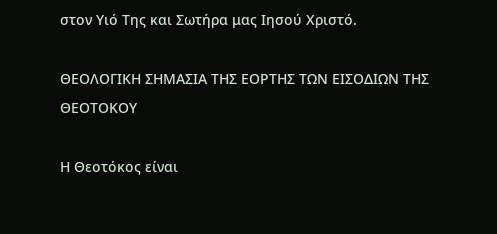στον Υιό Της και Σωτήρα μας Ιησού Χριστό.

ΘΕΟΛΟΓΙΚΗ ΣΗΜΑΣΙΑ ΤΗΣ ΕΟΡΤΗΣ ΤΩΝ ΕΙΣΟΔΙΩΝ ΤΗΣ ΘΕΟΤΟΚΟΥ

Η Θεοτόκος είναι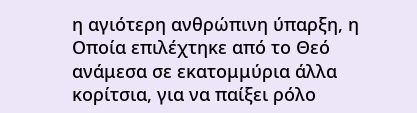η αγιότερη ανθρώπινη ύπαρξη, η Οποία επιλέχτηκε από το Θεό ανάμεσα σε εκατομμύρια άλλα κορίτσια, για να παίξει ρόλο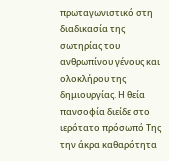πρωταγωνιστικό στη διαδικασία της σωτηρίας του ανθρωπίνου γένους και ολοκλήρου της δημιουργίας. Η θεία πανσοφία διείδε στο ιερότατο πρόσωπό Της την άκρα καθαρότητα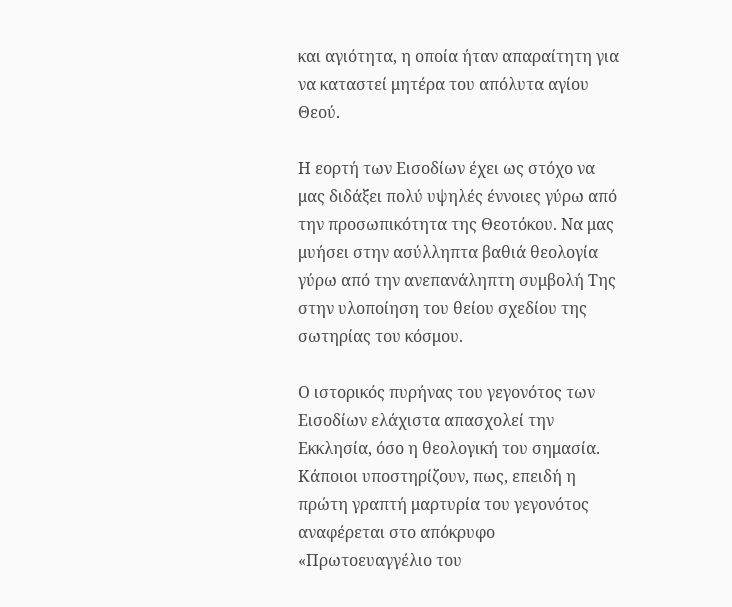και αγιότητα, η οποία ήταν απαραίτητη για να καταστεί μητέρα του απόλυτα αγίου Θεού.

Η εορτή των Εισοδίων έχει ως στόχο να μας διδάξει πολύ υψηλές έννοιες γύρω από την προσωπικότητα της Θεοτόκου. Να μας μυήσει στην ασύλληπτα βαθιά θεολογία γύρω από την ανεπανάληπτη συμβολή Της στην υλοποίηση του θείου σχεδίου της σωτηρίας του κόσμου.

Ο ιστορικός πυρήνας του γεγονότος των Εισοδίων ελάχιστα απασχολεί την Εκκλησία, όσο η θεολογική του σημασία. Κάποιοι υποστηρίζουν, πως, επειδή η πρώτη γραπτή μαρτυρία του γεγονότος αναφέρεται στο απόκρυφο «Πρωτοευαγγέλιο του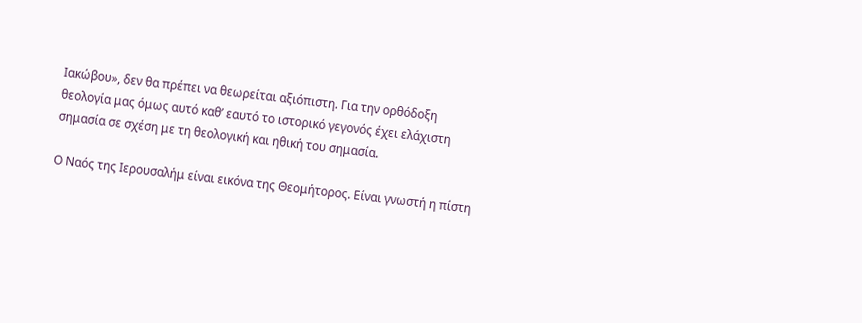Ιακώβου», δεν θα πρέπει να θεωρείται αξιόπιστη. Για την ορθόδοξη θεολογία μας όμως αυτό καθ’ εαυτό το ιστορικό γεγονός έχει ελάχιστη σημασία σε σχέση με τη θεολογική και ηθική του σημασία.

Ο Ναός της Ιερουσαλήμ είναι εικόνα της Θεομήτορος. Είναι γνωστή η πίστη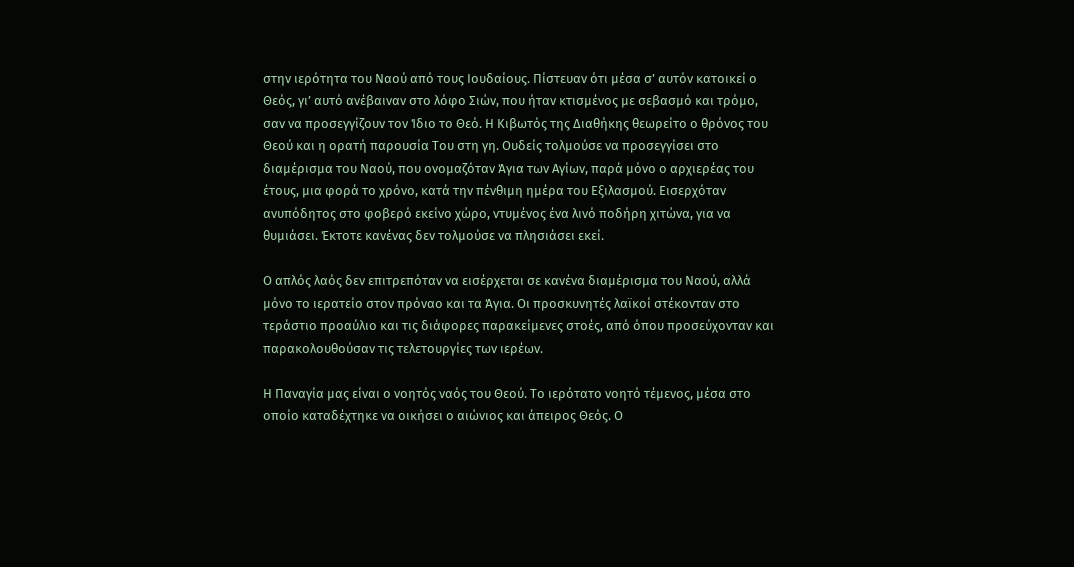στην ιερότητα του Ναού από τους Ιουδαίους. Πίστευαν ότι μέσα σ’ αυτόν κατοικεί ο Θεός, γι’ αυτό ανέβαιναν στο λόφο Σιών, που ήταν κτισμένος με σεβασμό και τρόμο, σαν να προσεγγίζουν τον Ίδιο το Θεό. Η Κιβωτός της Διαθήκης θεωρείτο ο θρόνος του Θεού και η ορατή παρουσία Του στη γη. Ουδείς τολμούσε να προσεγγίσει στο διαμέρισμα του Ναού, που ονομαζόταν Άγια των Αγίων, παρά μόνο ο αρχιερέας του έτους, μια φορά το χρόνο, κατά την πένθιμη ημέρα του Εξιλασμού. Εισερχόταν ανυπόδητος στο φοβερό εκείνο χώρο, ντυμένος ένα λινό ποδήρη χιτώνα, για να θυμιάσει. Έκτοτε κανένας δεν τολμούσε να πλησιάσει εκεί.

Ο απλός λαός δεν επιτρεπόταν να εισέρχεται σε κανένα διαμέρισμα του Ναού, αλλά μόνο το ιερατείο στον πρόναο και τα Άγια. Οι προσκυνητές λαϊκοί στέκονταν στο τεράστιο προαύλιο και τις διάφορες παρακείμενες στοές, από όπου προσεύχονταν και παρακολουθούσαν τις τελετουργίες των ιερέων.

Η Παναγία μας είναι ο νοητός ναός του Θεού. Το ιερότατο νοητό τέμενος, μέσα στο οποίο καταδέχτηκε να οικήσει ο αιώνιος και άπειρος Θεός. Ο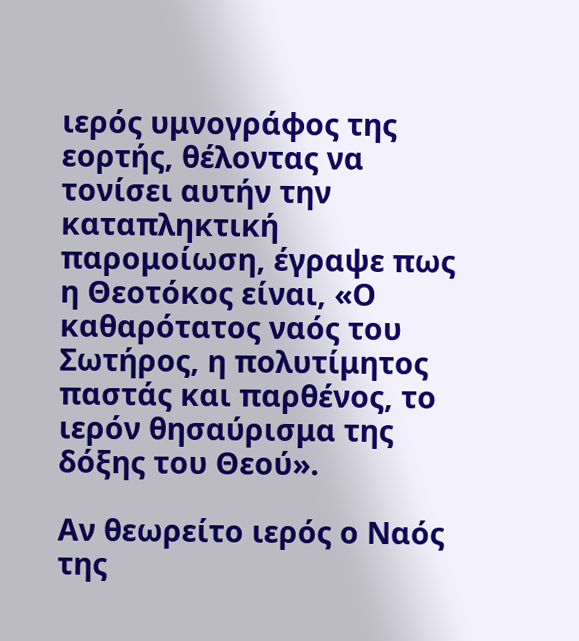ιερός υμνογράφος της εορτής, θέλοντας να τονίσει αυτήν την καταπληκτική παρομοίωση, έγραψε πως η Θεοτόκος είναι, «Ο καθαρότατος ναός του Σωτήρος, η πολυτίμητος παστάς και παρθένος, το ιερόν θησαύρισμα της δόξης του Θεού».

Αν θεωρείτο ιερός ο Ναός της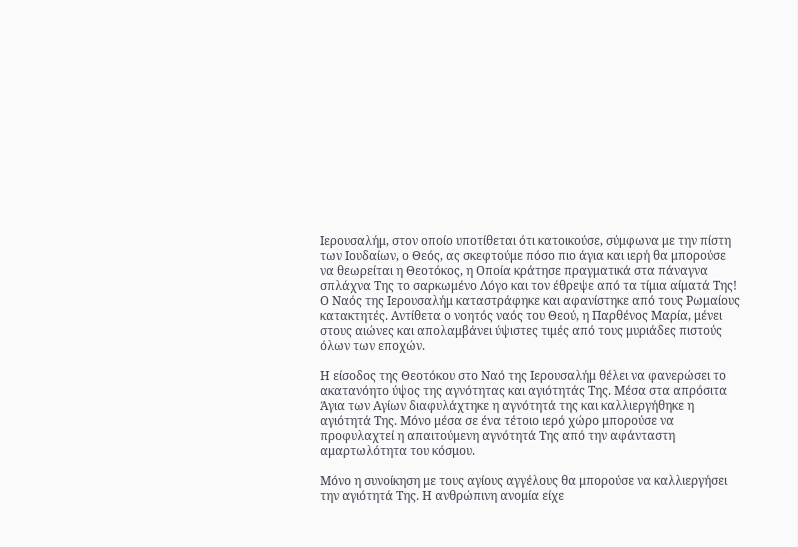Ιερουσαλήμ, στον οποίο υποτίθεται ότι κατοικούσε, σύμφωνα με την πίστη των Ιουδαίων, ο Θεός, ας σκεφτούμε πόσο πιο άγια και ιερή θα μπορούσε να θεωρείται η Θεοτόκος, η Οποία κράτησε πραγματικά στα πάναγνα σπλάχνα Της το σαρκωμένο Λόγο και τον έθρεψε από τα τίμια αίματά Της! Ο Ναός της Ιερουσαλήμ καταστράφηκε και αφανίστηκε από τους Ρωμαίους κατακτητές. Αντίθετα ο νοητός ναός του Θεού, η Παρθένος Μαρία, μένει στους αιώνες και απολαμβάνει ύψιστες τιμές από τους μυριάδες πιστούς όλων των εποχών.

Η είσοδος της Θεοτόκου στο Ναό της Ιερουσαλήμ θέλει να φανερώσει το ακατανόητο ύψος της αγνότητας και αγιότητάς Της. Μέσα στα απρόσιτα Άγια των Αγίων διαφυλάχτηκε η αγνότητά της και καλλιεργήθηκε η αγιότητά Της. Μόνο μέσα σε ένα τέτοιο ιερό χώρο μπορούσε να προφυλαχτεί η απαιτούμενη αγνότητά Της από την αφάνταστη αμαρτωλότητα του κόσμου.

Μόνο η συνοίκηση με τους αγίους αγγέλους θα μπορούσε να καλλιεργήσει την αγιότητά Της. Η ανθρώπινη ανομία είχε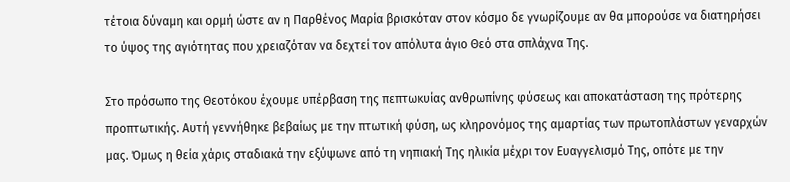τέτοια δύναμη και ορμή ώστε αν η Παρθένος Μαρία βρισκόταν στον κόσμο δε γνωρίζουμε αν θα μπορούσε να διατηρήσει το ύψος της αγιότητας που χρειαζόταν να δεχτεί τον απόλυτα άγιο Θεό στα σπλάχνα Της.

Στο πρόσωπο της Θεοτόκου έχουμε υπέρβαση της πεπτωκυίας ανθρωπίνης φύσεως και αποκατάσταση της πρότερης προπτωτικής. Αυτή γεννήθηκε βεβαίως με την πτωτική φύση, ως κληρονόμος της αμαρτίας των πρωτοπλάστων γεναρχών μας. Όμως η θεία χάρις σταδιακά την εξύψωνε από τη νηπιακή Της ηλικία μέχρι τον Ευαγγελισμό Της, οπότε με την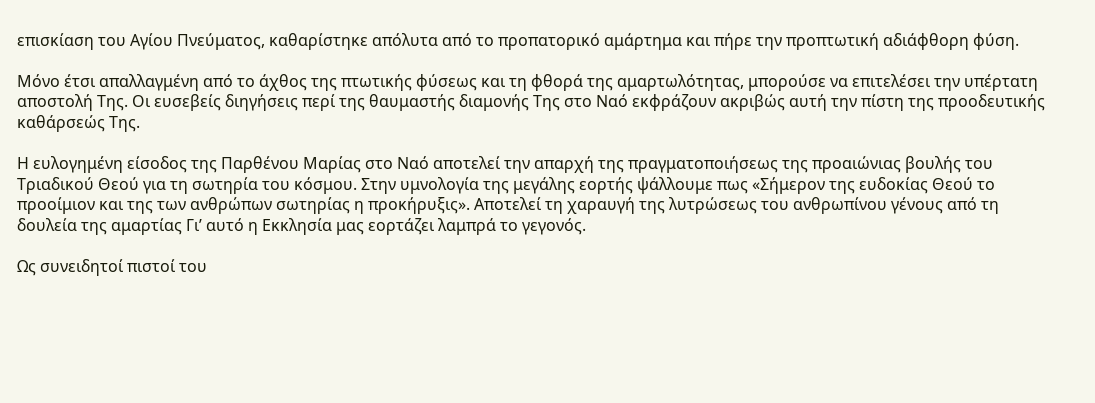επισκίαση του Αγίου Πνεύματος, καθαρίστηκε απόλυτα από το προπατορικό αμάρτημα και πήρε την προπτωτική αδιάφθορη φύση.

Μόνο έτσι απαλλαγμένη από το άχθος της πτωτικής φύσεως και τη φθορά της αμαρτωλότητας, μπορούσε να επιτελέσει την υπέρτατη αποστολή Της. Οι ευσεβείς διηγήσεις περί της θαυμαστής διαμονής Της στο Ναό εκφράζουν ακριβώς αυτή την πίστη της προοδευτικής καθάρσεώς Της.

Η ευλογημένη είσοδος της Παρθένου Μαρίας στο Ναό αποτελεί την απαρχή της πραγματοποιήσεως της προαιώνιας βουλής του Τριαδικού Θεού για τη σωτηρία του κόσμου. Στην υμνολογία της μεγάλης εορτής ψάλλουμε πως «Σήμερον της ευδοκίας Θεού το προοίμιον και της των ανθρώπων σωτηρίας η προκήρυξις». Αποτελεί τη χαραυγή της λυτρώσεως του ανθρωπίνου γένους από τη δουλεία της αμαρτίας Γι’ αυτό η Εκκλησία μας εορτάζει λαμπρά το γεγονός.

Ως συνειδητοί πιστοί του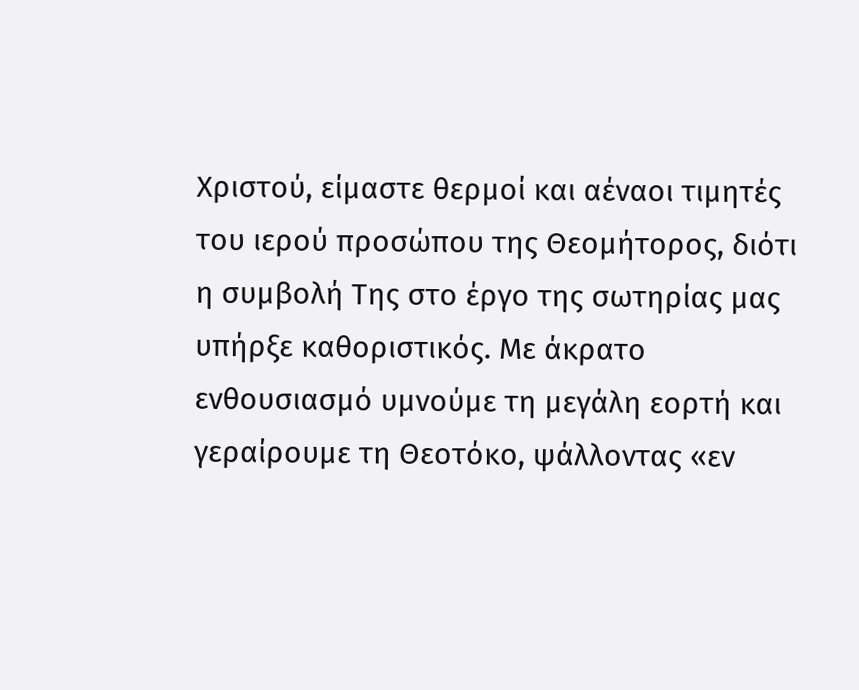Χριστού, είμαστε θερμοί και αέναοι τιμητές του ιερού προσώπου της Θεομήτορος, διότι η συμβολή Της στο έργο της σωτηρίας μας υπήρξε καθοριστικός. Με άκρατο ενθουσιασμό υμνούμε τη μεγάλη εορτή και γεραίρουμε τη Θεοτόκο, ψάλλοντας «εν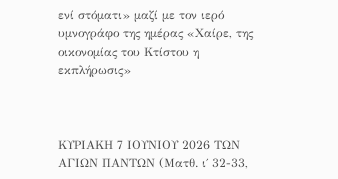ενί στόματι» μαζί με τον ιερό υμνογράφο της ημέρας «Χαίρε, της οικονομίας του Κτίστου η εκπλήρωσις»



ΚΥΡΙΑΚΗ 7 ΙΟΥΝΙΟΥ 2026 ΤΩΝ ΑΓΙΩΝ ΠΑΝΤΩΝ (Ματθ. ι΄ 32-33,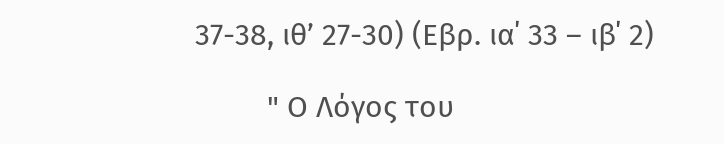37-38, ιθ’ 27-30) (Εβρ. ια΄ 33 – ιβ΄ 2)

         " Ο Λόγος του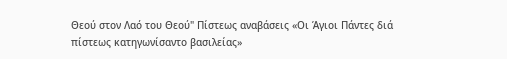Θεού στον Λαό του Θεού" Πίστεως αναβάσεις «Οι Άγιοι Πάντες διά πίστεως κατηγωνίσαντο βασιλείας»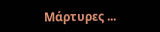Μάρτυρες ...